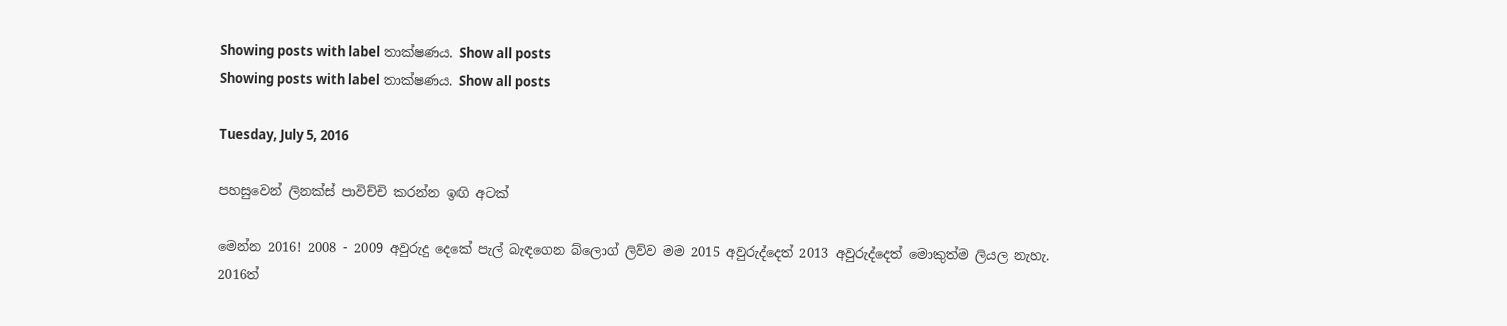Showing posts with label තාක්ෂණය. Show all posts
Showing posts with label තාක්ෂණය. Show all posts

Tuesday, July 5, 2016

පහසුවෙන් ලිනක්ස් පාවිච්චි කරන්න ඉඟි අටක්

මෙන්න 2016! 2008 - 2009 අවුරුදු දෙකේ පැල් බැඳගෙන බ්ලොග් ලිව්ව මම 2015 අවුරුද්දෙත් 2013 අවුරුද්දෙත් මොකුත්ම ලියල නැහැ. 2016ත්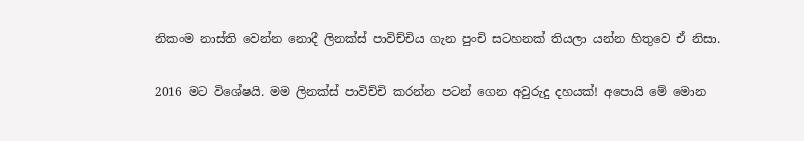නිකංම නාස්ති වෙන්න නොදී ලිනක්ස් පාවිච්චිය ගැන පුංචි සටහනක් තියලා යන්න හිතුවෙ ඒ නිසා.

2016 මට විශේෂයි. මම ලිනක්ස් පාවිච්චි කරන්න පටන් ගෙන අවුරුදු දහයක්! අපොයි මේ මොන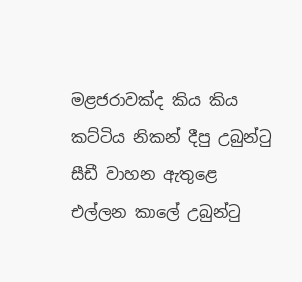මළජරාවක්ද කිය කිය කට්ටිය නිකන් දීපු උබුන්ටු සීඩී වාහන ඇතුළෙ එල්ලන කාලේ උබුන්ටු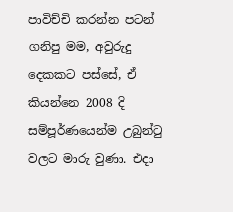පාවිච්චි කරන්න පටන් ගනිපු මම, අවුරුදු දෙකකට පස්සේ, ඒ කියන්නෙ 2008 දි සම්පූර්ණයෙන්ම උබුන්ටු වලට මාරු වුණා. එදා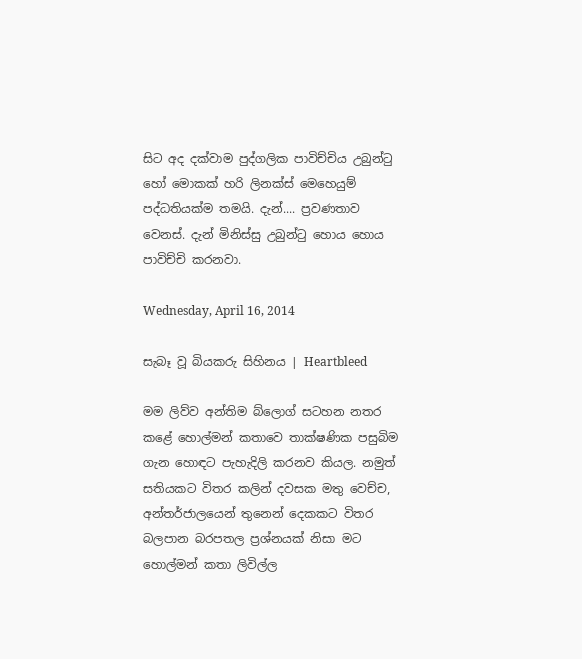සිට අද දක්වාම පුද්ගලික පාවිච්චිය උබුන්ටු හෝ මොකක් හරි ලිනක්ස් මෙහෙයුම් පද්ධතියක්ම තමයි. දැන්.... ප්‍රවණතාව වෙනස්. දැන් මිනිස්සු උබුන්ටු හොය හොය පාවිච්චි කරනවා.

Wednesday, April 16, 2014

සැබෑ වූ බියකරු සිහිනය | Heartbleed

මම ලිව්ව අන්තිම බ්ලොග් සටහන නතර කළේ හොල්මන් කතාවෙ තාක්ෂණික පසුබිම ගැන හොඳට පැහැදිලි කරනව කියල. නමුත් සතියකට විතර කලින් දවසක මතු වෙච්ච, අන්තර්ජාලයෙන් තුනෙන් දෙකකට විතර බලපාන බරපතල ප්‍රශ්නයක් නිසා මට හොල්මන් කතා ලිවිල්ල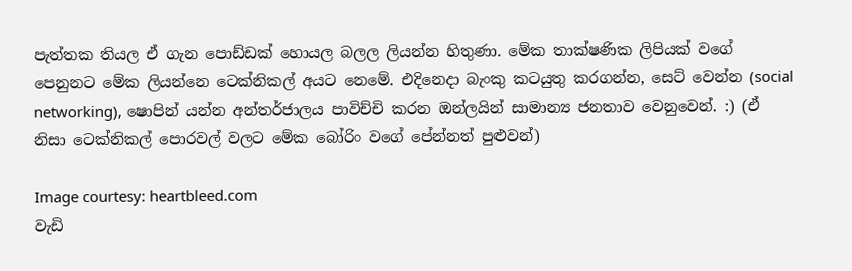පැත්තක තියල ඒ ගැන පොඩ්ඩක් හොයල බලල ලියන්න හිතුණා. මේක තාක්ෂණික ලිපියක් වගේ පෙනුනට මේක ලියන්නෙ ටෙක්නිකල් අයට නෙමේ. එදිනෙදා බැංකු කටයුතු කරගන්න, සෙට් වෙන්න (social networking), ෂොපින් යන්න අන්තර්ජාලය පාවිච්චි කරන ඔන්ලයින් සාමාන්‍ය ජනතාව වෙනුවෙන්. :) (ඒ නිසා ටෙක්නිකල් පොරවල් වලට මේක බෝරිං වගේ පේන්නත් පුළුවන්)

Image courtesy: heartbleed.com
වැඩි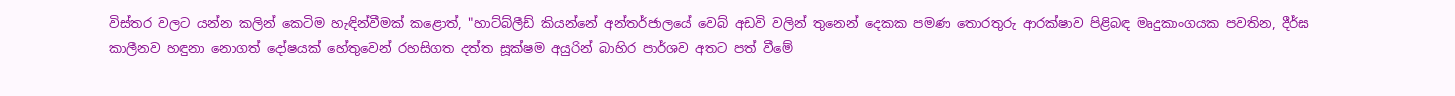විස්තර වලට යන්න කලින් කෙටිම හැඳින්වීමක් කළොත්, "හාට්බ්ලීඩ් කියන්නේ අන්තර්ජාලයේ වෙබ් අඩවි වලින් තුනෙන් දෙකක පමණ තොරතුරු ආරක්ෂාව පිළිබඳ මෘදුකාංගයක පවතින, දීර්ඝ කාලීනව හඳුනා නොගත් දෝෂයක් හේතුවෙන් රහසිගත දත්ත සූක්ෂම අයුරින් බාහිර පාර්ශව අතට පත් වීමේ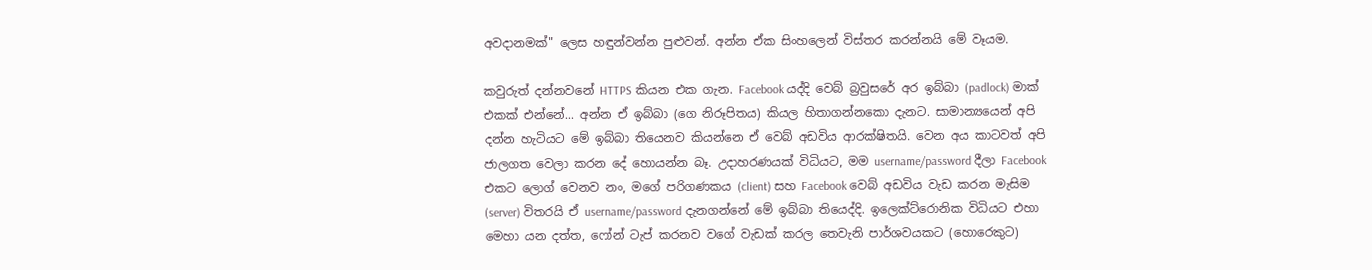අවදානමක්" ලෙස හඳුන්වන්න පුළුවන්. අන්න ඒක සිංහලෙන් විස්තර කරන්නයි මේ වෑයම.

කවුරුත් දන්නවනේ HTTPS කියන එක ගැන. Facebook යද්දි වෙබ් බ්‍රවුසරේ අර ඉබ්බා (padlock) මාක් එකක් එන්නේ... අන්න ඒ ඉබ්බා (ගෙ නිරූපිතය) කියල හිතාගන්නකො දැනට. සාමාන්‍යයෙන් අපි දන්න හැටියට මේ ඉබ්බා තියෙනව කියන්නෙ ඒ වෙබ් අඩවිය ආරක්ෂිතයි. වෙන අය කාටවත් අපි ජාලගත වෙලා කරන දේ හොයන්න බෑ. උදාහරණයක් විධියට, මම username/password දීලා Facebook එකට ලොග් වෙනව නං, මගේ පරිගණකය (client) සහ Facebook වෙබ් අඩවිය වැඩ කරන මැසිම (server) විතරයි ඒ username/password දැනගන්නේ මේ ඉබ්බා තියෙද්දි. ඉලෙක්ට්රොනික විධියට එහා මෙහා යන දත්ත, ෆෝන් ටැප් කරනව වගේ වැඩක් කරල තෙවැනි පාර්ශවයකට (හොරෙකුට)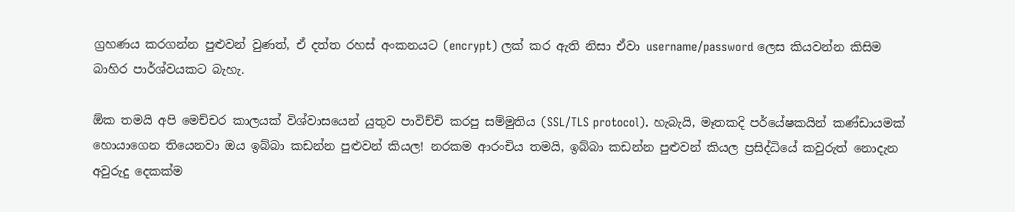ග්‍රහණය කරගන්න පුළුවන් වුණත්, ඒ දත්ත රහස් අංකනයට (encrypt) ලක් කර ඇති නිසා ඒවා username/password ලෙස කියවන්න කිසිම බාහිර පාර්ශ්වයකට බැහැ.

ඕක තමයි අපි මෙච්චර කාලයක් විශ්වාසයෙන් යුතුව පාවිච්චි කරපු සම්මුතිය (SSL/TLS protocol). හැබැයි, මෑතකදි පර්යේෂකයින් කණ්ඩායමක් හොයාගෙන තියෙනවා ඔය ඉබ්බා කඩන්න පුළුවන් කියල! නරකම ආරංචිය තමයි, ඉබ්බා කඩන්න පුළුවන් කියල ප්‍රසිද්ධියේ කවුරුත් නොදැන අවුරුදු දෙකක්ම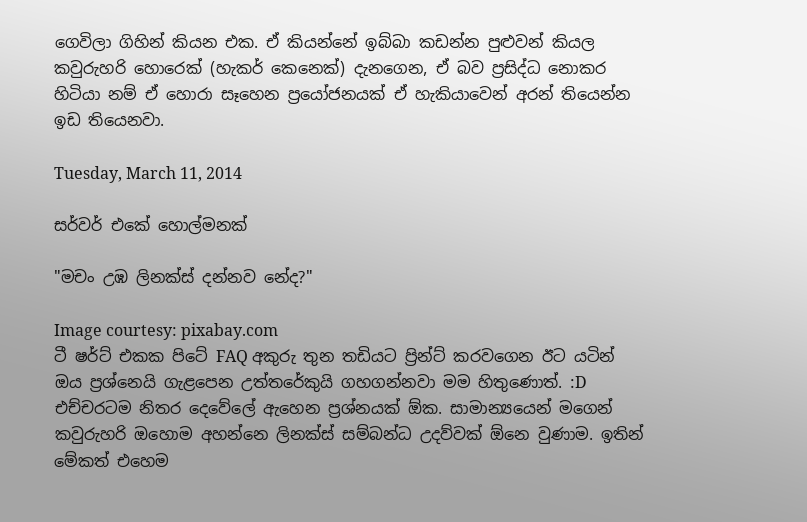ගෙවිලා ගිහින් කියන එක. ඒ කියන්නේ ඉබ්බා කඩන්න පුළුවන් කියල කවුරුහරි හොරෙක් (හැකර් කෙනෙක්) දැනගෙන, ඒ බව ප්‍රසිද්ධ නොකර හිටියා නම් ඒ හොරා සෑහෙන ප්‍රයෝජනයක් ඒ හැකියාවෙන් අරන් තියෙන්න ඉඩ තියෙනවා.

Tuesday, March 11, 2014

සර්වර් එකේ හොල්මනක්

"මචං උඹ ලිනක්ස් දන්නව නේද?"

Image courtesy: pixabay.com
ටී ෂර්ට් එකක පිටේ FAQ අකුරු තුන තඩියට ප්‍රින්ට් කරවගෙන ඊට යටින් ඔය ප්‍රශ්නෙයි ගැළපෙන උත්තරේකුයි ගහගන්නවා මම හිතුණොත්. :D එච්චරටම නිතර දෙවේලේ ඇහෙන ප්‍රශ්නයක් ඕක. සාමාන්‍යයෙන් මගෙන් කවුරුහරි ඔහොම අහන්නෙ ලිනක්ස් සම්බන්ධ උදව්වක් ඕනෙ වුණාම. ඉතින් මේකත් එහෙම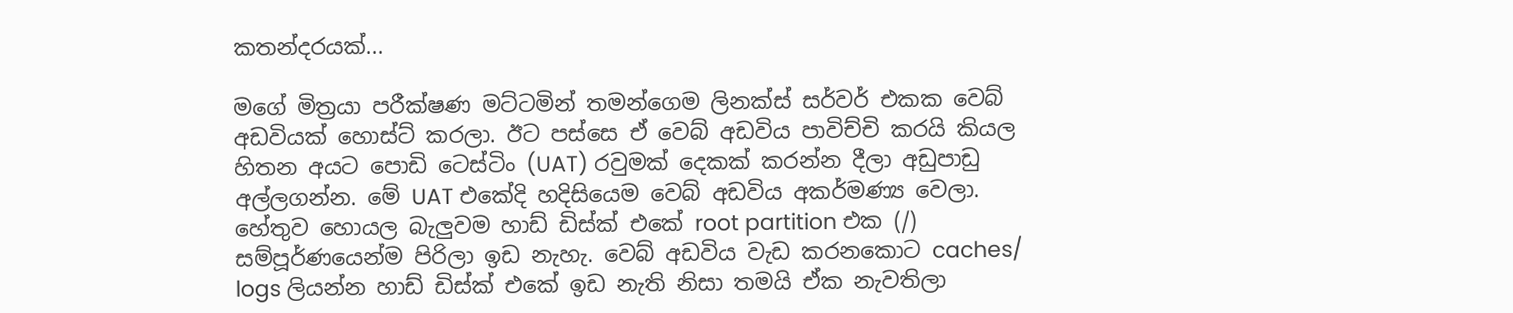කතන්දරයක්...

මගේ මිත්‍රයා පරීක්ෂණ මට්ටමින් තමන්ගෙම ලිනක්ස් සර්වර් එකක වෙබ් අඩවියක් හොස්ට් කරලා. ඊට පස්සෙ ඒ වෙබ් අඩවිය පාවිච්චි කරයි කියල හිතන අයට පොඩි ටෙස්ටිං (UAT) රවුමක් දෙකක් කරන්න දීලා අඩුපාඩු අල්ලගන්න. මේ UAT එකේදි හදිසියෙම වෙබ් අඩවිය අකර්මණ්‍ය වෙලා. හේතුව හොයල බැලුවම හාඩ් ඩිස්ක් එකේ root partition එක (/) සම්පූර්ණයෙන්ම පිරිලා ඉඩ නැහැ. වෙබ් අඩවිය වැඩ කරනකොට caches/ logs ලියන්න හාඩ් ඩිස්ක් එකේ ඉඩ නැති නිසා තමයි ඒක නැවතිලා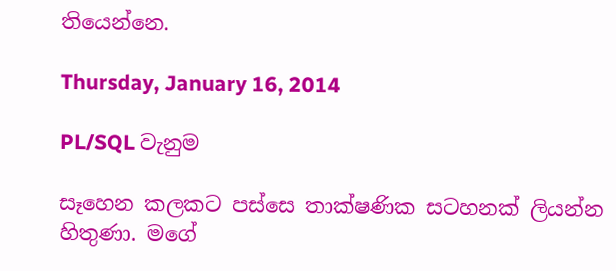තියෙන්නෙ.

Thursday, January 16, 2014

PL/SQL වැනුම

සෑහෙන කලකට පස්සෙ තාක්ෂණික සටහනක් ලියන්න හිතුණා. මගේ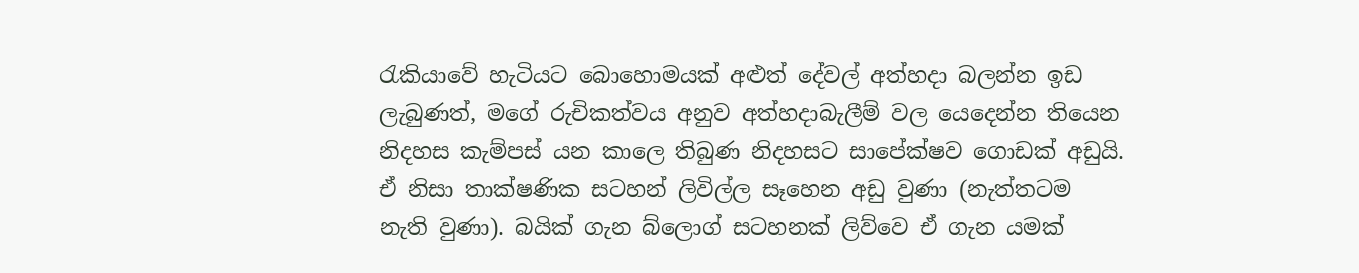රැකියාවේ හැටියට බොහොමයක් අළුත් දේවල් අත්හදා බලන්න ඉඩ ලැබුණත්, මගේ රුචිකත්වය අනුව අත්හදාබැලීම් වල යෙදෙන්න තියෙන නිදහස කැම්පස් යන කාලෙ තිබුණ නිදහසට සාපේක්ෂව ගොඩක් අඩුයි. ඒ නිසා තාක්ෂණික සටහන් ලිවිල්ල සෑහෙන අඩු වුණා (නැත්තටම නැති වුණා). බයික් ගැන බ්ලොග් සටහනක් ලිව්වෙ ඒ ගැන යමක්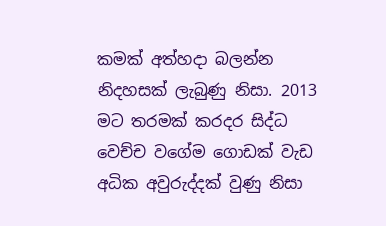කමක් අත්හදා බලන්න නිදහසක් ලැබුණු නිසා. 2013 මට තරමක් කරදර සිද්ධ වෙච්ච වගේම ගොඩක් වැඩ අධික අවුරුද්දක් වුණු නිසා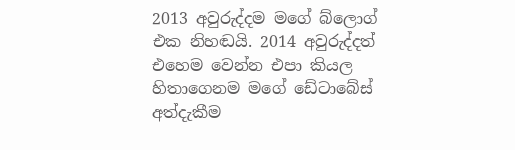2013 අවුරුද්දම මගේ බ්ලොග් එක නිහඬයි. 2014 අවුරුද්දත් එහෙම වෙන්න එපා කියල හිතාගෙනම මගේ ඩේටාබේස් අත්දැකීම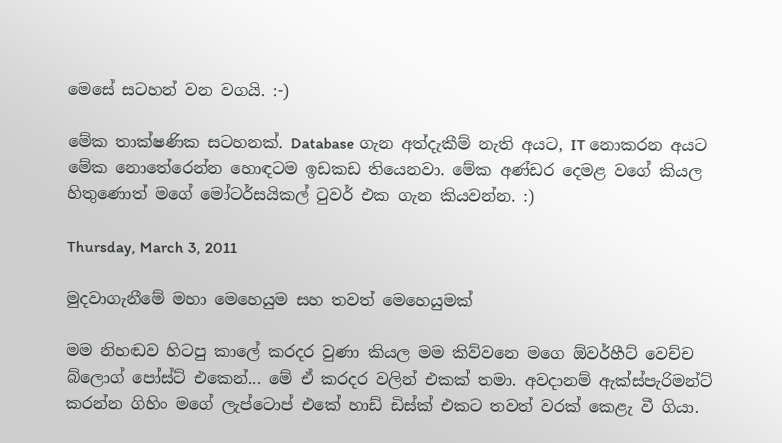මෙසේ සටහන් වන වගයි. :-)

මේක තාක්ෂණික සටහනක්. Database ගැන අත්දැකීම් නැති අයට, IT නොකරන අයට මේක නොතේරෙන්න හොඳටම ඉඩකඩ තියෙනවා. මේක අණ්ඩර දෙමළ වගේ කියල හිතුණොත් මගේ මෝටර්සයිකල් ටුවර් එක ගැන කියවන්න. :)

Thursday, March 3, 2011

මුදවාගැනීමේ මහා මෙහෙයුම සහ තවත් මෙහෙයුමක්

මම නිහඬව හිටපු කාලේ කරදර වුණා කියල මම කිව්වනෙ මගෙ ඕවර්හීට් වෙච්ච බ්ලොග් පෝස්ට් එකෙන්... මේ ඒ කරදර වලින් එකක් තමා. අවදානම් ඇක්ස්පැරිමන්ට් කරන්න ගිහිං මගේ ලැප්ටොප් එකේ හාඩ් ඩිස්ක් එකට තවත් වරක් කෙළැ වී ගියා.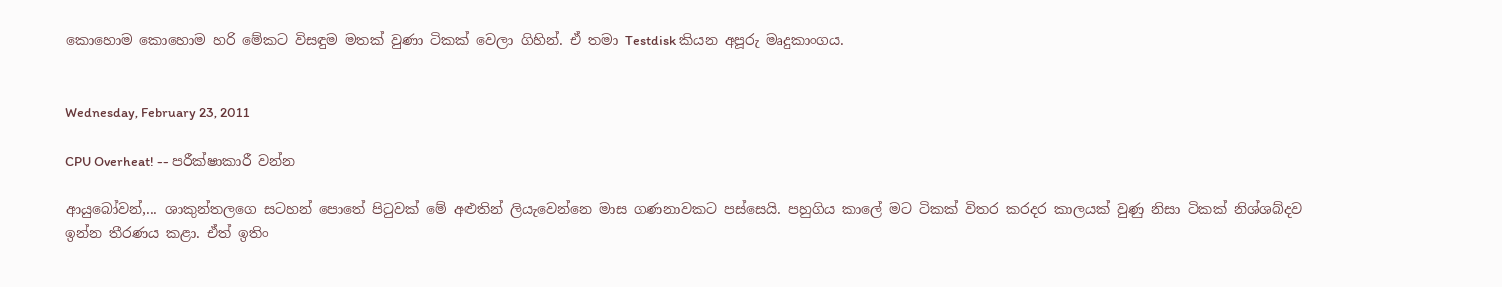කොහොම කොහොම හරි මේකට විසඳුම මතක් වුණා ටිකක් වෙලා ගිහින්. ඒ තමා Testdisk කියන අපූරු මෘදුකාංගය.


Wednesday, February 23, 2011

CPU Overheat! -- පරීක්ෂාකාරී වන්න

ආයුබෝවන්,... ශාකුන්තලගෙ සටහන් පොතේ පිටුවක් මේ අළුතින් ලියැවෙන්නෙ මාස ගණනාවකට පස්සෙයි. පහුගිය කාලේ මට ටිකක් විතර කරදර කාලයක් වුණු නිසා ටිකක් නිශ්ශබ්දව ඉන්න තීරණය කළා. ඒත් ඉතිං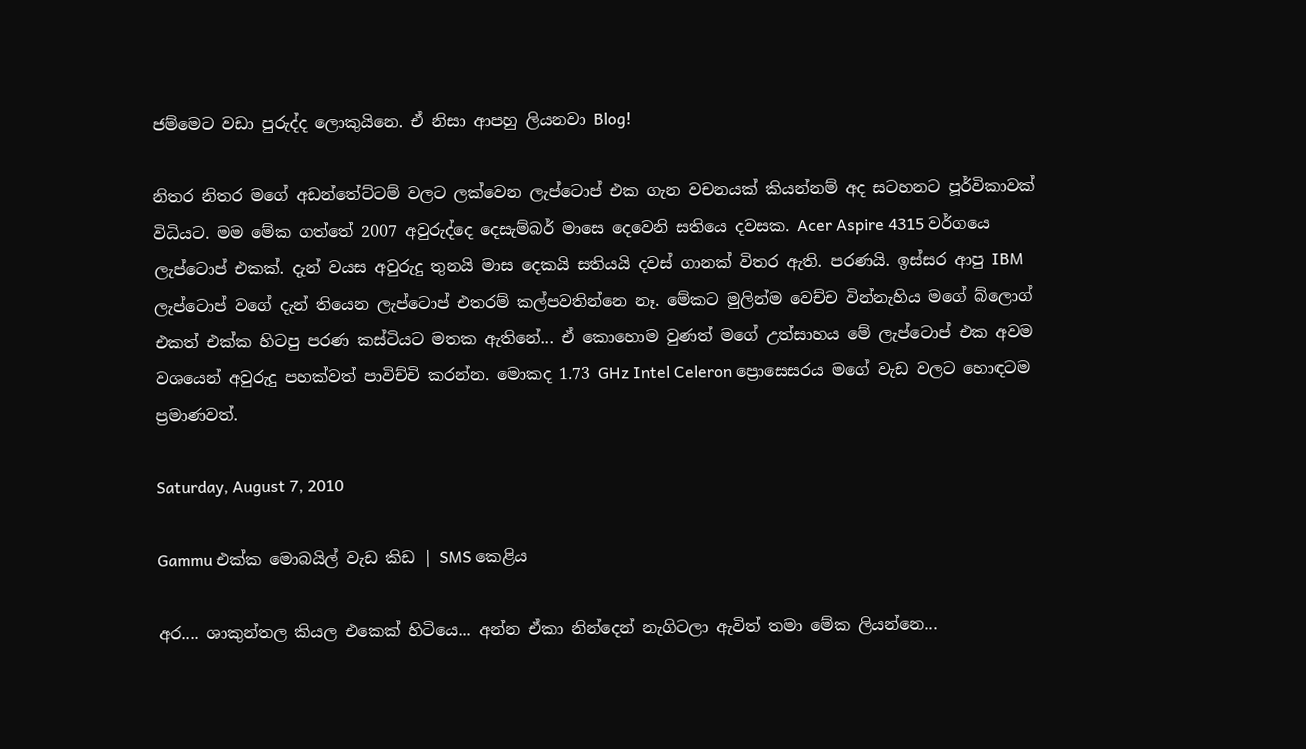ජම්මෙට වඩා පුරුද්ද ලොකුයිනෙ. ඒ නිසා ආපහු ලියනවා Blog!

නිතර නිතර මගේ අඩන්තේට්ටම් වලට ලක්වෙන ලැප්ටොප් එක ගැන වචනයක් කියන්නම් අද සටහනට පූර්විකාවක් විධියට. මම මේක ගත්තේ 2007 අවුරුද්දෙ දෙසැම්බර් මාසෙ දෙවෙනි සතියෙ දවසක. Acer Aspire 4315 වර්ගයෙ ලැප්ටොප් එකක්. දැන් වයස අවුරුදු තුනයි මාස දෙකයි සතියයි දවස් ගානක් විතර ඇති. පරණයි. ඉස්සර ආපු IBM ලැප්ටොප් වගේ දැන් තියෙන ලැප්ටොප් එතරම් කල්පවතින්නෙ නෑ. මේකට මුලින්ම වෙච්ච වින්නැහිය මගේ බ්ලොග් එකත් එක්ක හිටපු පරණ කස්ටියට මතක ඇතිනේ... ඒ කොහොම වුණත් මගේ උත්සාහය මේ ලැප්ටොප් එක අවම වශයෙන් අවුරුදු පහක්වත් පාවිච්චි කරන්න. මොකද 1.73 GHz Intel Celeron ප්‍රොසෙසරය මගේ වැඩ වලට හොඳටම ප්‍රමාණවත්.

Saturday, August 7, 2010

Gammu එක්ක මොබයිල් වැඩ කිඩ | SMS කෙළිය

අර.... ශාකුන්තල කියල එකෙක් හිටියෙ... අන්න ඒකා නින්දෙන් නැගිටලා ඇවිත් තමා මේක ලියන්නෙ...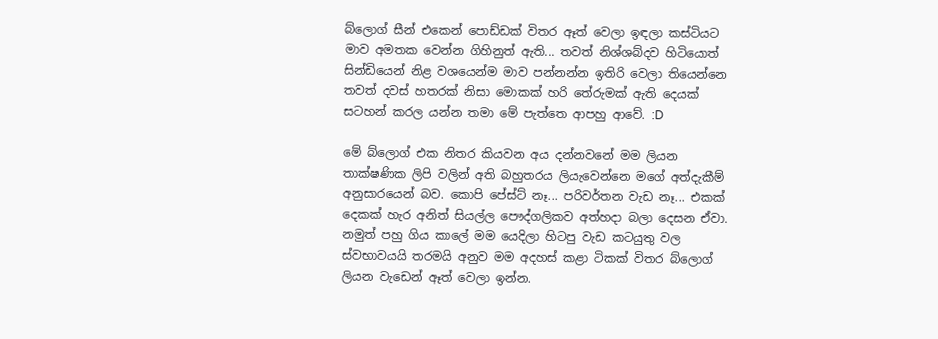බ්ලොග් සීන් එකෙන් පොඩ්ඩක් විතර ඈත් වෙලා ඉඳලා කස්ටියට මාව අමතක වෙන්න ගිහිනුත් ඇති... තවත් නිශ්ශබ්දව හිටියොත් සින්ඩියෙන් නිළ වශයෙන්ම මාව පන්නන්න ඉතිරි වෙලා තියෙන්නෙ තවත් දවස් හතරක් නිසා මොකක් හරි තේරුමක් ඇති දෙයක් සටහන් කරල යන්න තමා මේ පැත්තෙ ආපහු ආවේ. :D

මේ බ්ලොග් එක නිතර කියවන අය දන්නවනේ මම ලියන තාක්ෂණික ලිපි වලින් අති බහුතරය ලියැවෙන්නෙ මගේ අත්දැකීම් අනුසාරයෙන් බව. කොපි පේස්ට් නෑ... පරිවර්තන වැඩ නෑ... එකක් දෙකක් හැර අනිත් සියල්ල පෞද්ගලිකව අත්හදා බලා දෙසන ඒවා. නමුත් පහු ගිය කාලේ මම යෙදිලා හිටපු වැඩ කටයුතු වල ස්වභාවයයි තරමයි අනුව මම අදහස් කළා ටිකක් විතර බ්ලොග් ලියන වැඩෙන් ඈත් වෙලා ඉන්න.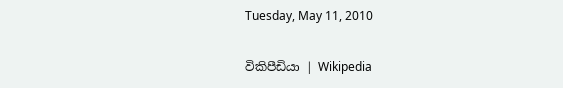Tuesday, May 11, 2010

විකිපීඩියා | Wikipedia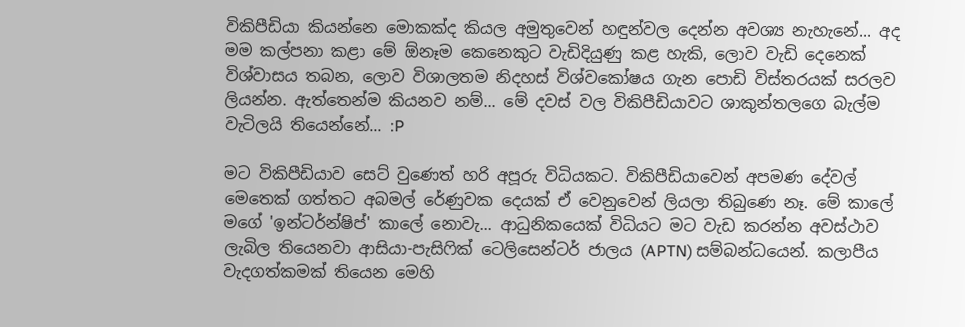විකිපීඩියා කියන්නෙ මොකක්ද කියල අමුතුවෙන් හඳුන්වල දෙන්න අවශ්‍ය නැහැනේ... අද මම කල්පනා කළා මේ ඕනෑම කෙනෙකුට වැඩිදියුණු කළ හැකි, ලොව වැඩි දෙනෙක් විශ්වාසය තබන, ලොව විශාලතම නිදහස් විශ්වකෝෂය ගැන පොඩි විස්තරයක් සරලව ලියන්න. ඇත්තෙන්ම කියනව නම්... මේ දවස් වල විකිපීඩියාවට ශාකුන්තලගෙ බැල්ම වැටිලයි තියෙන්නේ... :P

මට විකිපීඩියාව සෙට් වුණෙත් හරි අපූරු විධියකට. විකිපීඩියාවෙන් අපමණ දේවල් මෙතෙක් ගත්තට අබමල් රේණුවක දෙයක් ඒ වෙනුවෙන් ලියලා තිබුණෙ නෑ. මේ කාලේ මගේ 'ඉන්ටර්න්ෂිප්' කාලේ නොවැ... ආධුනිකයෙක් විධියට මට වැඩ කරන්න අවස්ථාව ලැබිල තියෙනවා ආසියා-පැසිෆික් ටෙලිසෙන්ටර් ජාලය (APTN) සම්බන්ධයෙන්. කලාපීය වැදගත්කමක් තියෙන මෙහි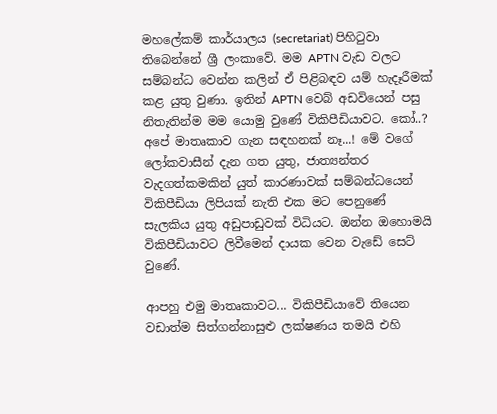මහලේකම් කාර්යාලය (secretariat) පිහිටුවා තිබෙන්නේ ශ්‍රී ලංකාවේ. මම APTN වැඩ වලට සම්බන්ධ වෙන්න කලින් ඒ පිළිබඳව යම් හැදෑරීමක් කළ යුතු වුණා. ඉතින් APTN වෙබ් අඩවියෙන් පසු නිතැතින්ම මම යොමු වුණේ විකිපීඩියාවට. කෝ..? අපේ මාතෘකාව ගැන සඳහනක් නෑ...! මේ වගේ ලෝකවාසීන් දැන ගත යුතු, ජාත්‍යන්තර වැදගත්කමකින් යුත් කාරණාවක් සම්බන්ධයෙන් විකිපීඩියා ලිපියක් නැති එක මට පෙනුණේ සැලකිය යුතු අඩුපාඩුවක් විධියට. ඔන්න ඔහොමයි විකිපීඩියාවට ලිවීමෙන් දායක වෙන වැඩේ සෙට් වුණේ.

ආපහු එමු මාතෘකාවට... විකිපීඩියාවේ තියෙන වඩාත්ම සිත්ගන්නාසුළු ලක්ෂණය තමයි එහි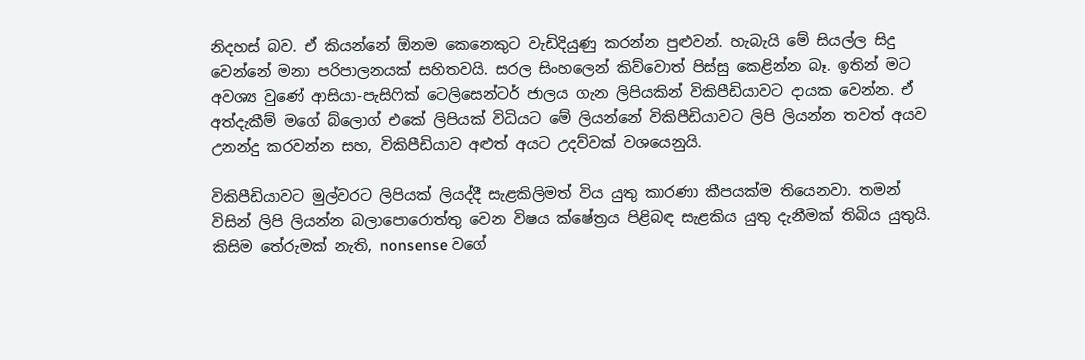නිදහස් බව. ඒ කියන්නේ ඕනම කෙනෙකුට වැඩිදියුණු කරන්න පුළුවන්. හැබැයි මේ සියල්ල සිදු වෙන්නේ මනා පරිපාලනයක් සහිතවයි. සරල සිංහලෙන් කිව්වොත් පිස්සු කෙළින්න බෑ. ඉතින් මට අවශ්‍ය වුණේ ආසියා-පැසිෆික් ටෙලිසෙන්ටර් ජාලය ගැන ලිපියකින් විකිපීඩියාවට දායක වෙන්න. ඒ අත්දැකීම් මගේ බ්ලොග් එකේ ලිපියක් විධියට මේ ලියන්නේ විකිපීඩියාවට ලිපි ලියන්න තවත් අයව උනන්දු කරවන්න සහ, විකිපීඩියාව අළුත් අයට උදව්වක් වශයෙනුයි.

විකිපීඩියාවට මුල්වරට ලිපියක් ලියද්දී සැළකිලිමත් විය යුතු කාරණා කීපයක්ම තියෙනවා. තමන් විසින් ලිපි ලියන්න බලාපොරොත්තු වෙන විෂය ක්ෂේත්‍රය පිළිබඳ සැළකිය යුතු දැනීමක් තිබිය යුතුයි. කිසිම තේරුමක් නැති, nonsense වගේ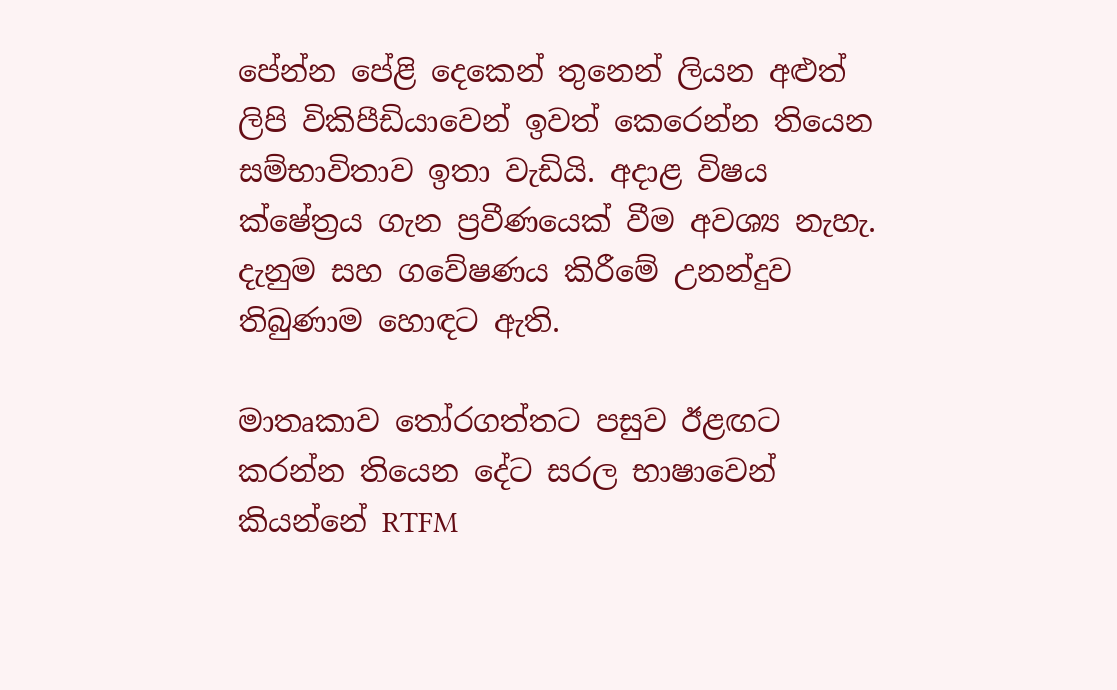පේන්න පේළි දෙකෙන් තුනෙන් ලියන අළුත් ලිපි විකිපීඩියාවෙන් ඉවත් කෙරෙන්න තියෙන සම්භාවිතාව ඉතා වැඩියි. අදාළ විෂය ක්ෂේත්‍රය ගැන ප්‍රවීණයෙක් වීම අවශ්‍ය නැහැ. දැනුම සහ ගවේෂණය කිරීමේ උනන්දුව තිබුණාම හොඳට ඇති.

මාතෘකාව තෝරගත්තට පසුව ඊළඟට කරන්න තියෙන දේට සරල භාෂාවෙන් කියන්නේ RTFM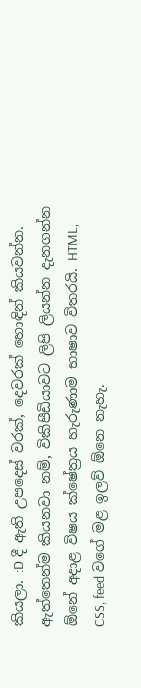කියලා. :D දී ඇති උපදෙස් වරක්, දෙවරක් හොඳින් කියවන්න. ඇත්තෙන්ම කියනවා නම්, විකිපීඩියාවට ලිපි ලියන්න දැනගන්න ඕනේ අදාළ විෂය ක්ෂේත්‍රය හැරුණාම භාෂාව විතරයි. HTML, CSS, feed වගේ මළ ඉලව් ඕනෙ නැහැ.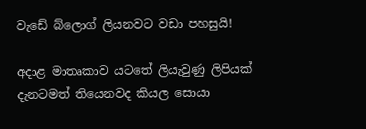වැඩේ බ්ලොග් ලියනවට වඩා පහසුයි!

අදාළ මාතෘකාව යටතේ ලියැවුණු ලිපියක් දැනටමත් තියෙනවද කියල සොයා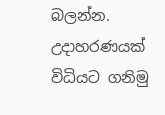බලන්න. උදාහරණයක් විධියට ගනිමු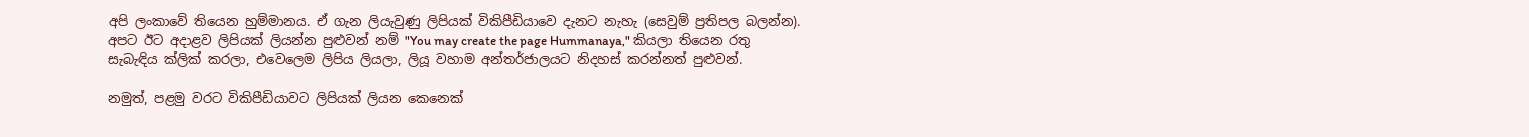අපි ලංකාවේ තියෙන හුම්මානය. ඒ ගැන ලියැවුණු ලිපියක් විකිපීඩියාවෙ දැනට නැහැ (සෙවුම් ප්‍රතිපල බලන්න). අපට ඊට අදාළව ලිපියක් ලියන්න පුළුවන් නම් "You may create the page Hummanaya," කියලා තියෙන රතු සැබැඳිය ක්ලික් කරලා, එවෙලෙම ලිපිය ලියලා, ලියූ වහාම අන්තර්ජාලයට නිදහස් කරන්නත් පුළුවන්.

නමුත්, පළමු වරට විකිපීඩියාවට ලිපියක් ලියන කෙනෙක්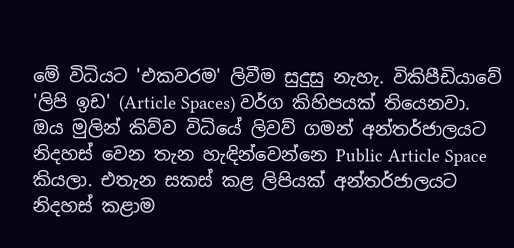මේ විධියට 'එකවරම' ලිවීම සුදුසු නැහැ. විකිපීඩියාවේ 'ලිපි ඉඩ' (Article Spaces) වර්ග කිහිපයක් තියෙනවා. ඔය මුලින් කිව්ව විධියේ ලිවව් ගමන් අන්තර්ජාලයට නිදහස් වෙන තැන හැඳින්වෙන්නෙ Public Article Space කියලා. එතැන සකස් කළ ලිපියක් අන්තර්ජාලයට නිදහස් කළාම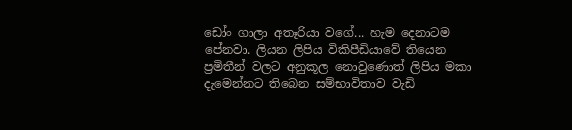ඩෝං ගාලා අතෑරියා වගේ... හැම දෙනාටම පේනවා. ලියන ලිපිය විකිපීඩියාවේ තියෙන ප්‍රමිතීන් වලට අනුකූල නොවුණොත් ලිපිය මකා දැමෙන්නට තිබෙන සම්භාවිතාව වැඩි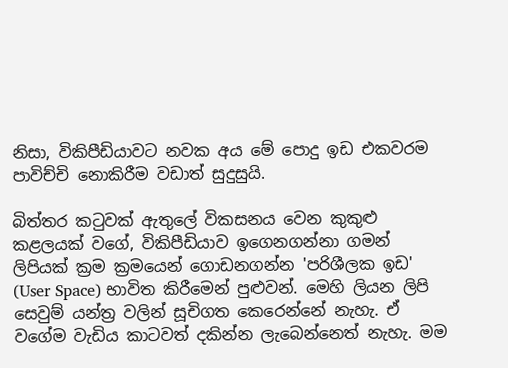නිසා, විකිපීඩියාවට නවක අය මේ පොදු ඉඩ එකවරම පාවිච්චි නොකිරීම වඩාත් සුදුසුයි.

බිත්තර කටුවක් ඇතුලේ විකසනය වෙන කුකුළු කළලයක් වගේ, විකිපීඩියාව ඉගෙනගන්නා ගමන් ලිපියක් ක්‍රම ක්‍රමයෙන් ගොඩනගන්න 'පරිශීලක ඉඩ' (User Space) භාවිත කිරීමෙන් පුළුවන්. මෙහි ලියන ලිපි සෙවුම් යන්ත්‍ර වලින් සූචිගත කෙරෙන්නේ නැහැ. ඒ වගේම වැඩිය කාටවත් දකින්න ලැබෙන්නෙත් නැහැ. මම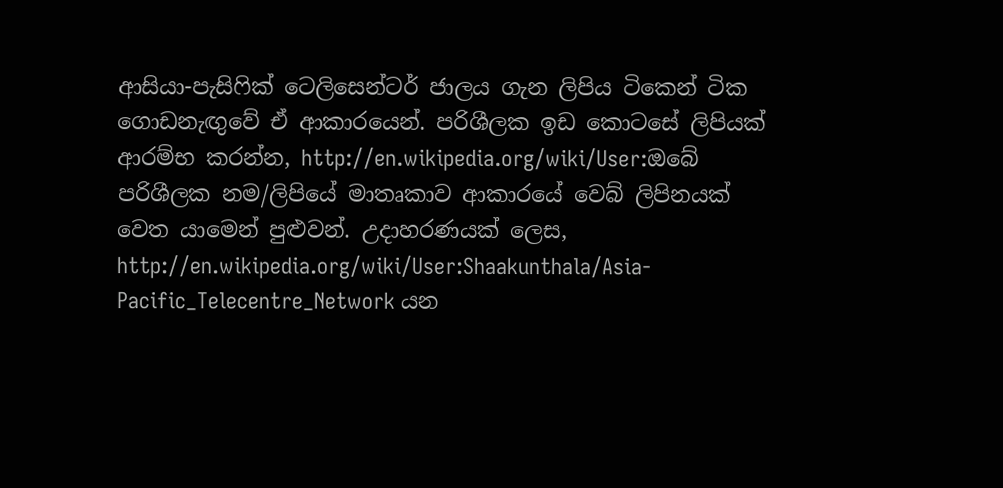ආසියා-පැසිෆික් ටෙලිසෙන්ටර් ජාලය ගැන ලිපිය ටිකෙන් ටික ගොඩනැඟුවේ ඒ ආකාරයෙන්. පරිශීලක ඉඩ කොටසේ ලිපියක් ආරම්භ කරන්න, http://en.wikipedia.org/wiki/User:ඔබේ පරිශීලක නම/ලිපියේ මාතෘකාව ආකාරයේ වෙබ් ලිපිනයක් වෙත යාමෙන් පුළුවන්. උදාහරණයක් ලෙස, http://en.wikipedia.org/wiki/User:Shaakunthala/Asia-Pacific_Telecentre_Network යන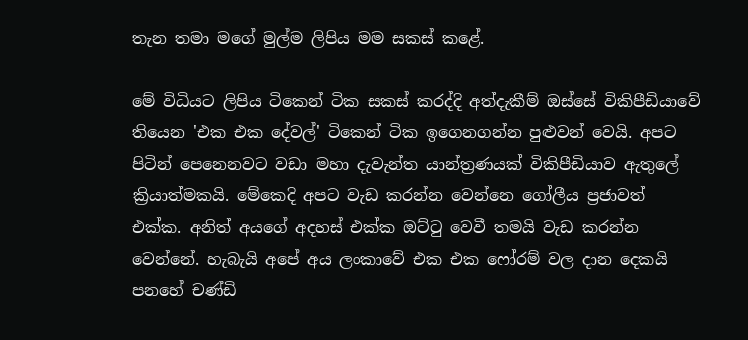තැන තමා මගේ මුල්ම ලිපිය මම සකස් කළේ.

මේ විධියට ලිපිය ටිකෙන් ටික සකස් කරද්දි අත්දැකීම් ඔස්සේ විකිපීඩියාවේ තියෙන 'එක එක දේවල්' ටිකෙන් ටික ඉගෙනගන්න පුළුවන් වෙයි. අපට පිටින් පෙනෙනවට වඩා මහා දැවැන්ත යාන්ත්‍රණයක් විකිපීඩියාව ඇතුලේ ක්‍රියාත්මකයි. මේකෙදි අපට වැඩ කරන්න වෙන්නෙ ගෝලීය ප්‍රජාවත් එක්ක. අනිත් අයගේ අදහස් එක්ක ඔට්ටු වෙවී තමයි වැඩ කරන්න වෙන්නේ. හැබැයි අපේ අය ලංකාවේ එක එක ෆෝරම් වල දාන දෙකයි පනහේ චණ්ඩි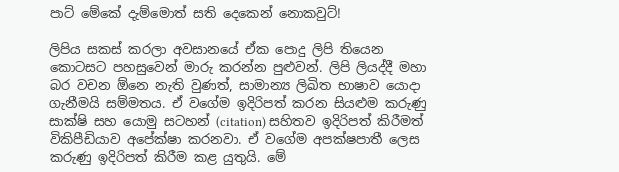පාට් මේකේ දැම්මොත් සති දෙකෙන් නොකවුට්!

ලිපිය සකස් කරලා අවසානයේ ඒක පොදු ලිපි තියෙන කොටසට පහසුවෙන් මාරු කරන්න පුළුවන්. ලිපි ලියද්දී මහා බර වචන ඕනෙ නැති වුණත්, සාමාන්‍ය ලිඛිත භාෂාව යොදා ගැනීමයි සම්මතය. ඒ වගේම ඉදිරිපත් කරන සියළුම කරුණු සාක්ෂි සහ යොමු සටහන් (citation) සහිතව ඉදිරිපත් කිරීමත් විකිපීඩියාව අපේක්ෂා කරනවා. ඒ වගේම අපක්ෂපාතී ලෙස කරුණු ඉදිරිපත් කිරීම කළ යුතුයි. මේ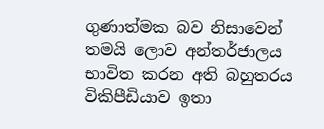ගුණාත්මක බව නිසාවෙන් තමයි ලොව අන්තර්ජාලය භාවිත කරන අති බහුතරය විකිපීඩියාව ඉතා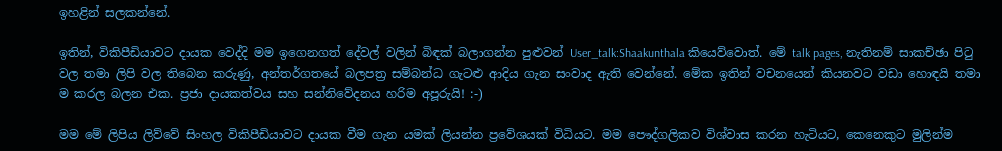ඉහළින් සලකන්නේ.

ඉතින්, විකිපීඩියාවට දායක වෙද්දි මම ඉගෙනගත් දේවල් වලින් බිඳක් බලාගන්න පුළුවන් User_talk:Shaakunthala කියෙව්වොත්. මේ talk pages, නැතිනම් සාකච්ඡා පිටු වල තමා ලිපි වල තිබෙන කරුණු, අන්තර්ගතයේ බලපත්‍ර සම්බන්ධ ගැටළු ආදිය ගැන සංවාද ඇති වෙන්නේ. මේක ඉතින් වචනයෙන් කියනවට වඩා හොඳයි තමා ම කරල බලන එක. ප්‍රජා දායකත්වය සහ සන්නිවේදනය හරිම අපූරුයි! :-)

මම මේ ලිපිය ලිව්වේ සිංහල විකිපීඩියාවට දායක වීම ගැන යමක් ලියන්න ප්‍රවේශයක් විධියට. මම පෞද්ගලිකව විශ්වාස කරන හැටියට, කෙනෙකුට මුලින්ම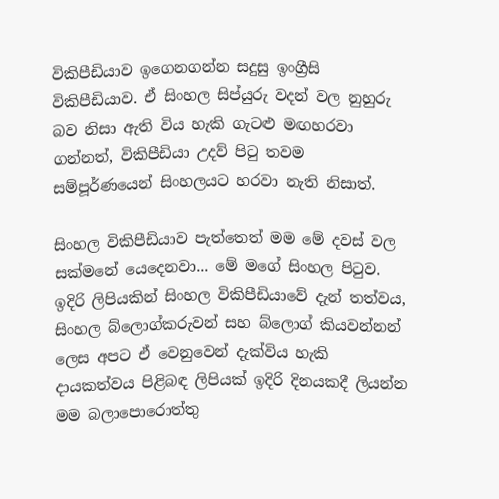විකිපීඩියාව ඉගෙනගන්න සදුසු ඉංග්‍රීසි විකිපීඩියාව. ඒ සිංහල සිප්යුරු වදන් වල නුහුරු බව නිසා ඇති විය හැකි ගැටළු මඟහරවා ගන්නත්, විකිපීඩියා උදව් පිටු තවම සම්පූර්ණයෙන් සිංහලයට හරවා නැති නිසාත්.

සිංහල විකිපීඩියාව පැත්තෙත් මම මේ දවස් වල සක්මනේ යෙදෙනවා... මේ මගේ සිංහල පිටුව.
ඉදිරි ලිපියකින් සිංහල විකිපීඩියාවේ දැන් තත්වය, සිංහල බ්ලොග්කරුවන් සහ බ්ලොග් කියවන්නන් ලෙස අපට ඒ වෙනුවෙන් දැක්විය හැකි දායකත්වය පිළිබඳ ලිපියක් ඉදිරි දිනයකදී ලියන්න මම බලාපොරොත්තු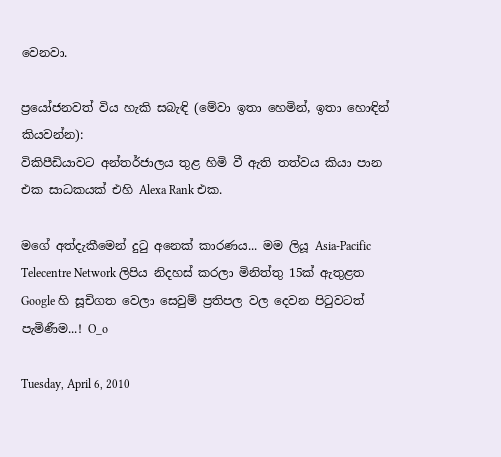වෙනවා.

ප්‍රයෝජනවත් විය හැකි සබැඳි (මේවා ඉතා හෙමින්, ඉතා හොඳින් කියවන්න):
විකිපීඩියාවට අන්තර්ජාලය තුළ හිමි වී ඇති තත්වය කියා පාන එක සාධකයක් එහි Alexa Rank එක.

මගේ අත්දැකීමෙන් දුටු අනෙක් කාරණය... මම ලියූ Asia-Pacific Telecentre Network ලිපිය නිදහස් කරලා මිනිත්තු 15ක් ඇතුළත Google හි සූචිගත වෙලා සෙවුම් ප්‍රතිපල වල දෙවන පිටුවටත් පැමිණීම...! O_o

Tuesday, April 6, 2010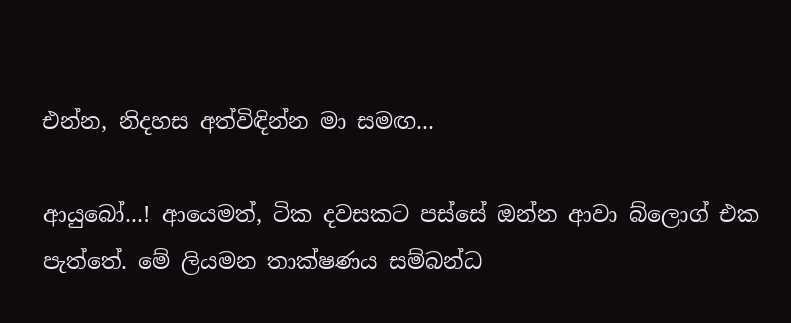එන්න, නිදහස අත්විඳින්න මා සමඟ...

ආයුබෝ...! ආයෙමත්, ටික දවසකට පස්සේ ඔන්න ආවා බ්ලොග් එක පැත්තේ. මේ ලියමන තාක්ෂණය සම්බන්ධ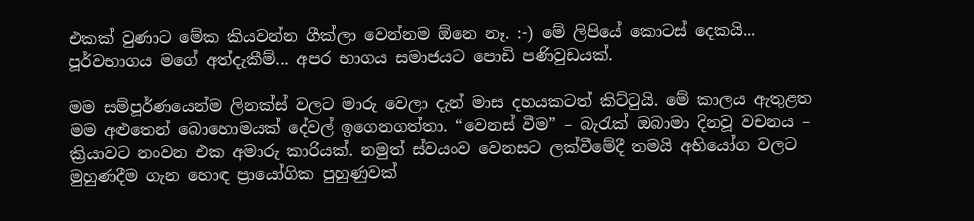එකක් වුණාට මේක කියවන්න ගීක්ලා වෙන්නම ඕනෙ නෑ. :-) මේ ලිපියේ කොටස් දෙකයි... පූර්වභාගය මගේ අත්දැකීම්... අපර භාගය සමාජයට පොඩි පණිවුඩයක්.

මම සම්පූර්ණයෙන්ම ලිනක්ස් වලට මාරු වෙලා දැන් මාස දහයකටත් කිට්ටුයි. මේ කාලය ඇතුළත මම අළුතෙන් බොහොමයක් දේවල් ඉගෙනගත්තා. “වෙනස් වීම” – බැරැක් ඔබාමා දිනවූ වචනය – ක්‍රියාවට නංවන එක අමාරු කාරියක්. නමුත් ස්වයංව වෙනසට ලක්වීමේදී තමයි අභියෝග වලට මුහුණදීම ගැන හොඳ ප්‍රායෝගික පුහුණුවක්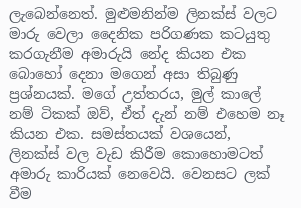ලැබෙන්නෙත්. මුළුමනින්ම ලිනක්ස් වලට මාරු වෙලා දෛනික පරිගණක කටයුතු කරගැනීම අමාරුයි නේද කියන එක බොහෝ දෙනා මගෙන් අසා තිබුණු ප්‍රශ්නයක්. මගේ උත්තරය, මුල් කාලේ නම් ටිකක් ඔව්, ඒත් දැන් නම් එහෙම නෑ කියන එක. සමස්තයක් වශයෙන්, ලිනක්ස් වල වැඩ කිරීම කොහොමටත් අමාරු කාරියක් නෙවෙයි. වෙනසට ලක් වීම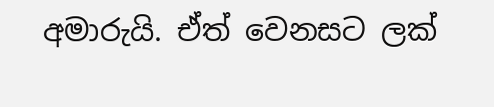අමාරුයි. ඒත් වෙනසට ලක්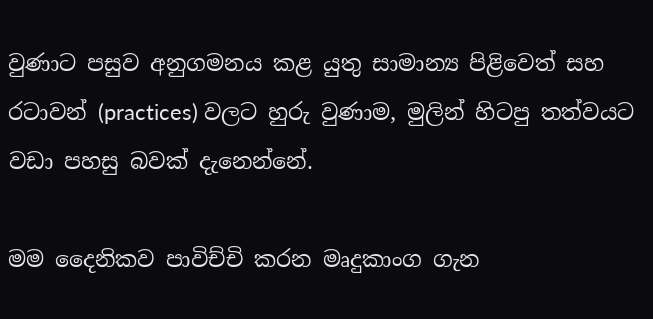වුණාට පසුව අනුගමනය කළ යුතු සාමාන්‍ය පිළිවෙත් සහ රටාවන් (practices) වලට හුරු වුණාම, මුලින් හිටපු තත්වයට වඩා පහසු බවක් දැනෙන්නේ.

මම දෛනිකව පාවිච්චි කරන මෘදුකාංග ගැන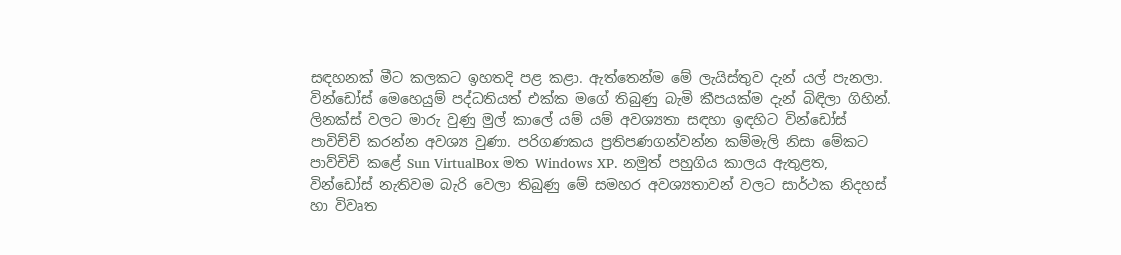සඳහනක් මීට කලකට ඉහතදි පළ කළා. ඇත්තෙන්ම මේ ලැයිස්තුව දැන් යල් පැනලා. වින්ඩෝස් මෙහෙයුම් පද්ධතියත් එක්ක මගේ තිබුණු බැමි කීපයක්ම දැන් බිඳිලා ගිහින්. ලිනක්ස් වලට මාරු වුණු මුල් කාලේ යම් යම් අවශ්‍යතා සඳහා ඉඳහිට වින්ඩෝස් පාවිච්චි කරන්න අවශ්‍ය වුණා. පරිගණකය ප්‍රතිපණගන්වන්න කම්මැලි නිසා මේකට පාව්චිචි කළේ Sun VirtualBox මත Windows XP. නමුත් පහුගිය කාලය ඇතුළත, වින්ඩෝස් නැතිවම බැරි වෙලා තිබුණු මේ සමහර අවශ්‍යතාවන් වලට සාර්ථක නිදහස් හා විවෘත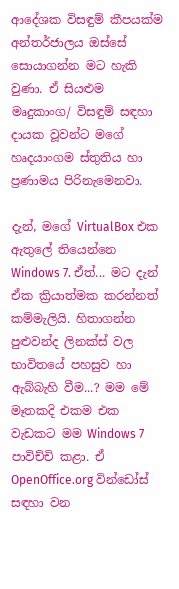ආදේශක විසඳුම් කීපයක්ම අන්තර්ජාලය ඔස්සේ සොයාගන්න මට හැකි වුණා. ඒ සියළුම මෘදුකාංග/ විසඳුම් සඳහා දායක වූවන්ට මගේ හෘදයාංගම ස්තුතිය හා ප්‍රණාමය පිරිනැමෙනවා.

දැන්, මගේ VirtualBox එක ඇතුලේ තියෙන්නෙ Windows 7. ඒත්... මට දැන් ඒක ක්‍රියාත්මක කරන්නත් කම්මැලියි. හිතාගන්න පුළුවන්ද ලිනක්ස් වල භාවිතයේ පහසුව හා ඇබ්බැහි වීම...? මම මේ මෑතකදි එකම එක වැඩකට මම Windows 7 පාවිච්චි කළා. ඒ OpenOffice.org වින්ඩෝස් සඳහා වන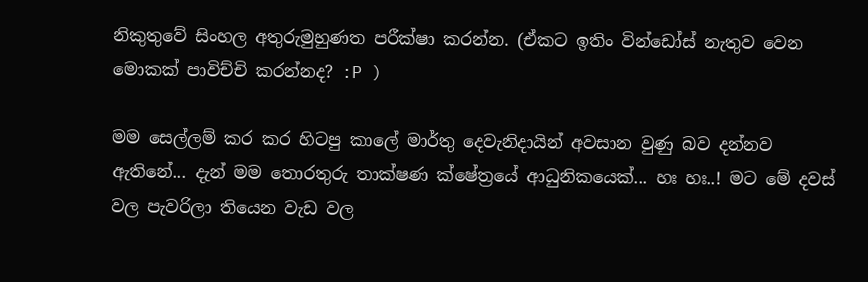නිකුතුවේ සිංහල අතුරුමුහුණත පරීක්ෂා කරන්න. (ඒකට ඉතිං වින්ඩෝස් නැතුව වෙන මොකක් පාවිච්චි කරන්නද? :P )

මම සෙල්ලම් කර කර හිටපු කාලේ මාර්තු දෙවැනිදායින් අවසාන වුණු බව දන්නව ඇතිනේ... දැන් මම තොරතුරු තාක්ෂණ ක්ෂේත්‍රයේ ආධුනිකයෙක්... හඃ හඃ..! මට මේ දවස් වල පැවරිලා තියෙන වැඩ වල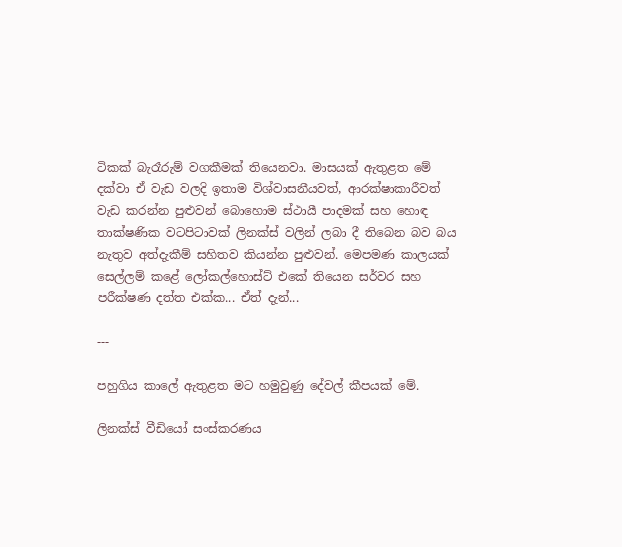ටිකක් බැරෑරුම් වගකීමක් තියෙනවා. මාසයක් ඇතුළත මේ දක්වා ඒ වැඩ වලදි ඉතාම විශ්වාසනීයවත්, ආරක්ෂාකාරීවත් වැඩ කරන්න පුළුවන් බොහොම ස්ථායී පාදමක් සහ හොඳ තාක්ෂණික වටපිටාවක් ලිනක්ස් වලින් ලබා දී තිබෙන බව බය නැතුව අත්දැකීම් සහිතව කියන්න පුළුවන්. මෙපමණ කාලයක් සෙල්ලම් කළේ ලෝකල්හොස්ට් එකේ තියෙන සර්වර සහ පරීක්ෂණ දත්ත එක්ක... ඒත් දැන්...

---

පහුගිය කාලේ ඇතුළත මට හමුවුණු දේවල් කීපයක් මේ.

ලිනක්ස් වීඩියෝ සංස්කරණය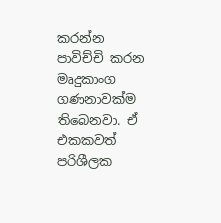කරන්න පාවිච්චි කරන මෘදුකාංග ගණනාවක්ම තිබෙනවා. ඒ එකකවත් පරිශීලක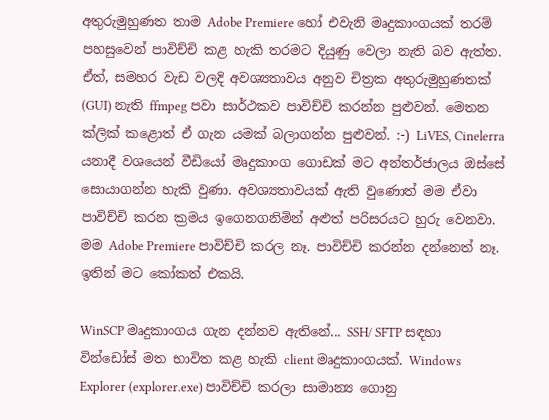අතුරුමුහුණත තාම Adobe Premiere හෝ එවැනි මෘදුකාංගයක් තරම් පහසුවෙන් පාවිච්චි කළ හැකි තරමට දියුණු වෙලා නැති බව ඇත්ත. ඒත්, සමහර වැඩ වලදි අවශ්‍යතාවය අනුව චිත්‍රක අතුරුමුහුණතක් (GUI) නැති ffmpeg පවා සාර්ථකව පාවිච්චි කරන්න පුළුවන්. මෙතන ක්ලික් කළොත් ඒ ගැන යමක් බලාගන්න පුළුවන්. :-) LiVES, Cinelerra යනාදී වශයෙන් වීඩියෝ මෘදුකාංග ගොඩක් මට අන්තර්ජාලය ඔස්සේ සොයාගන්න හැකි වුණා. අවශ්‍යතාවයක් ඇති වුණොත් මම ඒවා පාවිච්චි කරන ක්‍රමය ඉගෙනගනිමින් අළුත් පරිසරයට හුරු වෙනවා. මම Adobe Premiere පාවිච්චි කරල නෑ. පාවිච්චි කරන්න දන්නෙත් නෑ. ඉතින් මට කෝකත් එකයි.

WinSCP මෘදුකාංගය ගැන දන්නව ඇතිනේ... SSH/ SFTP සඳහා වින්ඩෝස් මත භාවිත කළ හැකි client මෘදුකාංගයක්. Windows Explorer (explorer.exe) පාවිච්චි කරලා සාමාන්‍ය ගොනු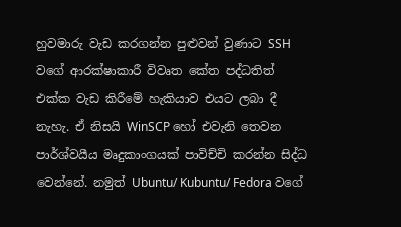හුවමාරු වැඩ කරගන්න පුළුවන් වුණාට SSH වගේ ආරක්ෂාකාරී විවෘත කේත පද්ධතිත් එක්ක වැඩ කිරීමේ හැකියාව එයට ලබා දී නැහැ. ඒ නිසයි WinSCP හෝ එවැනි තෙවන පාර්ශ්වයීය මෘදුකාංගයක් පාවිච්චි කරන්න සිද්ධ වෙන්නේ. නමුත් Ubuntu/ Kubuntu/ Fedora වගේ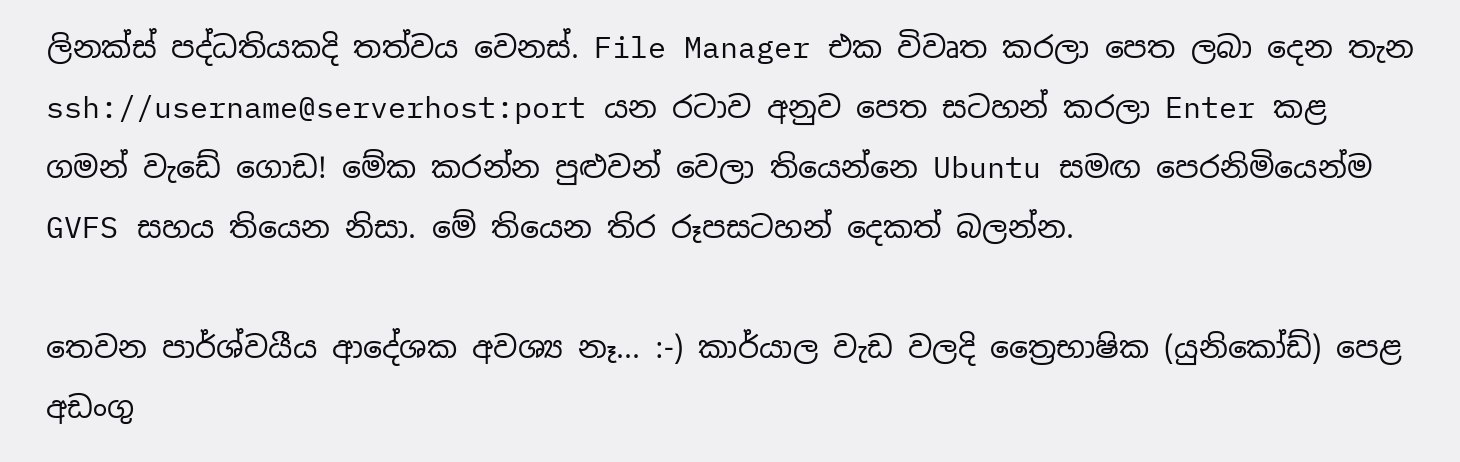ලිනක්ස් පද්ධතියකදි තත්වය වෙනස්. File Manager එක විවෘත කරලා පෙත ලබා දෙන තැන ssh://username@serverhost:port යන රටාව අනුව පෙත සටහන් කරලා Enter කළ ගමන් වැඩේ ගොඩ! මේක කරන්න පුළුවන් වෙලා තියෙන්නෙ Ubuntu සමඟ පෙරනිමියෙන්ම GVFS සහය තියෙන නිසා. මේ තියෙන තිර රූපසටහන් දෙකත් බලන්න.

තෙවන පාර්ශ්වයීය ආදේශක අවශ්‍ය නෑ... :-) කාර්යාල වැඩ වලදි ත්‍රෛභාෂික (යුනිකෝඩ්) පෙළ අඩංගු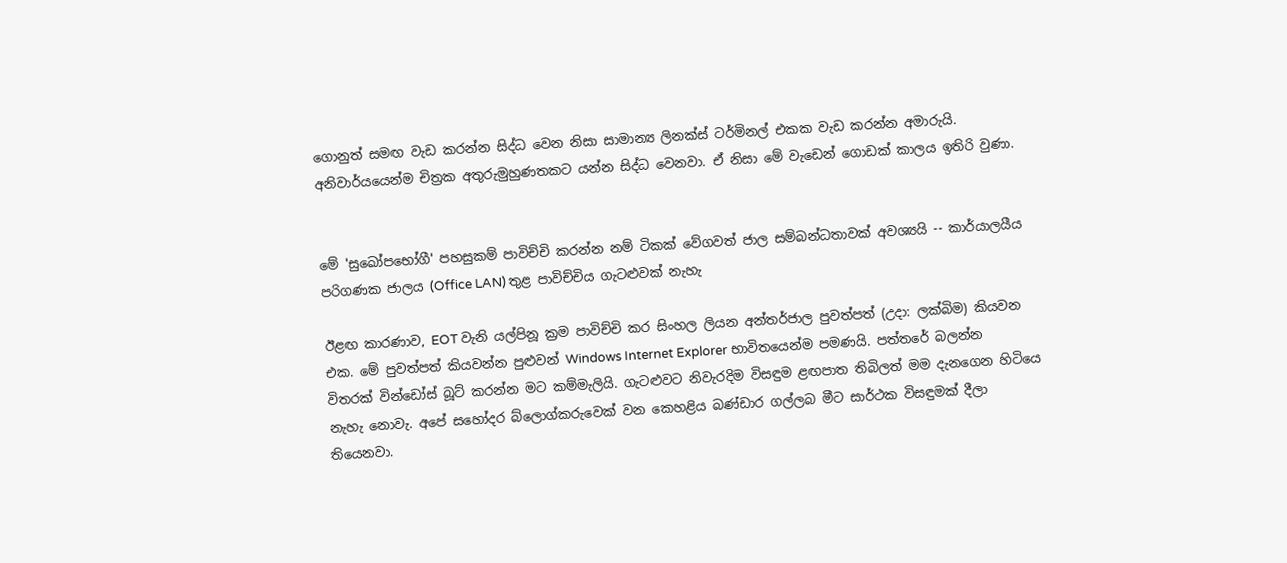ගොනුත් සමඟ වැඩ කරන්න සිද්ධ වෙන නිසා සාමාන්‍ය ලිනක්ස් ටර්මිනල් එකක වැඩ කරන්න අමාරුයි. අනිවාර්යයෙන්ම චිත්‍රක අතුරුමුහුණතකට යන්න සිද්ධ වෙනවා. ඒ නිසා මේ වැඩෙන් ගොඩක් කාලය ඉතිරි වුණා.


මේ 'සුඛෝපභෝගී' පහසුකම් පාවිච්චි කරන්න නම් ටිකක් වේගවත් ජාල සම්බන්ධතාවක් අවශ්‍යයි -- කාර්යාලයීය පරිගණක ජාලය (Office LAN) තුළ පාවිච්චිය ගැටළුවක් නැහැ

ඊළඟ කාරණාව, EOT වැනි යල්පිනූ ක්‍රම පාවිච්චි කර සිංහල ලියන අන්තර්ජාල පුවත්පත් (උදා: ලක්බිම) කියවන එක. මේ පුවත්පත් කියවන්න පුළුවන් Windows Internet Explorer භාවිතයෙන්ම පමණයි. පත්තරේ බලන්න විතරක් වින්ඩෝස් බූට් කරන්න මට කම්මැලියි. ගැටළුවට නිවැරදිම විසඳුම ළඟපාත තිබිලත් මම දැනගෙන හිටියෙ නැහැ නොවැ. අපේ සහෝදර බ්ලොග්කරුවෙක් වන කෙහළිය බණ්ඩාර ගල්ලබ මීට සාර්ථක විසඳුමක් දීලා තියෙනවා.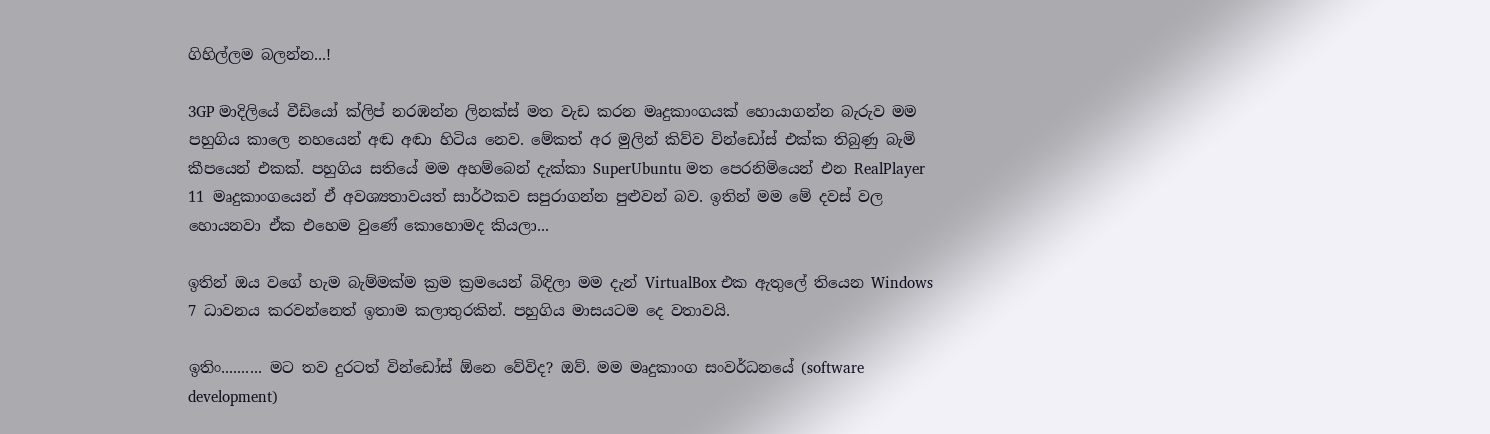ගිහිල්ලම බලන්න...!

3GP මාදිලියේ වීඩියෝ ක්ලිප් නරඹන්න ලිනක්ස් මත වැඩ කරන මෘදුකාංගයක් හොයාගන්න බැරුව මම පහුගිය කාලෙ නහයෙන් අඬ අඬා හිටිය නෙව. මේකත් අර මුලින් කිව්ව වින්ඩෝස් එක්ක තිබුණු බැමි කීපයෙන් එකක්. පහුගිය සතියේ මම අහම්බෙන් දැක්කා SuperUbuntu මත පෙරනිමියෙන් එන RealPlayer 11 මෘදුකාංගයෙන් ඒ අවශ්‍යතාවයත් සාර්ථකව සපුරාගන්න පුළුවන් බව. ඉතින් මම මේ දවස් වල හොයනවා ඒක එහෙම වුණේ කොහොමද කියලා...

ඉතින් ඔය වගේ හැම බැම්මක්ම ක්‍රම ක්‍රමයෙන් බිඳිලා මම දැන් VirtualBox එක ඇතුලේ තියෙන Windows 7 ධාවනය කරවන්නෙත් ඉතාම කලාතුරකින්. පහුගිය මාසයටම දෙ වතාවයි.

ඉතිං.......... මට තව දුරටත් වින්ඩෝස් ඕනෙ වේවිද? ඔව්. මම මෘදුකාංග සංවර්ධනයේ (software development)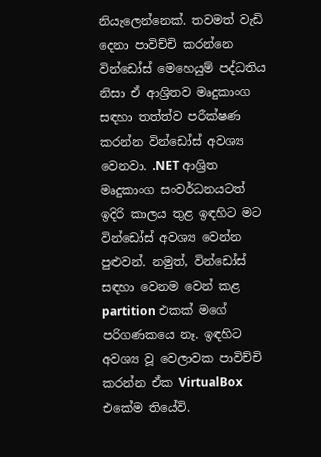නියැලෙන්නෙක්. තවමත් වැඩි දෙනා පාවිච්චි කරන්නෙ වින්ඩෝස් මෙහෙයුම් පද්ධතිය නිසා ඒ ආශ්‍රිතව මෘදුකාංග සඳහා තත්ත්ව පරීක්ෂණ කරන්න වින්ඩෝස් අවශ්‍ය වෙනවා. .NET ආශ්‍රිත මෘදුකාංග සංවර්ධනයටත් ඉදිරි කාලය තුළ ඉඳහිට මට වින්ඩෝස් අවශ්‍ය වෙන්න පුළුවන්. නමුත්, වින්ඩෝස් සඳහා වෙනම වෙන් කළ partition එකක් මගේ පරිගණකයෙ නෑ. ඉඳහිට අවශ්‍ය වූ වෙලාවක පාවිච්චි කරන්න ඒක VirtualBox එකේම තියේවි.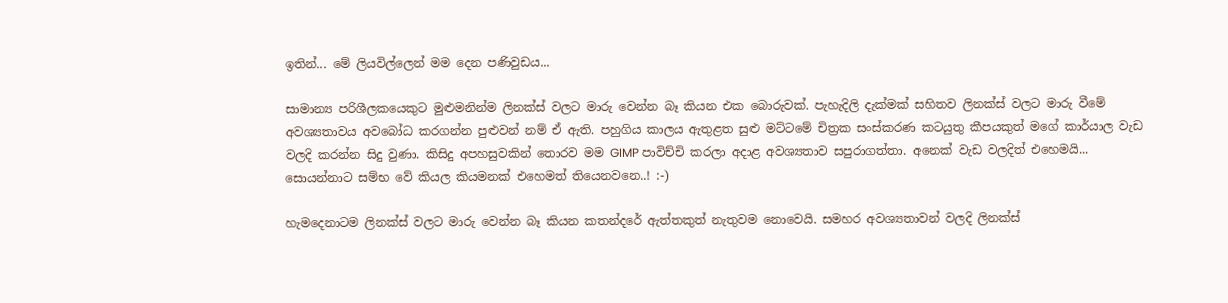ඉතින්... මේ ලියවිල්ලෙන් මම දෙන පණිවුඩය...

සාමාන්‍ය පරිශීලකයෙකුට මුළුමනින්ම ලිනක්ස් වලට මාරු වෙන්න බෑ කියන එක බොරුවක්. පැහැදිලි දැක්මක් සහිතව ලිනක්ස් වලට මාරු වීමේ අවශ්‍යතාවය අවබෝධ කරගන්න පුළුවන් නම් ඒ ඇති. පහුගිය කාලය ඇතුළත සුළු මට්ටමේ චිත්‍රක සංස්කරණ කටයුතු කීපයකුත් මගේ කාර්යාල වැඩ වලදි කරන්න සිදු වුණා. කිසිදු අපහසුවකින් තොරව මම GIMP පාවිච්චි කරලා අදාළ අවශ්‍යතාව සපුරාගත්තා. අනෙක් වැඩ වලදිත් එහෙමයි... සොයන්නාට සම්භ වේ කියල කියමනක් එහෙමත් තියෙනවනෙ..! :-)

හැමදෙනාටම ලිනක්ස් වලට මාරු වෙන්න බෑ කියන කතන්දරේ ඇත්තකුත් නැතුවම නොවෙයි. සමහර අවශ්‍යතාවන් වලදි ලිනක්ස්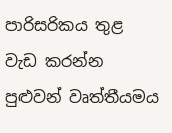පාරිසරිකය තුළ වැඩ කරන්න පුළුවන් වෘත්තීයමය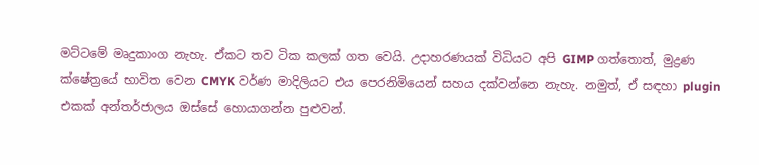මට්ටමේ මෘදුකාංග නැහැ. ඒකට තව ටික කලක් ගත වෙයි. උදාහරණයක් විධියට අපි GIMP ගත්තොත්, මුද්‍රණ ක්ෂේත්‍රයේ භාවිත වෙන CMYK වර්ණ මාදිලියට එය පෙරනිමියෙන් සහය දක්වන්නෙ නැහැ. නමුත්, ඒ සඳහා plugin එකක් අන්තර්ජාලය ඔස්සේ හොයාගන්න පුළුවන්.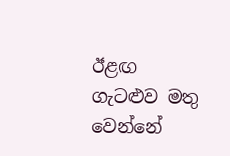ඊළඟ ගැටළුව මතු වෙන්නේ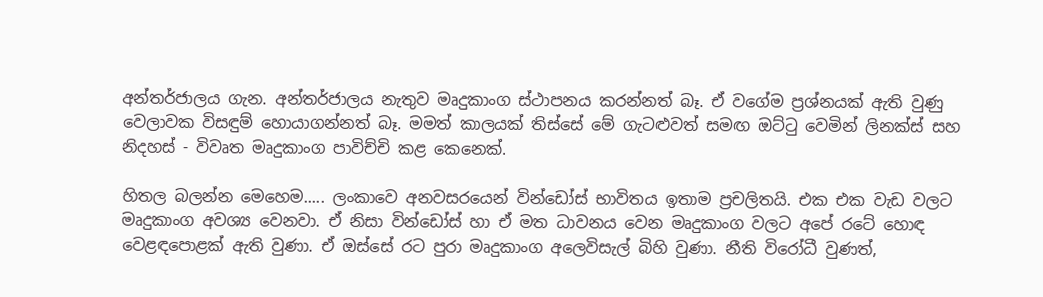අන්තර්ජාලය ගැන. අන්තර්ජාලය නැතුව මෘදුකාංග ස්ථාපනය කරන්නත් බෑ. ඒ වගේම ප්‍රශ්නයක් ඇති වුණු වෙලාවක විසඳුම් හොයාගන්නත් බෑ. මමත් කාලයක් තිස්සේ මේ ගැටළුවත් සමඟ ඔට්ටු වෙමින් ලිනක්ස් සහ නිදහස් - විවෘත මෘදුකාංග පාවිච්චි කළ කෙනෙක්.

හිතල බලන්න මෙහෙම..... ලංකාවෙ අනවසරයෙන් වින්ඩෝස් භාවිතය ඉතාම ප්‍රචලිතයි. එක එක වැඩ වලට මෘදුකාංග අවශ්‍ය වෙනවා. ඒ නිසා වින්ඩෝස් හා ඒ මත ධාවනය වෙන මෘදුකාංග වලට අපේ රටේ හොඳ වෙළඳපොළක් ඇති වුණා. ඒ ඔස්සේ රට පුරා මෘදුකාංග අලෙවිසැල් බිහි වුණා. නීති විරෝධී වුණත්,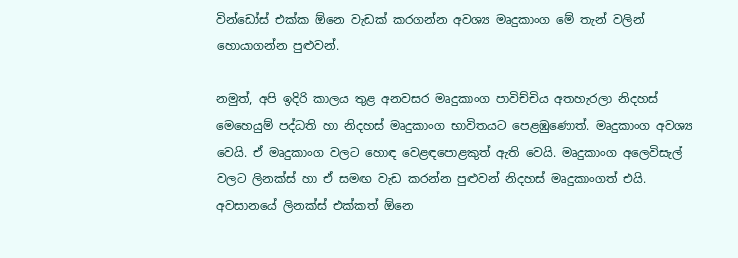වින්ඩෝස් එක්ක ඕනෙ වැඩක් කරගන්න අවශ්‍ය මෘදුකාංග මේ තැන් වලින් හොයාගන්න පුළුවන්.

නමුත්, අපි ඉදිරි කාලය තුළ අනවසර මෘදුකාංග පාවිච්චිය අතහැරලා නිදහස් මෙහෙයුම් පද්ධති හා නිදහස් මෘදුකාංග භාවිතයට පෙළඹුණොත්. මෘදුකාංග අවශ්‍ය වෙයි. ඒ මෘදුකාංග වලට හොඳ වෙළඳපොළකුත් ඇති වෙයි. මෘදුකාංග අලෙවිසැල් වලට ලිනක්ස් හා ඒ සමඟ වැඩ කරන්න පුළුවන් නිදහස් මෘදුකාංගත් එයි. අවසානයේ ලිනක්ස් එක්කත් ඕනෙ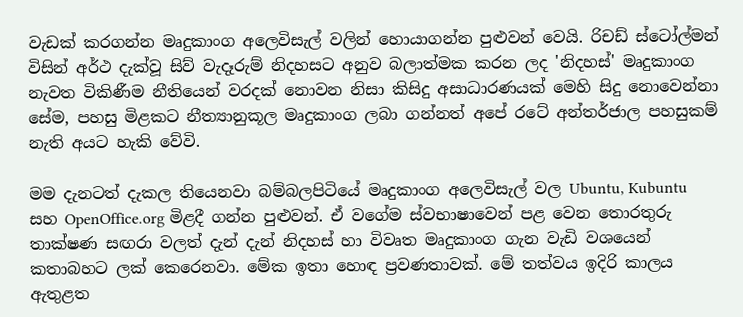වැඩක් කරගන්න මෘදුකාංග අලෙවිසැල් වලින් හොයාගන්න පුළුවන් වෙයි. රිචඩ් ස්ටෝල්මන් විසින් අර්ථ දැක්වූ සිව් වැදෑරුම් නිදහසට අනුව බලාත්මක කරන ලද 'නිදහස්' මෘදුකාංග නැවත විකිණීම නීතියෙන් වරදක් නොවන නිසා කිසිදු අසාධාරණයක් මෙහි සිදු නොවෙන්නා සේම, පහසු මිළකට නීත්‍යානුකූල මෘදුකාංග ලබා ගන්නත් අපේ රටේ අන්තර්ජාල පහසුකම් නැති අයට හැකි වේවි.

මම දැනටත් දැකල තියෙනවා බම්බලපිටියේ මෘදුකාංග අලෙවිසැල් වල Ubuntu, Kubuntu සහ OpenOffice.org මිළදී ගන්න පුළුවන්. ඒ වගේම ස්වභාෂාවෙන් පළ වෙන තොරතුරු තාක්ෂණ සඟරා වලත් දැන් දැන් නිදහස් හා විවෘත මෘදුකාංග ගැන වැඩි වශයෙන් කතාබහට ලක් කෙරෙනවා. මේක ඉතා හොඳ ප්‍රවණතාවක්. මේ තත්වය ඉදිරි කාලය ඇතුළත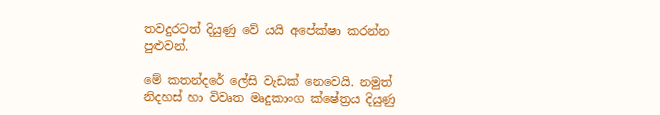තවදුරටත් දියුණු වේ යයි අපේක්ෂා කරන්න පුළුවන්.

මේ කතන්දරේ ලේසි වැඩක් නෙවෙයි. නමුත් නිදහස් හා විවෘත මෘදුකාංග ක්ෂේත්‍රය දියුණු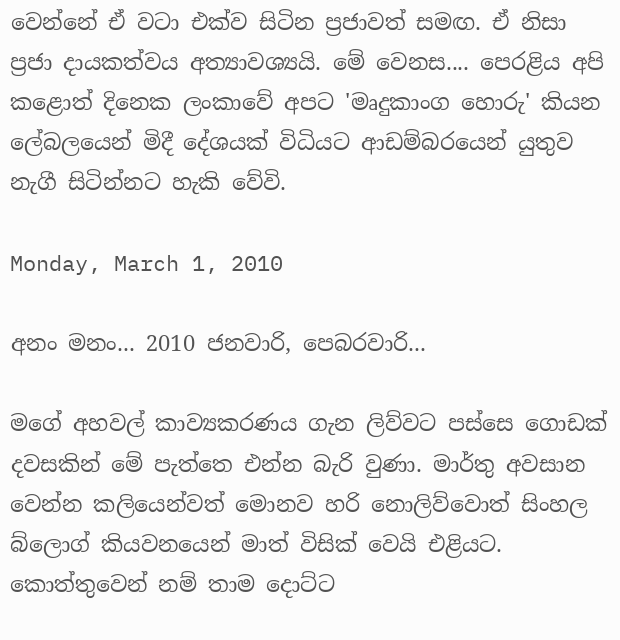වෙන්නේ ඒ වටා එක්ව සිටින ප්‍රජාවත් සමඟ. ඒ නිසා ප්‍රජා දායකත්වය අත්‍යාවශ්‍යයි. මේ වෙනස.... පෙරළිය අපි කළොත් දිනෙක ලංකාවේ අපට 'මෘදුකාංග හොරු' කියන ලේබලයෙන් මිදී දේශයක් විධියට ආඩම්බරයෙන් යුතුව නැගී සිටින්නට හැකි වේවි.

Monday, March 1, 2010

අනං මනං... 2010 ජනවාරි, පෙබරවාරි...

මගේ අහවල් කාව්‍යකරණය ගැන ලිව්වට පස්සෙ ගොඩක් දවසකින් මේ පැත්තෙ එන්න බැරි වුණා. මාර්තු අවසාන වෙන්න කලියෙන්වත් මොනව හරි නොලිව්වොත් සිංහල බ්ලොග් කියවනයෙන් මාත් විසික් වෙයි එළියට. කොත්තුවෙන් නම් තාම දොට්ට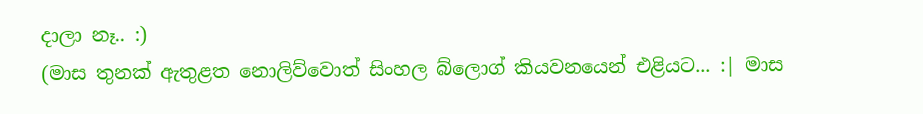දාලා නෑ.. :)
(මාස තුනක් ඇතුළත නොලිව්වොත් සිංහල බ්ලොග් කියවනයෙන් එළියට... :| මාස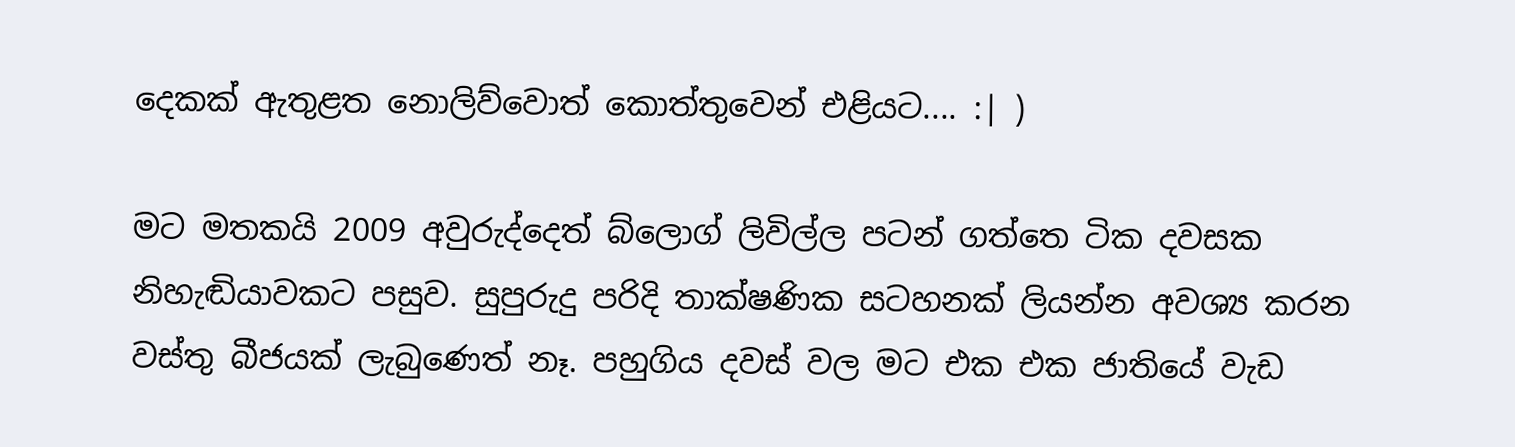දෙකක් ඇතුළත නොලිව්වොත් කොත්තුවෙන් එළියට.... :| )

මට මතකයි 2009 අවුරුද්දෙත් බ්ලොග් ලිවිල්ල පටන් ගත්තෙ ටික දවසක නිහැඬියාවකට පසුව. සුපුරුදු පරිදි තාක්ෂණික සටහනක් ලියන්න අවශ්‍ය කරන වස්තු බීජයක් ලැබුණෙත් නෑ. පහුගිය දවස් වල මට එක එක ජාතියේ වැඩ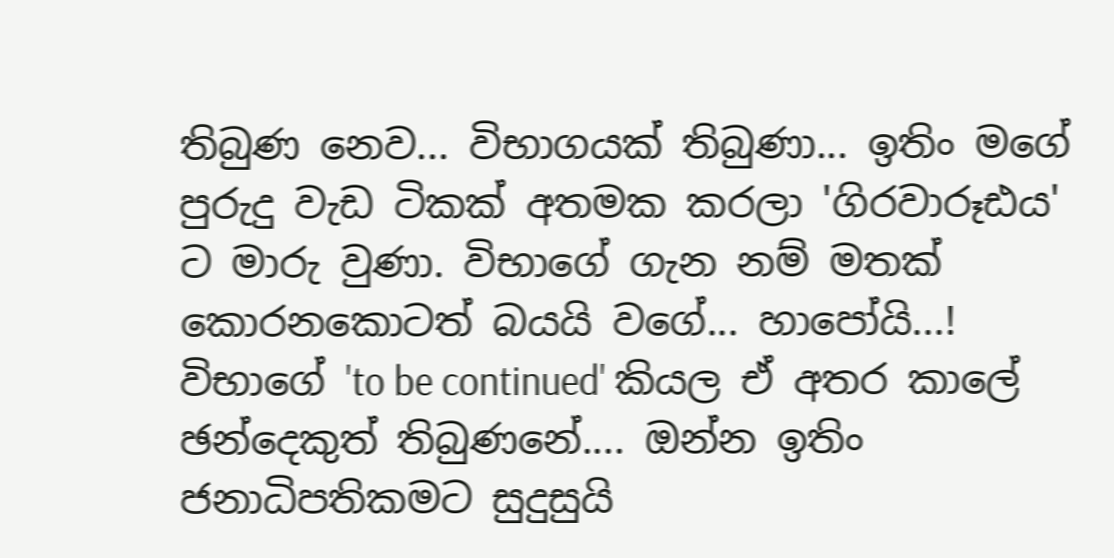තිබුණ නෙව... විභාගයක් තිබුණා... ඉතිං මගේ පුරුදු වැඩ ටිකක් අතමක කරලා 'ගිරවාරූඪය' ට මාරු වුණා. විභාගේ ගැන නම් මතක් කොරනකොටත් බයයි වගේ... හාපෝයි...! විභාගේ 'to be continued' කියල ඒ අතර කාලේ ඡන්දෙකුත් තිබුණනේ.... ඔන්න ඉතිං ජනාධිපතිකමට සුදුසුයි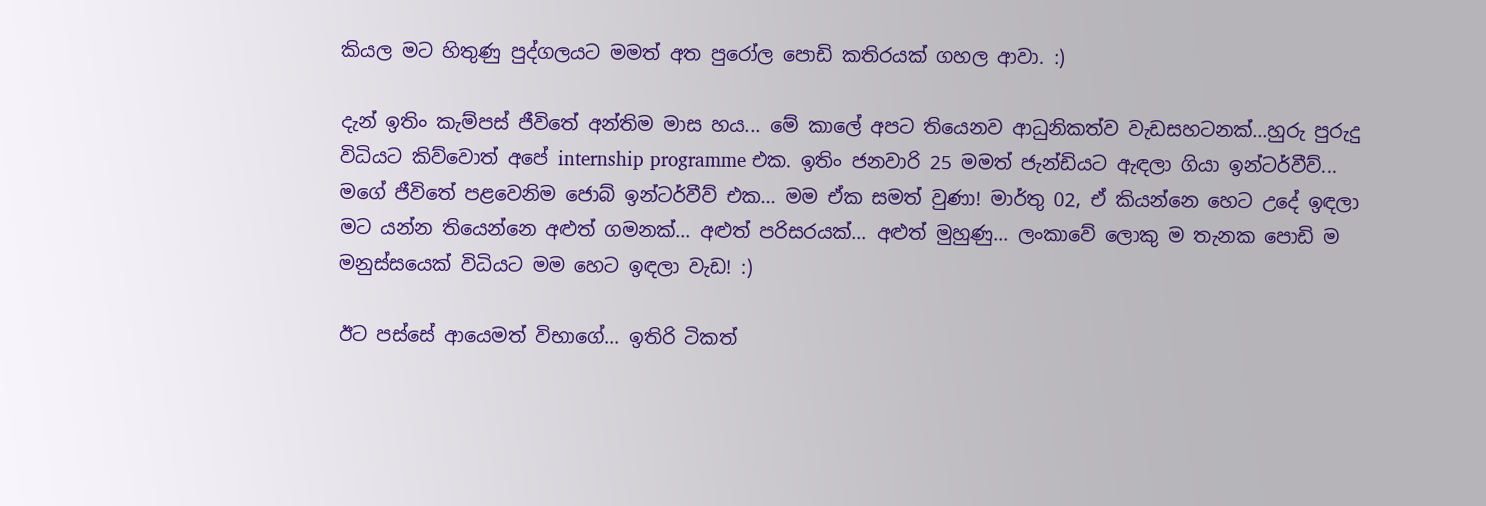කියල මට හිතුණු පුද්ගලයට මමත් අත පුරෝල පොඩි කතිරයක් ගහල ආවා. :)

දැන් ඉතිං කැම්පස් ජීවිතේ අන්තිම මාස හය... මේ කාලේ අපට තියෙනව ආධුනිකත්ව වැඩසහටනක්...හුරු පුරුදු විධියට කිව්වොත් අපේ internship programme එක. ඉතිං ජනවාරි 25 මමත් ජැන්ඩියට ඇඳලා ගියා ඉන්ටර්වීව්... මගේ ජීවිතේ පළවෙනිම ජොබ් ඉන්ටර්වීව් එක... මම ඒක සමත් වුණා! මාර්තු 02, ඒ කියන්නෙ හෙට උදේ ඉඳලා මට යන්න තියෙන්නෙ අළුත් ගමනක්... අළුත් පරිසරයක්... අළුත් මුහුණු... ලංකාවේ ලොකු ම තැනක පොඩි ම මනුස්සයෙක් විධියට මම හෙට ඉඳලා වැඩ! :)

ඊට පස්සේ ආයෙමත් විභාගේ... ඉතිරි ටිකත්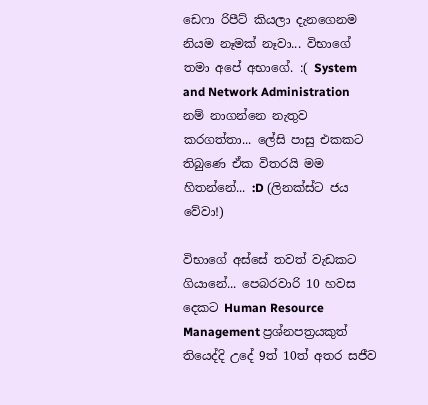ඩෙෆා රිපීට් කියලා දැනගෙනම නියම නෑමක් නෑවා... විභාගේ තමා අපේ අභාගේ. :( System and Network Administration නම් නාගන්නෙ නැතුව කරගත්තා... ලේසි පාසු එකකට තිබුණෙ ඒක විතරයි මම හිතන්නේ... :D (ලිනක්ස්ට ජය වේවා!)

විභාගේ අස්සේ තවත් වැඩකට ගියානේ... පෙබරවාරි 10 හවස දෙකට Human Resource Management ප්‍රශ්නපත්‍රයකුත් තියෙද්දි උදේ 9ත් 10ත් අතර සජීව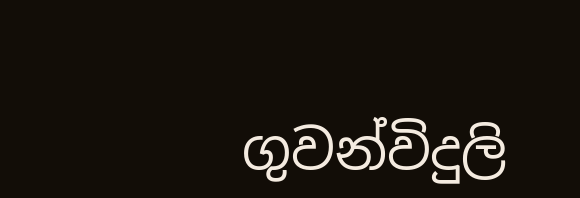ගුවන්විදුලි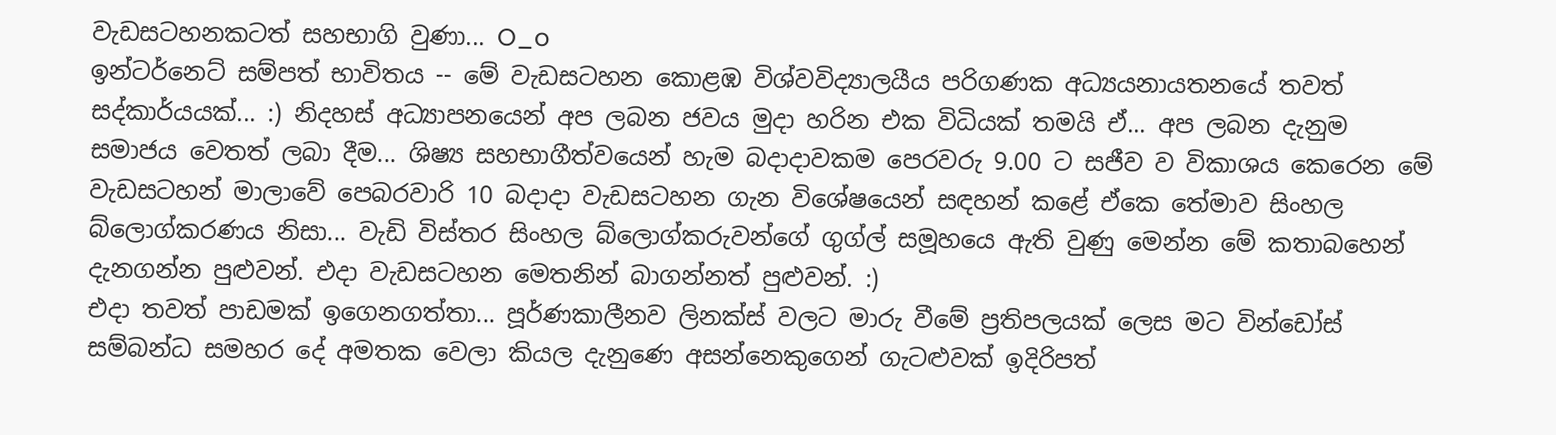වැඩසටහනකටත් සහභාගි වුණා... O_o
ඉන්ටර්නෙට් සම්පත් භාවිතය -- මේ වැඩසටහන කොළඹ විශ්වවිද්‍යාලයීය පරිගණක අධ්‍යයනායතනයේ තවත් සද්කාර්යයක්... :) නිදහස් අධ්‍යාපනයෙන් අප ලබන ජවය මුදා හරින එක විධියක් තමයි ඒ... අප ලබන දැනුම සමාජය වෙතත් ලබා දීම... ශිෂ්‍ය සහභාගීත්වයෙන් හැම බදාදාවකම පෙරවරු 9.00 ට සජීව ව විකාශය කෙරෙන මේ වැඩසටහන් මාලාවේ පෙබරවාරි 10 බදාදා වැඩසටහන ගැන විශේෂයෙන් සඳහන් කළේ ඒකෙ තේමාව සිංහල බ්ලොග්කරණය නිසා... වැඩි විස්තර සිංහල බ්ලොග්කරුවන්ගේ ගුග්ල් සමූහයෙ ඇති වුණු මෙන්න මේ කතාබහෙන් දැනගන්න පුළුවන්. එදා වැඩසටහන මෙතනින් බාගන්නත් පුළුවන්. :)
එදා තවත් පාඩමක් ඉගෙනගත්තා... පූර්ණකාලීනව ලිනක්ස් වලට මාරු වීමේ ප්‍රතිපලයක් ලෙස මට වින්ඩෝස් සම්බන්ධ සමහර දේ අමතක වෙලා කියල දැනුණෙ අසන්නෙකුගෙන් ගැටළුවක් ඉදිරිපත්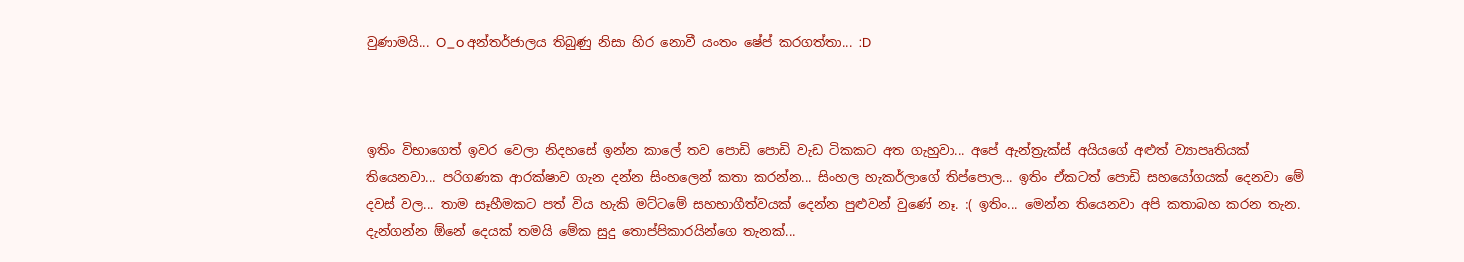වුණාමයි... O_o අන්තර්ජාලය තිබුණු නිසා හිර නොවී යංතං ෂේප් කරගත්තා... :D



ඉතිං විභාගෙත් ඉවර වෙලා නිදහසේ ඉන්න කාලේ තව පොඩි පොඩි වැඩ ටිකකට අත ගැහුවා... අපේ ඇන්ත්‍රැක්ස් අයියගේ අළුත් ව්‍යාපෘතියක් තියෙනවා... පරිගණක ආරක්ෂාව ගැන දන්න සිංහලෙන් කතා කරන්න... සිංහල හැකර්ලාගේ තිප්පොල... ඉතිං ඒකටත් පොඩි සහයෝගයක් දෙනවා මේ දවස් වල... තාම සෑහීමකට පත් විය හැකි මට්ටමේ සහභාගීත්වයක් දෙන්න පුළුවන් වුණේ නෑ. :( ඉතිං... මෙන්න තියෙනවා අපි කතාබහ කරන තැන. දැන්ගන්න ඕනේ දෙයක් තමයි මේක සුදු තොප්පිකාරයින්ගෙ තැනක්...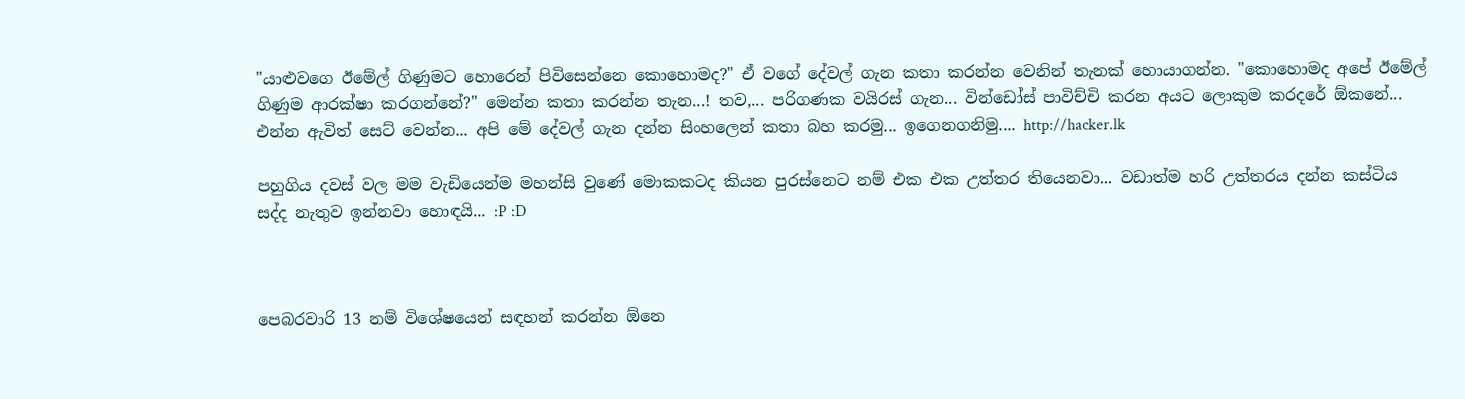"යාළුවගෙ ඊමේල් ගිණුමට හොරෙන් පිවිසෙන්නෙ කොහොමද?" ඒ වගේ දේවල් ගැන කතා කරන්න වෙනින් තැනක් හොයාගන්න. "කොහොමද අපේ ඊමේල් ගිණුම ආරක්ෂා කරගන්නේ?" මෙන්න කතා කරන්න තැන...! තව,... පරිගණක වයිරස් ගැන... වින්ඩෝස් පාවිච්චි කරන අයට ලොකුම කරදරේ ඕකනේ... එන්න ඇවිත් සෙට් වෙන්න... අපි මේ දේවල් ගැන දන්න සිංහලෙන් කතා බහ කරමු... ඉගෙනගනිමු.... http://hacker.lk

පහුගිය දවස් වල මම වැඩියෙන්ම මහන්සි වුණේ මොකකටද කියන පුරස්නෙට නම් එක එක උත්තර තියෙනවා... වඩාත්ම හරි උත්තරය දන්න කස්ටිය සද්ද නැතුව ඉන්නවා හොඳයි... :P :D



පෙබරවාරි 13 නම් විශේෂයෙන් සඳහන් කරන්න ඕනෙ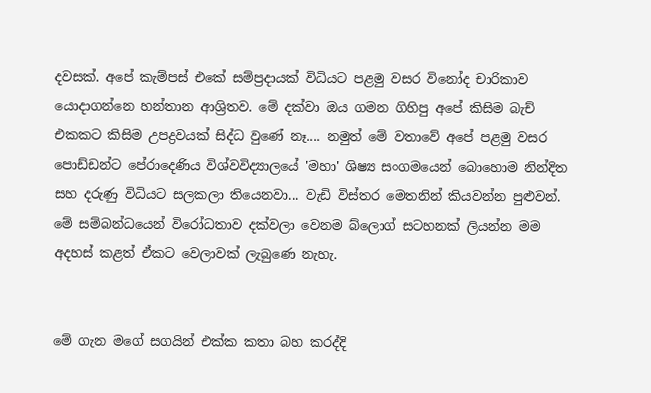දවසක්. අපේ කැම්පස් එකේ සම්ප්‍රදායක් විධියට පළමු වසර විනෝද චාරිකාව යොදාගන්නෙ හන්තාන ආශ්‍රිතව. මේ දක්වා ඔය ගමන ගිහිපු අපේ කිසිම බැච් එකකට කිසිම උපද්‍රවයක් සිද්ධ වුණේ නෑ.... නමුත් මේ වතාවේ අපේ පළමු වසර පොඩ්ඩන්ට පේරාදෙණිය විශ්වවිද්‍යාලයේ 'මහා' ශිෂ්‍ය සංගමයෙන් බොහොම නින්දිත සහ දරුණු විධියට සලකලා තියෙනවා... වැඩි විස්තර මෙතනින් කියවන්න පුළුවන්. මේ සම්බන්ධයෙන් විරෝධතාව දක්වලා වෙනම බ්ලොග් සටහනක් ලියන්න මම අදහස් කළත් ඒකට වෙලාවක් ලැබුණෙ නැහැ.


මේ ගැන මගේ සගයින් එක්ක කතා බහ කරද්දි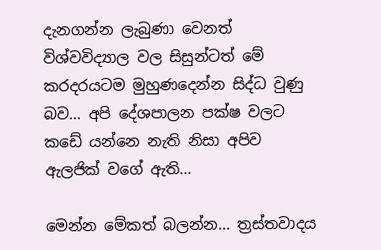දැනගන්න ලැබුණා වෙනත් විශ්වවිද්‍යාල වල සිසුන්ටත් මේ කරදරයටම මුහුණදෙන්න සිද්ධ වුණු බව... අපි දේශපාලන පක්ෂ වලට කඩේ යන්නෙ නැති නිසා අපිව ඇලජික් වගේ ඇති...

මෙන්න මේකත් බලන්න... ත්‍රස්තවාදය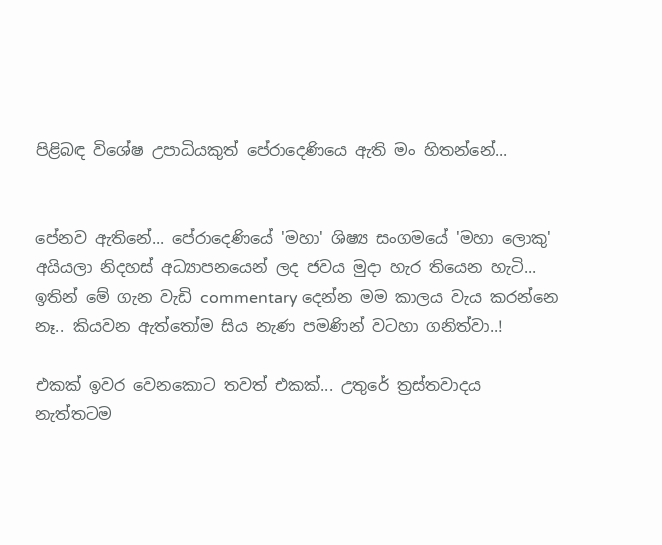පිළිබඳ විශේෂ උපාධියකුත් පේරාදෙණියෙ ඇති මං හිතන්නේ...


පේනව ඇතිනේ... පේරාදෙණියේ 'මහා' ශිෂ්‍ය සංගමයේ 'මහා ලොකු' අයියලා නිදහස් අධ්‍යාපනයෙන් ලද ජවය මුදා හැර තියෙන හැටි... ඉතින් මේ ගැන වැඩි commentary දෙන්න මම කාලය වැය කරන්නෙ නෑ.. කියවන ඇත්තෝම සිය නැණ පමණින් වටහා ගනිත්වා..!

එකක් ඉවර වෙනකොට තවත් එකක්... උතුරේ ත්‍රස්තවාදය නැත්තටම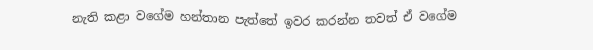නැති කළා වගේම හන්තාන පැත්තේ ඉවර කරන්න තවත් ඒ වගේම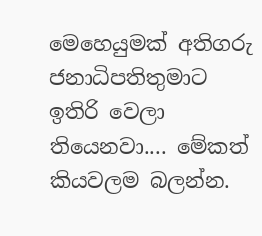මෙහෙයුමක් අතිගරු ජනාධිපතිතුමාට ඉතිරි වෙලා තියෙනවා.... මේකත් කියවලම බලන්න.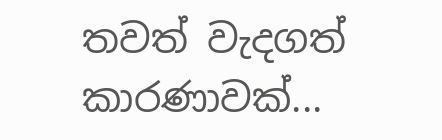තවත් වැදගත් කාරණාවක්...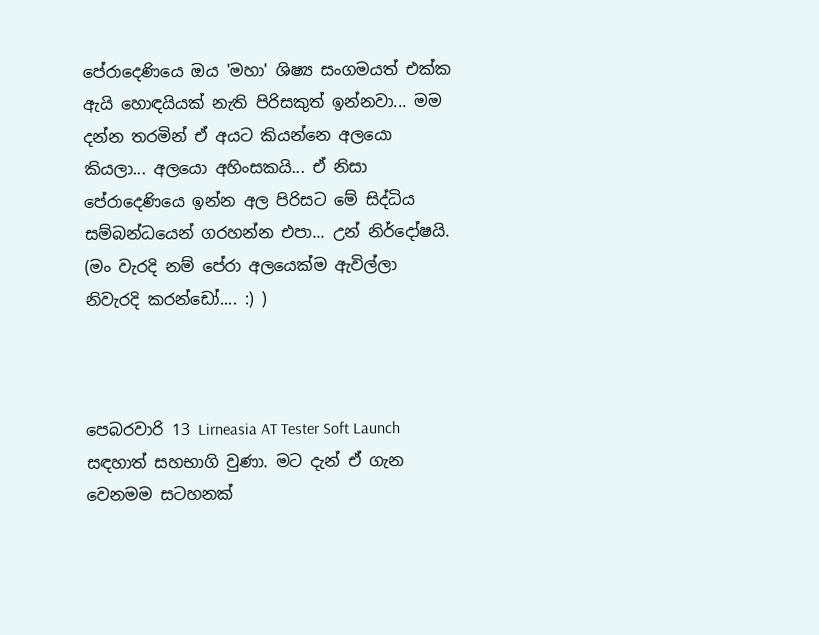පේරාදෙණියෙ ඔය 'මහා' ශිෂ්‍ය සංගමයත් එක්ක ඇයි හොඳයියක් නැති පිරිසකුත් ඉන්නවා... මම දන්න තරමින් ඒ අයට කියන්නෙ අලයො කියලා... අලයො අහිංසකයි... ඒ නිසා පේරාදෙණියෙ ඉන්න අල පිරිසට මේ සිද්ධිය සම්බන්ධයෙන් ගරහන්න එපා... උන් නිර්දෝෂයි. (මං වැරදි නම් පේරා අලයෙක්ම ඇවිල්ලා නිවැරදි කරන්ඩෝ.... :) )



පෙබරවාරි 13 Lirneasia AT Tester Soft Launch සඳහාත් සහභාගි වුණා. මට දැන් ඒ ගැන වෙනමම සටහනක්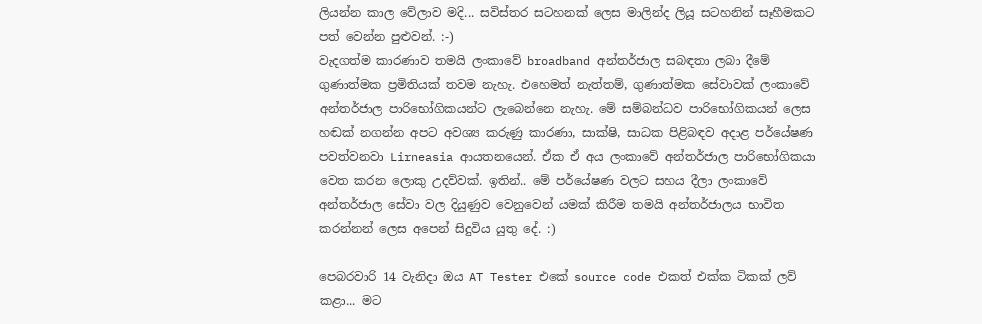ලියන්න කාල වේලාව මදි... සවිස්තර සටහනක් ලෙස මාලින්ද ලියූ සටහනින් සෑහීමකට පත් වෙන්න පුළුවන්. :-)
වැදගත්ම කාරණාව තමයි ලංකාවේ broadband අන්තර්ජාල සබඳතා ලබා දීමේ ගුණාත්මක ප්‍රමිතියක් තවම නැහැ. එහෙමත් නැත්තම්, ගුණාත්මක සේවාවක් ලංකාවේ අන්තර්ජාල පාරිභෝගිකයන්ට ලැබෙන්නෙ නැහැ. මේ සම්බන්ධව පාරිභෝගිකයන් ලෙස හඬක් නගන්න අපට අවශ්‍ය කරුණු කාරණා, සාක්ෂි, සාධක පිළිබඳව අදාළ පර්යේෂණ පවත්වනවා Lirneasia ආයතනයෙන්. ඒක ඒ අය ලංකාවේ අන්තර්ජාල පාරිභෝගිකයා වෙත කරන ලොකු උදව්වක්. ඉතින්.. මේ පර්යේෂණ වලට සහය දීලා ලංකාවේ අන්තර්ජාල සේවා වල දියුණුව වෙනුවෙන් යමක් කිරීම තමයි අන්තර්ජාලය භාවිත කරන්නන් ලෙස අපෙන් සිදුවිය යුතු දේ. :)

පෙබරවාරි 14 වැනිදා ඔය AT Tester එකේ source code එකත් එක්ක ටිකක් ලව් කළා... මට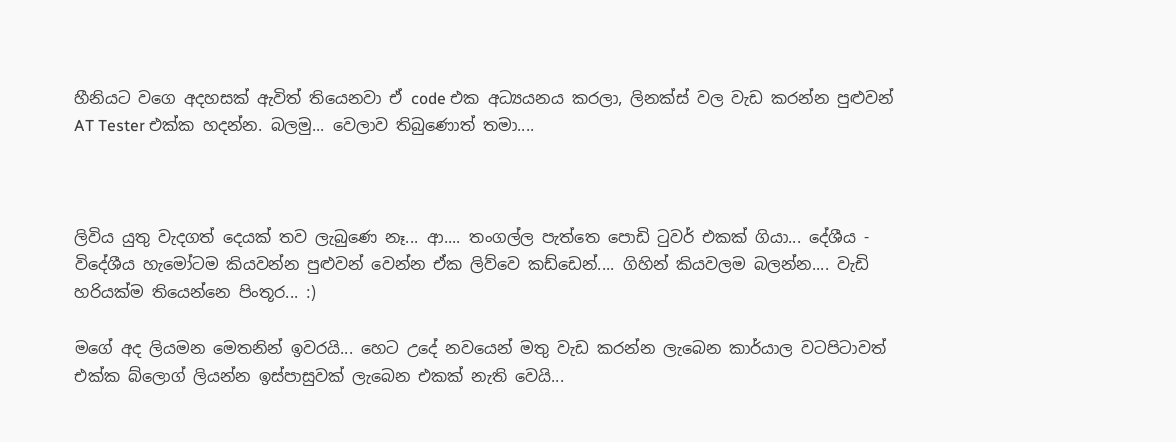හීනියට වගෙ අදහසක් ඇවිත් තියෙනවා ඒ code එක අධ්‍යයනය කරලා, ලිනක්ස් වල වැඩ කරන්න පුළුවන් AT Tester එක්ක හදන්න. බලමු... වෙලාව තිබුණොත් තමා....



ලිවිය යුතු වැදගත් දෙයක් තව ලැබුණෙ නෑ... ආ.... තංගල්ල පැත්තෙ පොඩි ටුවර් එකක් ගියා... දේශීය - විදේශීය හැමෝටම කියවන්න පුළුවන් වෙන්න ඒක ලිව්වෙ කඩ්ඩෙන්.... ගිහින් කියවලම බලන්න.... වැඩි හරියක්ම තියෙන්නෙ පිංතූර... :)

මගේ අද ලියමන මෙතනින් ඉවරයි... හෙට උදේ නවයෙන් මතු වැඩ කරන්න ලැබෙන කාර්යාල වටපිටාවත් එක්ක බ්ලොග් ලියන්න ඉස්පාසුවක් ලැබෙන එකක් නැති වෙයි...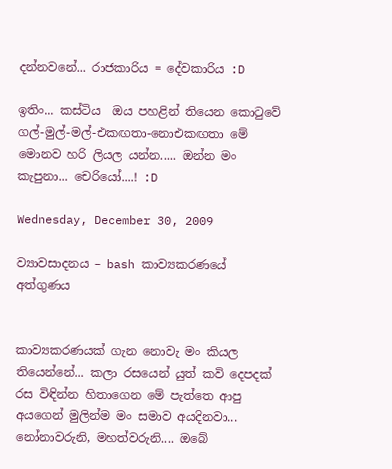දන්නවනේ... රාජකාරිය = දේවකාරිය :D

ඉතිං... කස්ටිය  ඔය පහළින් තියෙන කොටුවේ ගල්-මුල්-මල්-එකඟතා-නොඑකඟතා මේ මොනව හරි ලියල යන්න..... ඔන්න මං කැපුනා... චෙරියෝ....! :D

Wednesday, December 30, 2009

ව්‍යාවසාදනය – bash කාව්‍යකරණයේ අත්ගුණය


කාව්‍යකරණයක් ගැන නොවැ මං කියල තියෙන්නේ... කලා රසයෙන් යුත් කවි දෙපදක් රස විඳින්න හිතාගෙන මේ පැත්තෙ ආපු අයගෙන් මුලින්ම මං සමාව අයදිනවා... නෝනාවරුනි, මහත්වරුනි.... ඔබේ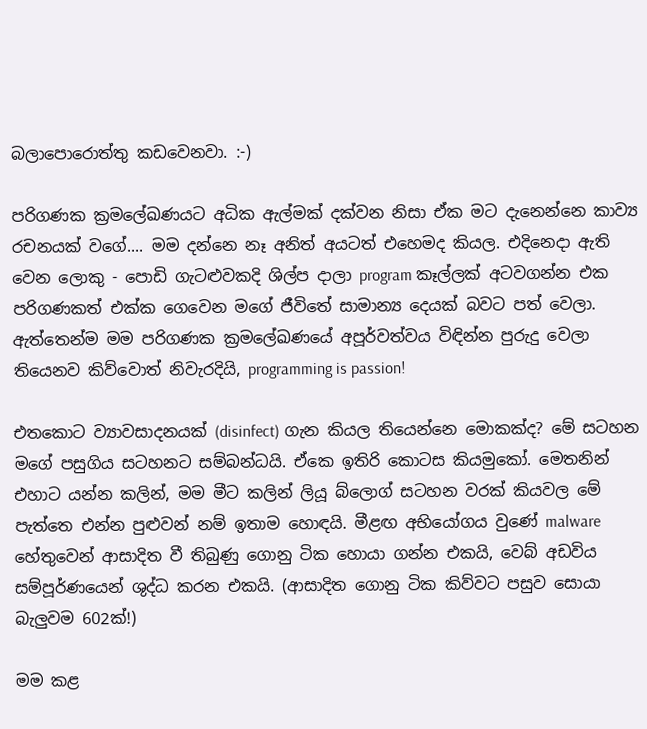බලාපොරොත්තු කඩවෙනවා. :-)

පරිගණක ක්‍රමලේඛණයට අධික ඇල්මක් දක්වන නිසා ඒක මට දැනෙන්නෙ කාව්‍ය රචනයක් වගේ.... මම දන්නෙ නෑ අනිත් අයටත් එහෙමද කියල. එදිනෙදා ඇති වෙන ලොකු - පොඩි ගැටළුවකදි ශිල්ප දාලා program කෑල්ලක් අටවගන්න එක පරිගණකත් එක්ක ගෙවෙන මගේ ජීවිතේ සාමාන්‍ය දෙයක් බවට පත් වෙලා. ඇත්තෙන්ම මම පරිගණක ක්‍රමලේඛණයේ අපූර්වත්වය විඳින්න පුරුදු වෙලා තියෙනව කිව්වොත් නිවැරදියි, programming is passion!

එතකොට ව්‍යාවසාදනයක් (disinfect) ගැන කියල තියෙන්නෙ මොකක්ද? මේ සටහන මගේ පසුගිය සටහනට සම්බන්ධයි. ඒකෙ ඉතිරි කොටස කියමුකෝ. මෙතනින් එහාට යන්න කලින්, මම මීට කලින් ලියූ බ්ලොග් සටහන වරක් කියවල මේ පැත්තෙ එන්න පුළුවන් නම් ඉතාම හොඳයි. මීළඟ අභියෝගය වුණේ malware හේතුවෙන් ආසාදිත වී තිබුණු ගොනු ටික හොයා ගන්න එකයි, වෙබ් අඩවිය සම්පූර්ණයෙන් ශුද්ධ කරන එකයි. (ආසාදිත ගොනු ටික කිව්වට පසුව සොයා බැලුවම 602ක්!)

මම කළ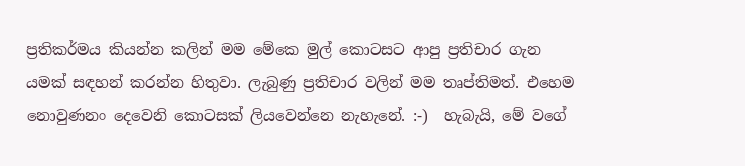ප්‍රතිකර්මය කියන්න කලින් මම මේකෙ මුල් කොටසට ආපු ප්‍රතිචාර ගැන යමක් සඳහන් කරන්න හිතුවා. ලැබුණු ප්‍රතිචාර වලින් මම තෘප්තිමත්. එහෙම නොවුණනං දෙවෙනි කොටසක් ලියවෙන්නෙ නැහැනේ. :-)  හැබැයි, මේ වගේ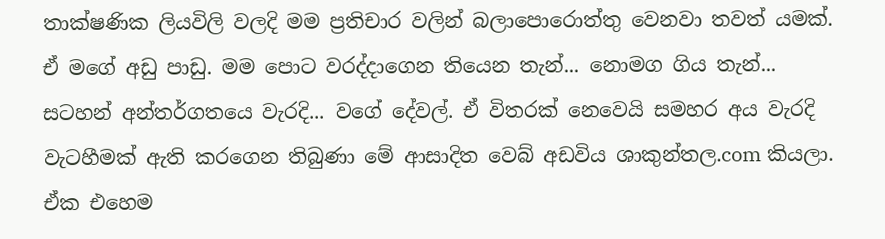තාක්ෂණික ලියවිලි වලදි මම ප්‍රතිචාර වලින් බලාපොරොත්තු වෙනවා තවත් යමක්. ඒ මගේ අඩු පාඩු. මම පොට වරද්දාගෙන තියෙන තැන්... නොමග ගිය තැන්... සටහන් අන්තර්ගතයෙ වැරදි... වගේ දේවල්. ඒ විතරක් නෙවෙයි සමහර අය වැරදි වැටහීමක් ඇති කරගෙන තිබුණා මේ ආසාදිත වෙබ් අඩවිය ශාකුන්තල.com කියලා. ඒක එහෙම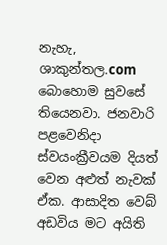නැහැ, ශාකුන්තල.com බොහොම සුවසේ තියෙනවා. ජනවාරි පළවෙනිදා ස්වයංක්‍රීවයම දියත් වෙන අළුත් නැවක් ඒක. ආසාදිත වෙබ් අඩවිය මට අයිති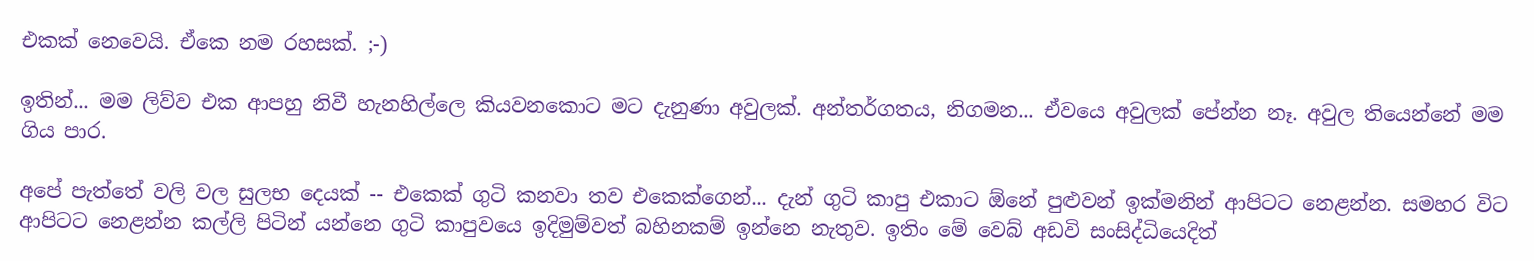එකක් නෙවෙයි. ඒකෙ නම රහසක්. ;-)

ඉතින්... මම ලිව්ව එක ආපහු නිවී හැනහිල්ලෙ කියවනකොට මට දැනුණා අවුලක්. අන්තර්ගතය, නිගමන... ඒවයෙ අවුලක් පේන්න නෑ. අවුල තියෙන්නේ මම ගිය පාර.

අපේ පැත්තේ වලි වල සුලභ දෙයක් -- එකෙක් ගුටි කනවා තව එකෙක්ගෙන්... දැන් ගුටි කාපු එකාට ඕනේ පුළුවන් ඉක්මනින් ආපිටට නෙළන්න. සමහර විට ආපිටට නෙළන්න කල්ලි පිටින් යන්නෙ ගුටි කාපුවයෙ ඉදිමුම්වත් බහිනකම් ඉන්නෙ නැතුව. ඉතිං මේ වෙබ් අඩවි සංසිද්ධියෙදිත්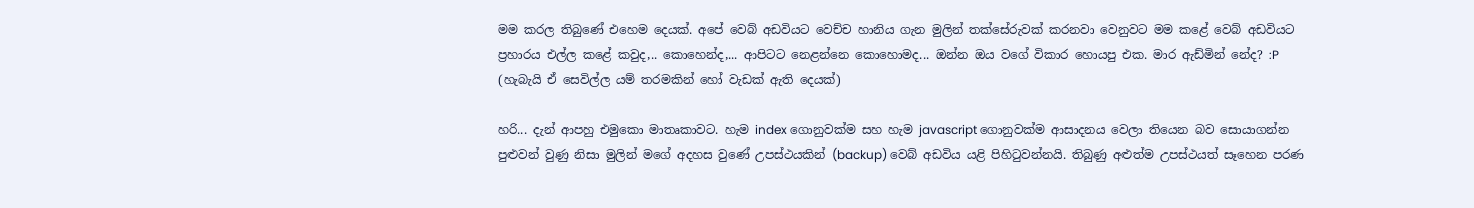මම කරල තිබුණේ එහෙම දෙයක්. අපේ වෙබ් අඩවියට වෙච්ච හානිය ගැන මුලින් තක්සේරුවක් කරනවා වෙනුවට මම කළේ වෙබ් අඩවියට ප්‍රහාරය එල්ල කළේ කවුද,.. කොහෙන්ද,... ආපිටට නෙළන්නෙ කොහොමද... ඔන්න ඔය වගේ විකාර හොයපු එක. මාර ඇඩ්මින් නේද? :P (හැබැයි ඒ සෙවිල්ල යම් තරමකින් හෝ වැඩක් ඇති දෙයක්)

හරි... දැන් ආපහු එමුකො මාතෘකාවට. හැම index ගොනුවක්ම සහ හැම javascript ගොනුවක්ම ආසාදනය වෙලා තියෙන බව සොයාගන්න පුළුවන් වුණු නිසා මුලින් මගේ අදහස වුණේ උපස්ථයකින් (backup) වෙබ් අඩවිය යළි පිහිටුවන්නයි. තිබුණු අළුත්ම උපස්ථයත් සෑහෙන පරණ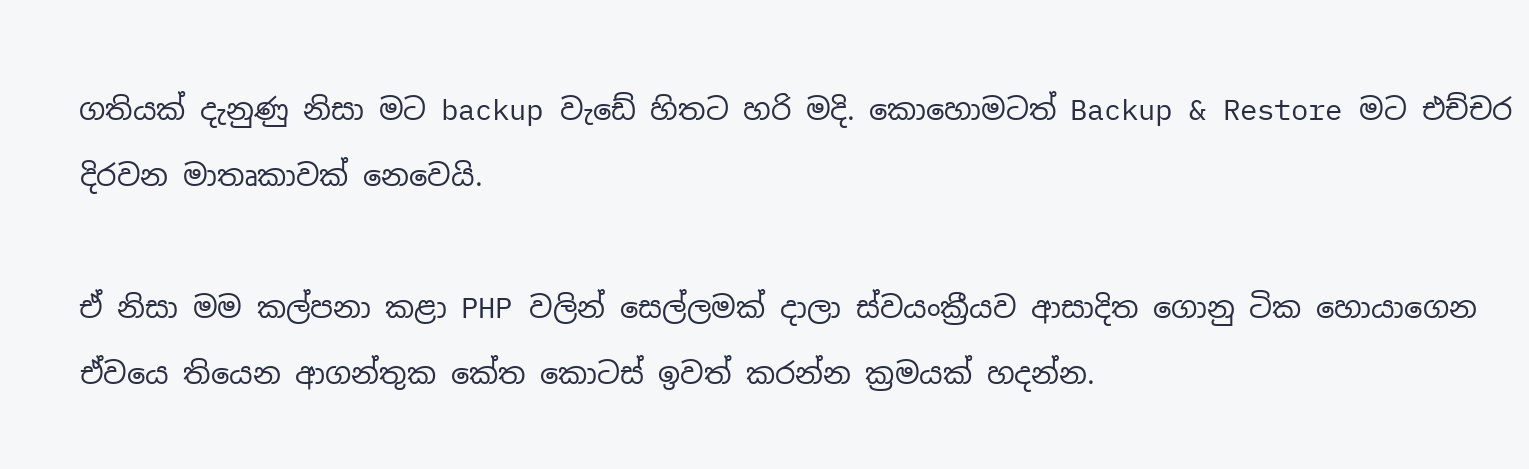ගතියක් දැනුණු නිසා මට backup වැඩේ හිතට හරි මදි. කොහොමටත් Backup & Restore මට එච්චර දිරවන මාතෘකාවක් නෙවෙයි.

ඒ නිසා මම කල්පනා කළා PHP වලින් සෙල්ලමක් දාලා ස්වයංක්‍රීයව ආසාදිත ගොනු ටික හොයාගෙන ඒවයෙ තියෙන ආගන්තුක කේත කොටස් ඉවත් කරන්න ක්‍රමයක් හදන්න.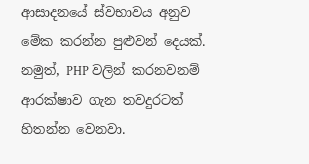ආසාදනයේ ස්වභාවය අනුව මේක කරන්න පුළුවන් දෙයක්. නමුත්, PHP වලින් කරනවනම් ආරක්ෂාව ගැන තවදුරටත් හිතන්න වෙනවා.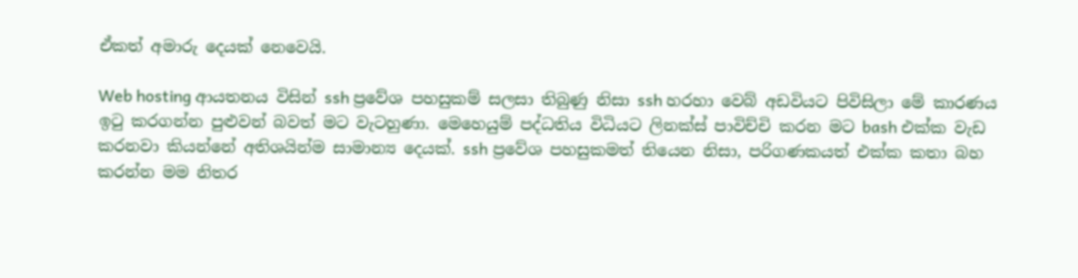ඒකත් අමාරු දෙයක් නෙවෙයි.

Web hosting ආයතනය විසින් ssh ප්‍රවේශ පහසුකම් සලසා තිබුණු නිසා ssh හරහා වෙබ් අඩවියට පිවිසිලා මේ කාරණය ඉටු කරගන්න පුළුවන් බවත් මට වැටහුණා. මෙහෙයුම් පද්ධතිය විධියට ලිනක්ස් පාවිච්චි කරන මට bash එක්ක වැඩ කරනවා කියන්නේ අතිශයින්ම සාමාන්‍ය දෙයක්. ssh ප්‍රවේශ පහසුකමත් තියෙන නිසා, පරිගණකයත් එක්ක කතා බහ කරන්න මම නිතර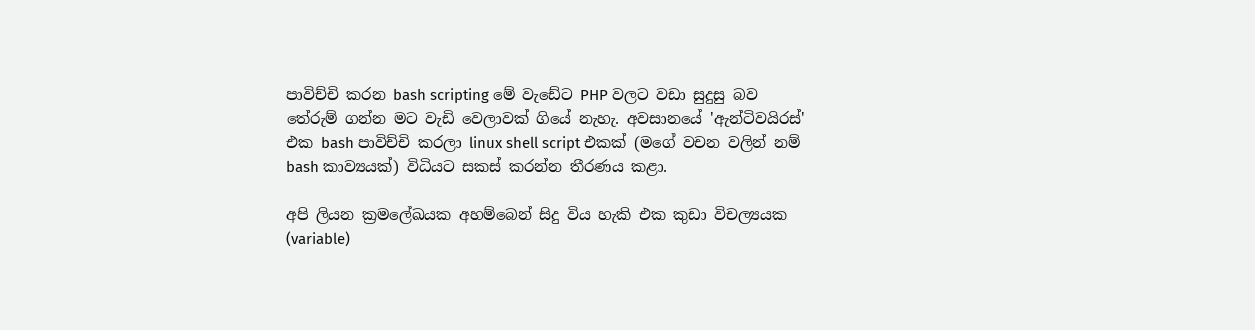පාවිච්චි කරන bash scripting මේ වැඩේට PHP වලට වඩා සුදුසු බව තේරුම් ගන්න මට වැඩි වෙලාවක් ගියේ නැහැ. අවසානයේ 'ඇන්ටිවයිරස්' එක bash පාවිච්චි කරලා linux shell script එකක් (මගේ වචන වලින් නම් bash කාව්‍යයක්) විධියට සකස් කරන්න තීරණය කළා.

අපි ලියන ක්‍රමලේඛයක අහම්බෙන් සිදු විය හැකි එක කුඩා විචල්‍යයක (variable)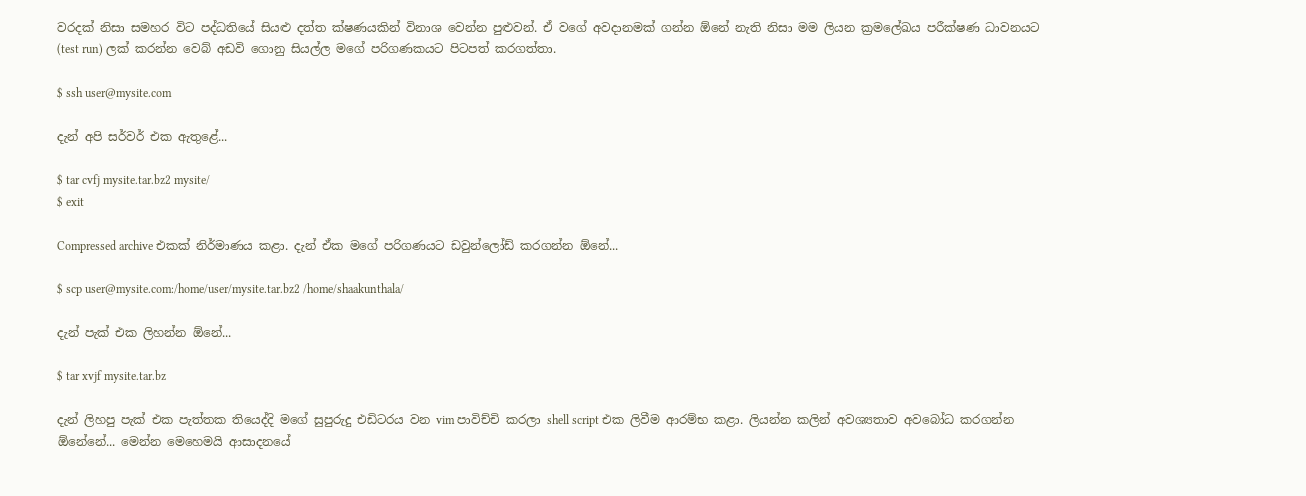වරදක් නිසා සමහර විට පද්ධතියේ සියළු දත්ත ක්ෂණයකින් විනාශ වෙන්න පුළුවන්. ඒ වගේ අවදානමක් ගන්න ඕනේ නැති නිසා මම ලියන ක්‍රමලේඛය පරීක්ෂණ ධාවනයට (test run) ලක් කරන්න වෙබ් අඩවි ගොනු සියල්ල මගේ පරිගණකයට පිටපත් කරගත්තා.

$ ssh user@mysite.com

දැන් අපි සර්වර් එක ඇතුළේ...

$ tar cvfj mysite.tar.bz2 mysite/
$ exit

Compressed archive එකක් නිර්මාණය කළා. දැන් ඒක මගේ පරිගණයට ඩවුන්ලෝඩ් කරගන්න ඕනේ...

$ scp user@mysite.com:/home/user/mysite.tar.bz2 /home/shaakunthala/

දැන් පැක් එක ලිහන්න ඕනේ...

$ tar xvjf mysite.tar.bz

දැන් ලිහපු පැක් එක පැත්තක තියෙද්දි මගේ සුපුරුදු එඩිටරය වන vim පාවිච්චි කරලා shell script එක ලිවීම ආරම්භ කළා. ලියන්න කලින් අවශ්‍යතාව අවබෝධ කරගන්න ඕනේනේ... මෙන්න මෙහෙමයි ආසාදනයේ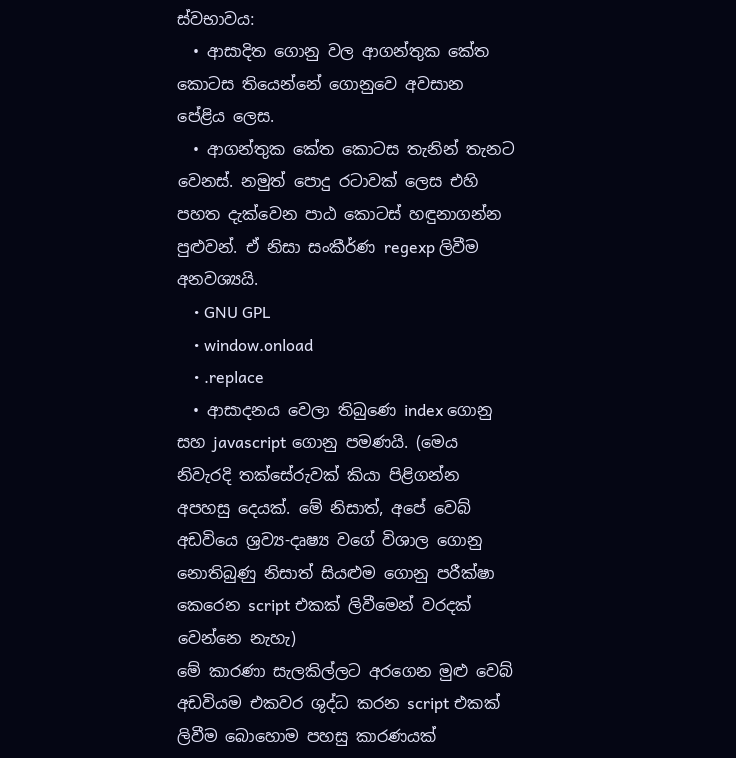ස්වභාවය:
  • ආසාදිත ගොනු වල ආගන්තුක කේත කොටස තියෙන්නේ ගොනුවෙ අවසාන පේළිය ලෙස.
  • ආගන්තුක කේත කොටස තැනින් තැනට වෙනස්. නමුත් පොදු රටාවක් ලෙස එහි පහත දැක්වෙන පාඨ කොටස් හඳුනාගන්න පුළුවන්. ඒ නිසා සංකීර්ණ regexp ලිවීම අනවශ්‍යයි.
    • GNU GPL
    • window.onload
    • .replace
  • ආසාදනය වෙලා තිබුණෙ index ගොනු සහ javascript ගොනු පමණයි. (මෙය නිවැරදි තක්සේරුවක් කියා පිළිගන්න අපහසු දෙයක්. මේ නිසාත්, අපේ වෙබ් අඩවියෙ ශ්‍රව්‍ය-දෘෂ්‍ය වගේ විශාල ගොනු නොතිබුණු නිසාත් සියළුම ගොනු පරීක්ෂා කෙරෙන script එකක් ලිවීමෙන් වරදක් වෙන්නෙ නැහැ)
මේ කාරණා සැලකිල්ලට අරගෙන මුළු වෙබ් අඩවියම එකවර ශුද්ධ කරන script එකක් ලිවීම බොහොම පහසු කාරණයක්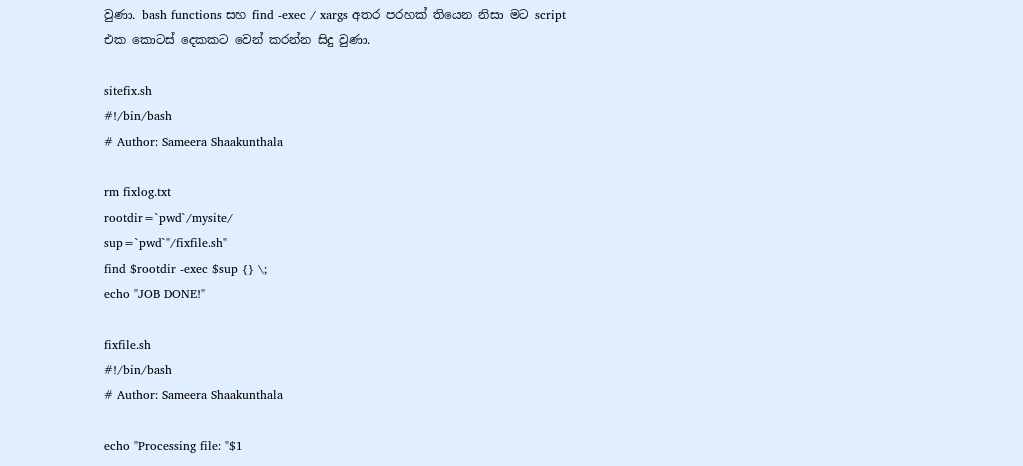වුණා. bash functions සහ find -exec / xargs අතර පරහක් තියෙන නිසා මට script එක කොටස් දෙකකට වෙන් කරන්න සිදු වුණා.

sitefix.sh
#!/bin/bash
# Author: Sameera Shaakunthala

rm fixlog.txt
rootdir=`pwd`/mysite/
sup=`pwd`"/fixfile.sh"
find $rootdir -exec $sup {} \;
echo "JOB DONE!"

fixfile.sh
#!/bin/bash
# Author: Sameera Shaakunthala

echo "Processing file: "$1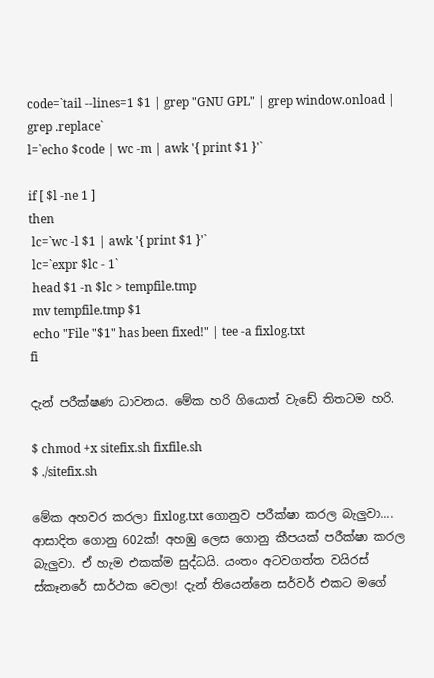code=`tail --lines=1 $1 | grep "GNU GPL" | grep window.onload | grep .replace`
l=`echo $code | wc -m | awk '{ print $1 }'`

if [ $l -ne 1 ]
then
 lc=`wc -l $1 | awk '{ print $1 }'`
 lc=`expr $lc - 1`
 head $1 -n $lc > tempfile.tmp
 mv tempfile.tmp $1
 echo "File "$1" has been fixed!" | tee -a fixlog.txt
fi

දැන් පරීක්ෂණ ධාවනය. මේක හරි ගියොත් වැඩේ තිතටම හරි.

$ chmod +x sitefix.sh fixfile.sh
$ ./sitefix.sh

මේක අහවර කරලා fixlog.txt ගොනුව පරීක්ෂා කරල බැලුවා.... ආසාදිත ගොනු 602ක්! අහඹු ලෙස ගොනු කීපයක් පරීක්ෂා කරල බැලුවා. ඒ හැම එකක්ම සුද්ධයි. යංතං අටවගත්ත වයිරස් ස්කෑනරේ සාර්ථක වෙලා! දැන් තියෙන්නෙ සර්වර් එකට මගේ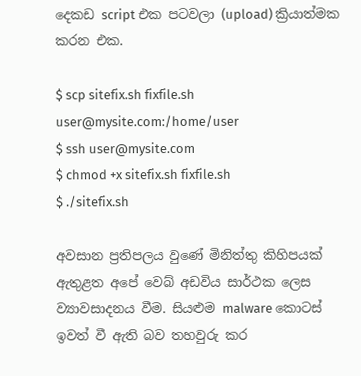දෙකඩ script එක පටවලා (upload) ක්‍රියාත්මක කරන එක.

$ scp sitefix.sh fixfile.sh user@mysite.com:/home/user
$ ssh user@mysite.com
$ chmod +x sitefix.sh fixfile.sh
$ ./sitefix.sh

අවසාන ප්‍රතිපලය වුණේ මිනිත්තු කිහිපයක් ඇතුළත අපේ වෙබ් අඩවිය සාර්ථක ලෙස ව්‍යාවසාදනය වීම. සියළුම malware කොටස් ඉවත් වී ඇති බව තහවුරු කර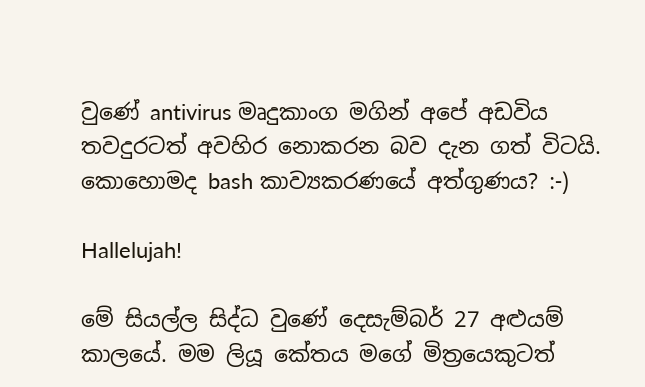වුණේ antivirus මෘදුකාංග මගින් අපේ අඩවිය තවදුරටත් අවහිර නොකරන බව දැන ගත් විටයි. කොහොමද bash කාව්‍යකරණයේ අත්ගුණය? :-)

Hallelujah!

මේ සියල්ල සිද්ධ වුණේ දෙසැම්බර් 27 අළුයම් කාලයේ. මම ලියූ කේතය මගේ මිත්‍රයෙකුටත්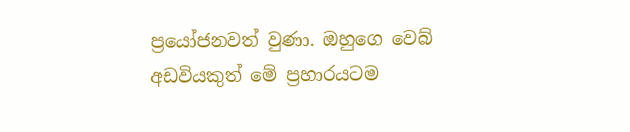ප්‍රයෝජනවත් වුණා. ඔහුගෙ වෙබ් අඩවියකුත් මේ ප්‍රහාරයටම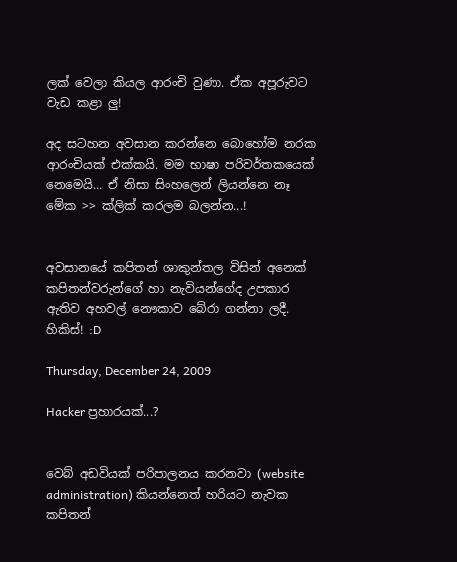ලක් වෙලා කියල ආරංචි වුණා. ඒක අපූරුවට වැඩ කළා ලු!

අද සටහන අවසාන කරන්නෙ බොහෝම නරක ආරංචියක් එක්කයි. මම භාෂා පරිවර්තකයෙක් නෙමෙයි... ඒ නිසා සිංහලෙන් ලියන්නෙ නෑ මේක >> ක්ලික් කරලම බලන්න...!


අවසානයේ කපිතන් ශාකුන්තල විසින් අනෙක් කපිතන්වරුන්ගේ හා නැවියන්ගේද උපකාර ඇතිව අහවල් නෞකාව බේරා ගන්නා ලදී. හිකිස්! :D

Thursday, December 24, 2009

Hacker ප්‍රහාරයක්...?


වෙබ් අඩවියක් පරිපාලනය කරනවා (website administration) කියන්නෙත් හරියට නැවක කපිතන්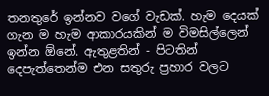තනතුරේ ඉන්නව වගේ වැඩක්. හැම දෙයක් ගැන ම හැම ආකාරයකින් ම විමසිල්ලෙන් ඉන්න ඕනේ. ඇතුළතින් - පිටතින් දෙපැත්තෙන්ම එන සතුරු ප්‍රහාර වලට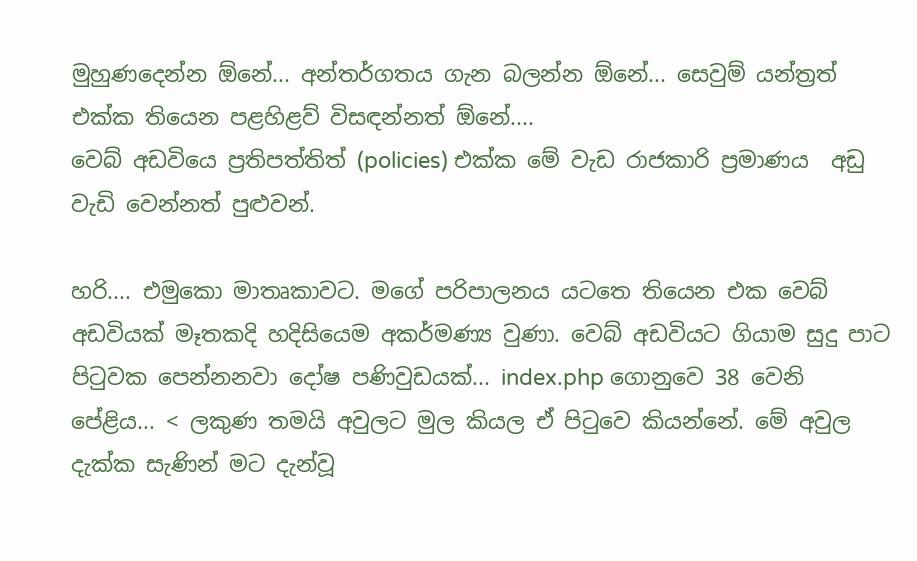මුහුණදෙන්න ඕනේ... අන්තර්ගතය ගැන බලන්න ඕනේ... සෙවුම් යන්ත්‍රත් එක්ක තියෙන පළහිළව් විසඳන්නත් ඕනේ....
වෙබ් අඩවියෙ ප්‍රතිපත්තිත් (policies) එක්ක මේ වැඩ රාජකාරි ප්‍රමාණය  අඩු වැඩි වෙන්නත් පුළුවන්.

හරි.... එමුකො මාතෘකාවට. මගේ පරිපාලනය යටතෙ තියෙන එක වෙබ් අඩවියක් මෑතකදි හදිසියෙම අකර්මණ්‍ය වුණා. වෙබ් අඩවියට ගියාම සුදු පාට පිටුවක පෙන්නනවා දෝෂ පණිවුඩයක්... index.php ගොනුවෙ 38 වෙනි පේළිය... < ලකුණ තමයි අවුලට මුල කියල ඒ පිටුවෙ කියන්නේ. මේ අවුල දැක්ක සැණින් මට දැන්වූ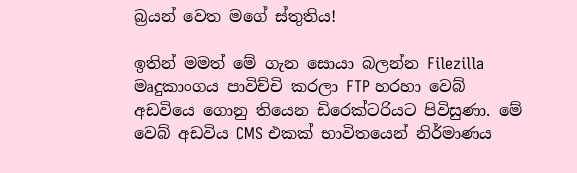බ්‍රයන් වෙත මගේ ස්තුතිය!

ඉතින් මමත් මේ ගැන සොයා බලන්න Filezilla මෘදුකාංගය පාවිච්චි කරලා FTP හරහා වෙබ් අඩවියෙ ගොනු තියෙන ඩිරෙක්ටරියට පිවිසුණා. මේ වෙබ් අඩවිය CMS එකක් භාවිතයෙන් නිර්මාණය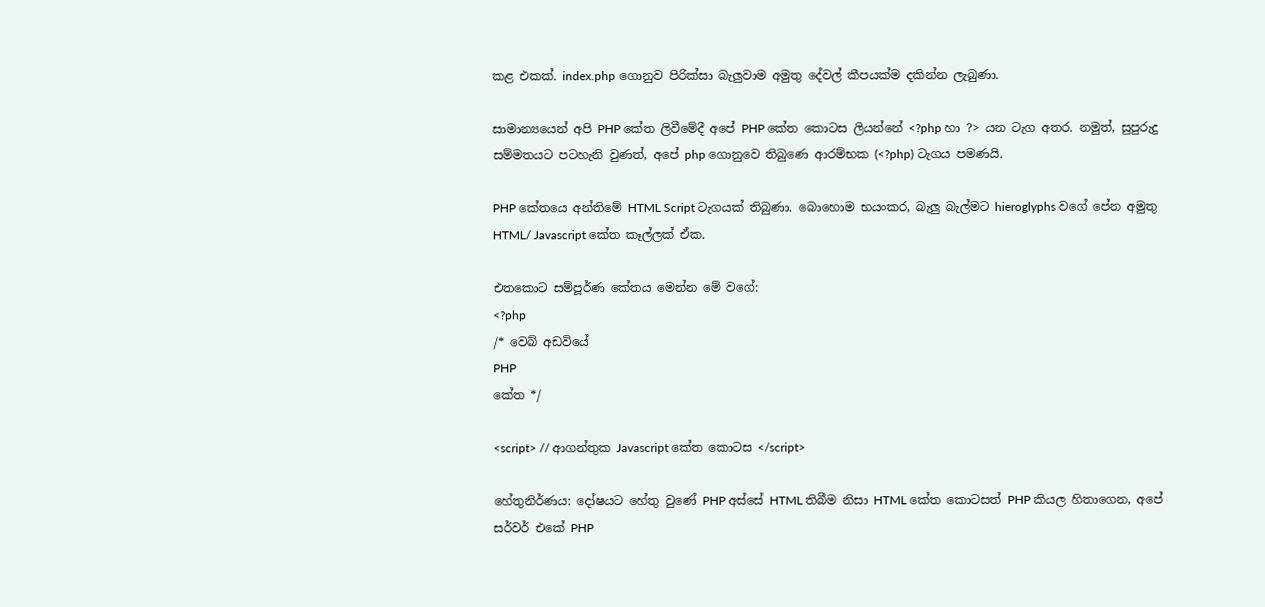කළ එකක්. index.php ගොනුව පිරික්සා බැලුවාම අමුතු දේවල් කීපයක්ම දකින්න ලැබුණා.

සාමාන්‍යයෙන් අපි PHP කේත ලිවීමේදී අපේ PHP කේත කොටස ලියන්නේ <?php හා ?> යන ටැග අතර. නමුත්, සුපුරුදු සම්මතයට පටහැනි වුණත්, අපේ php ගොනුවෙ තිබුණෙ ආරම්භක (<?php) ටැගය පමණයි.

PHP කේතයෙ අන්තිමේ HTML Script ටැගයක් තිබුණා. බොහොම භයංකර, බැලු බැල්මට hieroglyphs වගේ පේන අමුතු HTML/ Javascript කේත කෑල්ලක් ඒක.

එතකොට සම්පූර්ණ කේතය මෙන්න මේ වගේ:
<?php
/* වෙබ් අඩවියේ
PHP
කේත */

<script> // ආගන්තුක Javascript කේත කොටස </script>

හේතුනිර්ණය: දෝෂයට හේතු වුණේ PHP අස්සේ HTML තිබීම නිසා HTML කේත කොටසත් PHP කියල හිතාගෙන, අපේ සර්වර් එකේ PHP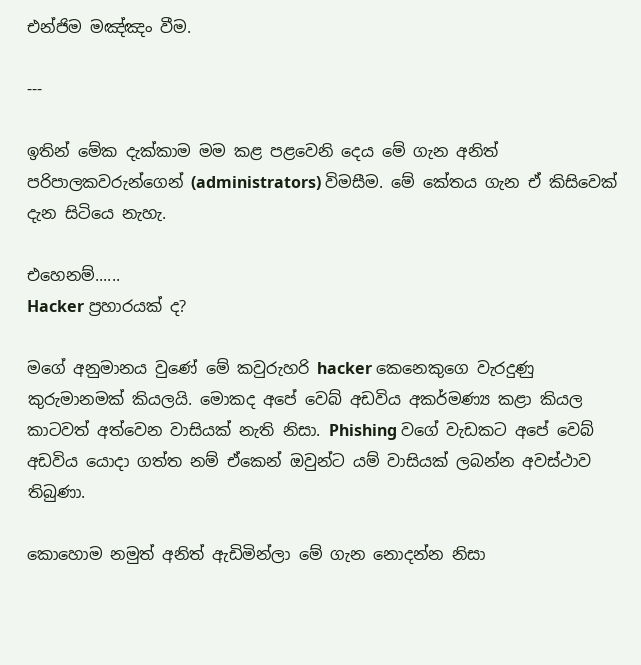එන්ජිම මඤ්ඤං වීම.

---

ඉතින් මේක දැක්කාම මම කළ පළවෙනි දෙය මේ ගැන අනිත් පරිපාලකවරුන්ගෙන් (administrators) විමසීම. මේ කේතය ගැන ඒ කිසිවෙක් දැන සිටියෙ නැහැ.

එහෙනම්......
Hacker ප්‍රහාරයක් ද?

මගේ අනුමානය වුණේ මේ කවුරුහරි hacker කෙනෙකුගෙ වැරදුණු කුරුමානමක් කියලයි. මොකද අපේ වෙබ් අඩවිය අකර්මණ්‍ය කළා කියල කාටවත් අත්වෙන වාසියක් නැති නිසා. Phishing වගේ වැඩකට අපේ වෙබ් අඩවිය යොදා ගත්ත නම් ඒකෙන් ඔවුන්ට යම් වාසියක් ලබන්න අවස්ථාව තිබුණා.

කොහොම නමුත් අනිත් ඇඩිමින්ලා මේ ගැන නොදන්න නිසා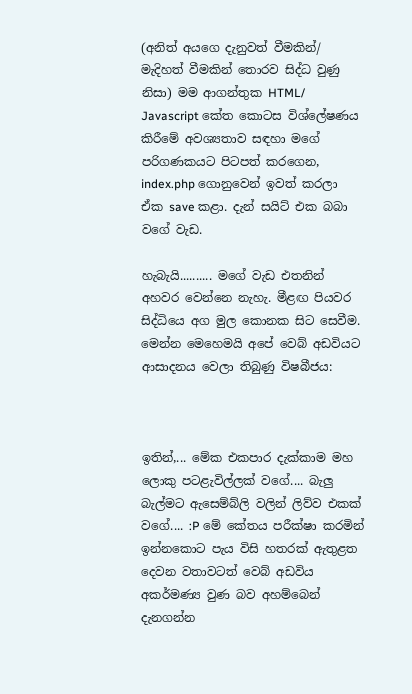(අනිත් අයගෙ දැනුවත් වීමකින්/ මැදිහත් වීමකින් තොරව සිද්ධ වුණු නිසා) මම ආගන්තුක HTML/ Javascript කේත කොටස විශ්ලේෂණය කිරීමේ අවශ්‍යතාව සඳහා මගේ පරිගණකයට පිටපත් කරගෙන, index.php ගොනුවෙන් ඉවත් කරලා ඒක save කළා. දැන් සයිට් එක බබා වගේ වැඩ.

හැබැයි.......... මගේ වැඩ එතනින් අහවර වෙන්නෙ නැහැ. මීළඟ පියවර සිද්ධියෙ අග මුල කොනක සිට සෙවීම. මෙන්න මෙහෙමයි අපේ වෙබ් අඩවියට ආසාදනය වෙලා තිබුණු විෂබීජය:



ඉතින්,... මේක එකපාර දැක්කාම මහ ලොකු පටළැවිල්ලක් වගේ.... බැලු බැල්මට ඇසෙම්බ්ලි වලින් ලිව්ව එකක් වගේ.... :P මේ කේතය පරීක්ෂා කරමින් ඉන්නකොට පැය විසි හතරක් ඇතුළත දෙවන වතාවටත් වෙබ් අඩවිය අකර්මණ්‍ය වුණ බව අහම්බෙන් දැනගන්න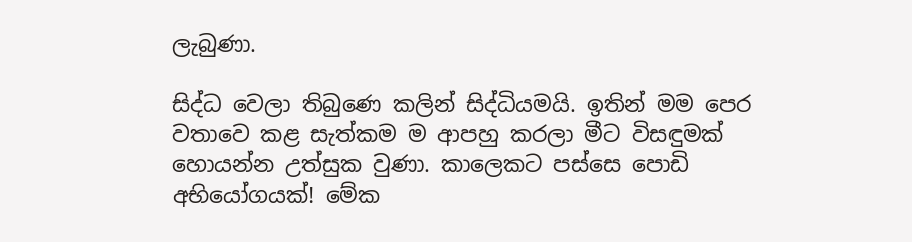ලැබුණා.

සිද්ධ වෙලා තිබුණෙ කලින් සිද්ධියමයි. ඉතින් මම පෙර වතාවෙ කළ සැත්කම ම ආපහු කරලා මීට විසඳුමක් හොයන්න උත්සුක වුණා. කාලෙකට පස්සෙ පොඩි අභියෝගයක්! මේක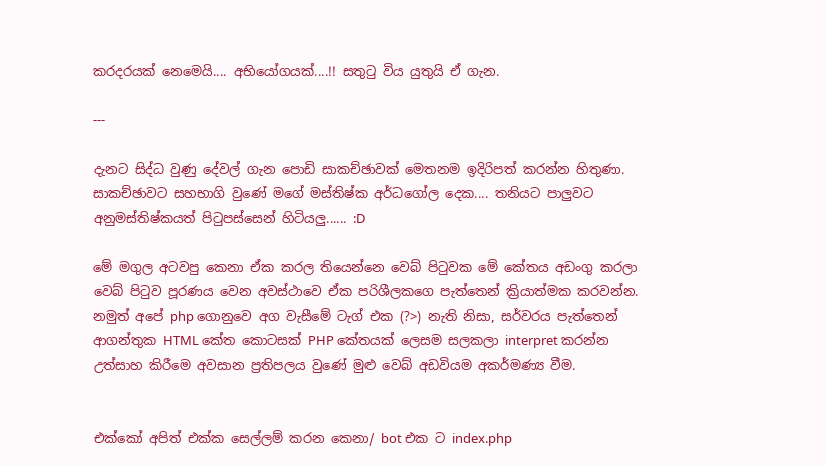කරදරයක් නෙමෙයි.... අභියෝගයක්....!! සතුටු විය යුතුයි ඒ ගැන.

---

දැනට සිද්ධ වුණු දේවල් ගැන පොඩි සාකච්ඡාවක් මෙතනම ඉදිරිපත් කරන්න හිතුණා. සාකච්ඡාවට සහභාගි වුණේ මගේ මස්තිෂ්ක අර්ධගෝල දෙක.... තනියට පාලුවට අනුමස්තිෂ්කයත් පිටුපස්සෙන් හිටියලු...... :D

මේ මගුල අටවපු කෙනා ඒක කරල තියෙන්නෙ වෙබ් පිටුවක මේ කේතය අඩංගු කරලා වෙබ් පිටුව පූරණය වෙන අවස්ථාවෙ ඒක පරිශීලකගෙ පැත්තෙන් ක්‍රියාත්මක කරවන්න. නමුත් අපේ php ගොනුවෙ අග වැසීමේ ටැග් එක (?>) නැති නිසා, සර්වරය පැත්තෙන් ආගන්තුක HTML කේත කොටසක් PHP කේතයක් ලෙසම සලකලා interpret කරන්න උත්සාහ කිරීමෙ අවසාන ප්‍රතිපලය වුණේ මුළු වෙබ් අඩවියම අකර්මණ්‍ය වීම.


එක්කෝ අපිත් එක්ක සෙල්ලම් කරන කෙනා/ bot එක ට index.php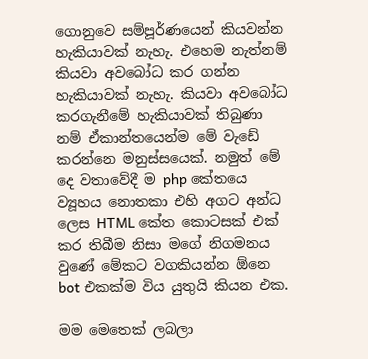ගොනුවෙ සම්පූර්ණයෙන් කියවන්න හැකියාවක් නැහැ. එහෙම නැත්නම් කියවා අවබෝධ කර ගන්න හැකියාවක් නැහැ. කියවා අවබෝධ කරගැනීමේ හැකියාවක් තිබුණා නම් ඒකාන්තයෙන්ම මේ වැඩේ කරන්නෙ මනුස්සයෙක්. නමුත් මේ දෙ වතාවේදී ම php කේතයෙ ව්‍යූහය නොතකා එහි අගට අන්ධ ලෙස HTML කේත කොටසක් එක් කර තිබීම නිසා මගේ නිගමනය වුණේ මේකට වගකියන්න ඕනෙ bot එකක්ම විය යුතුයි කියන එක.

මම මෙතෙක් ලබලා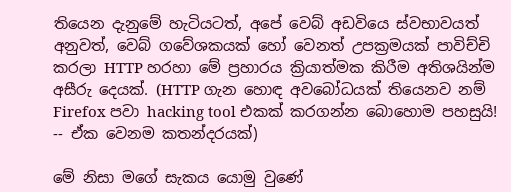තියෙන දැනුමේ හැටියටත්, අපේ වෙබ් අඩවියෙ ස්වභාවයත් අනුවත්, වෙබ් ගවේශකයක් හෝ වෙනත් උපක්‍රමයක් පාවිච්චි කරලා HTTP හරහා මේ ප්‍රහාරය ක්‍රියාත්මක කිරීම අතිශයින්ම අසීරු දෙයක්. (HTTP ගැන හොඳ අවබෝධයක් තියෙනව නම් Firefox පවා hacking tool එකක් කරගන්න බොහොම පහසුයි! -- ඒක වෙනම කතන්දරයක්)

මේ නිසා මගේ සැකය යොමු වුණේ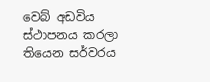වෙබ් අඩවිය ස්ථාපනය කරලා තියෙන සර්වරය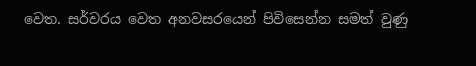වෙත. සර්වරය වෙත අනවසරයෙන් පිවිසෙන්න සමත් වුණු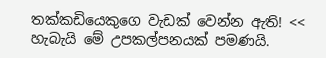තක්කඩියෙකුගෙ වැඩක් වෙන්න ඇති! << හැබැයි මේ උපකල්පනයක් පමණයි.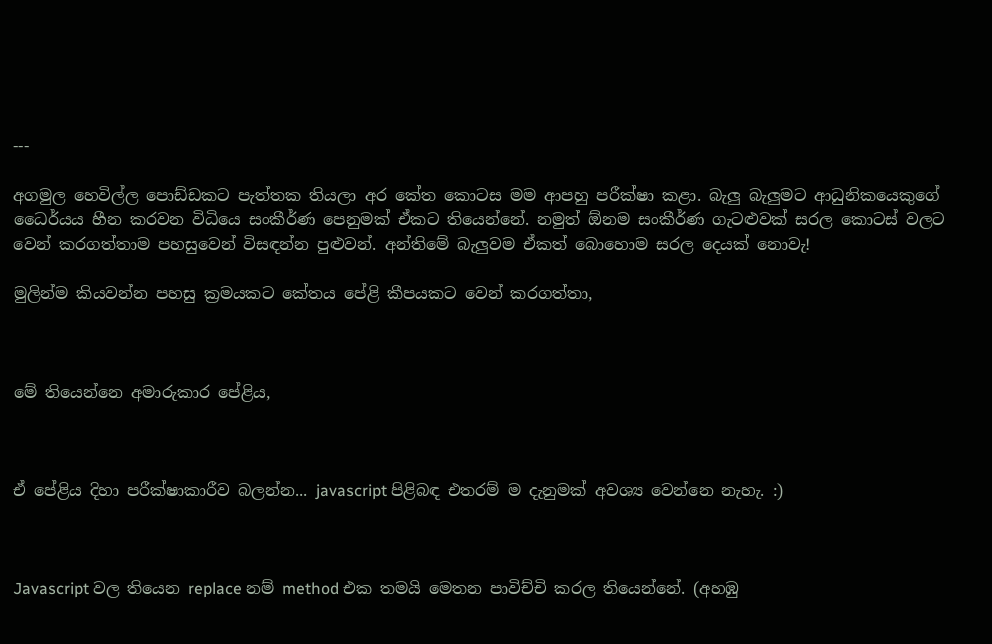---

අගමුල හෙවිල්ල පොඩ්ඩකට පැත්තක තියලා අර කේත කොටස මම ආපහු පරීක්ෂා කළා. බැලු බැලුමට ආධුනිකයෙකුගේ ධෛර්යය හීන කරවන විධියෙ සංකීර්ණ පෙනුමක් ඒකට තියෙන්නේ. නමුත් ඕනම සංකීර්ණ ගැටළුවක් සරල කොටස් වලට වෙන් කරගත්තාම පහසුවෙන් විසඳන්න පුළුවන්. අන්තිමේ බැලුවම ඒකත් බොහොම සරල දෙයක් නොවැ!

මුලින්ම කියවන්න පහසු ක්‍රමයකට කේතය පේළි කීපයකට වෙන් කරගත්තා,



මේ තියෙන්නෙ අමාරුකාර පේළිය,



ඒ පේළිය දිහා පරීක්ෂාකාරීව බලන්න... javascript පිළිබඳ එතරම් ම දැනුමක් අවශ්‍ය වෙන්නෙ නැහැ. :)



Javascript වල තියෙන replace නම් method එක තමයි මෙතන පාවිච්චි කරල තියෙන්නේ. (අහඹු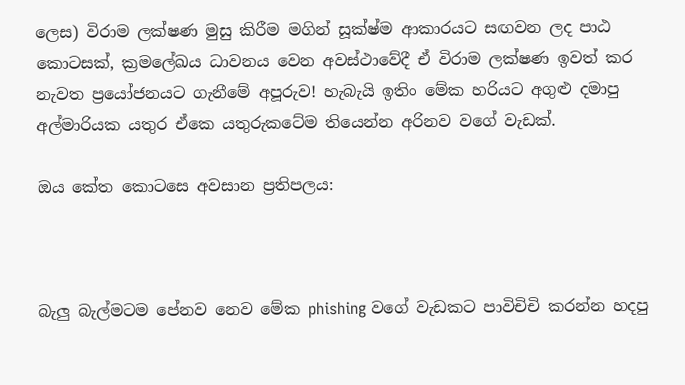ලෙස) විරාම ලක්ෂණ මුසු කිරීම මගින් සූක්ෂ්ම ආකාරයට සඟවන ලද පාඨ කොටසක්, ක්‍රමලේඛය ධාවනය වෙන අවස්ථාවේදී ඒ විරාම ලක්ෂණ ඉවත් කර නැවත ප්‍රයෝජනයට ගැනීමේ අපූරුව! හැබැයි ඉතිං මේක හරියට අගුළු දමාපු අල්මාරියක යතුර ඒකෙ යතුරුකටේම තියෙන්න අරිනව වගේ වැඩක්.

ඔය කේත කොටසෙ අවසාන ප්‍රතිපලය:



බැලු බැල්මටම පේනව නෙව මේක phishing වගේ වැඩකට පාවිචිචි කරන්න හදපු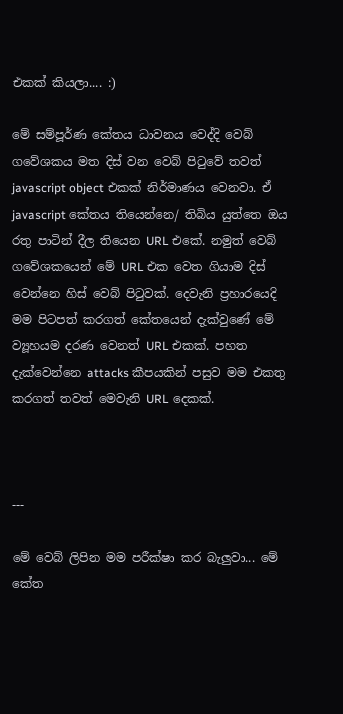එකක් කියලා.... :)

මේ සම්පූර්ණ කේතය ධාවනය වෙද්දි වෙබ් ගවේශකය මත දිස් වන වෙබ් පිටුවේ තවත් javascript object එකක් නිර්මාණය වෙනවා. ඒ javascript කේතය තියෙන්නෙ/ තිබිය යුත්තෙ ඔය රතු පාටින් දීල තියෙන URL එකේ. නමුත් වෙබ් ගවේශකයෙන් මේ URL එක වෙත ගියාම දිස් වෙන්නෙ හිස් වෙබ් පිටුවක්. දෙවැනි ප්‍රහාරයෙදි මම පිටපත් කරගත් කේතයෙන් දැක්වුණේ මේ ව්‍යූහයම දරණ වෙනත් URL එකක්. පහත දැක්වෙන්නෙ attacks කීපයකින් පසුව මම එකතු කරගත් තවත් මෙවැනි URL දෙකක්.



---

මේ වෙබ් ලිපින මම පරීක්ෂා කර බැලුවා... මේ කේත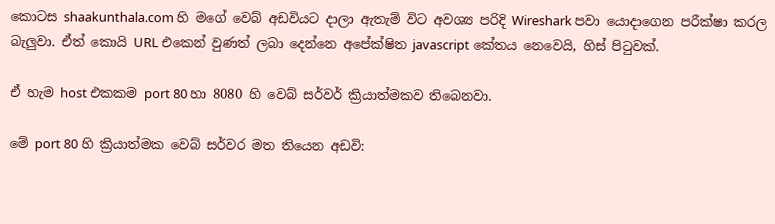කොටස shaakunthala.com හි මගේ වෙබ් අඩවියට දාලා ඇතැම් විට අවශ්‍ය පරිදි Wireshark පවා යොදාගෙන පරීක්ෂා කරල බැලුවා. ඒත් කොයි URL එකෙන් වුණත් ලබා දෙන්නෙ අපේක්ෂිත javascript කේතය නෙවෙයි, හිස් පිටුවක්.

ඒ හැම host එකකම port 80 හා 8080 හි වෙබ් සර්වර් ක්‍රියාත්මකව තිබෙනවා.

මේ port 80 හි ක්‍රියාත්මක වෙබ් සර්වර මත තියෙන අඩවි: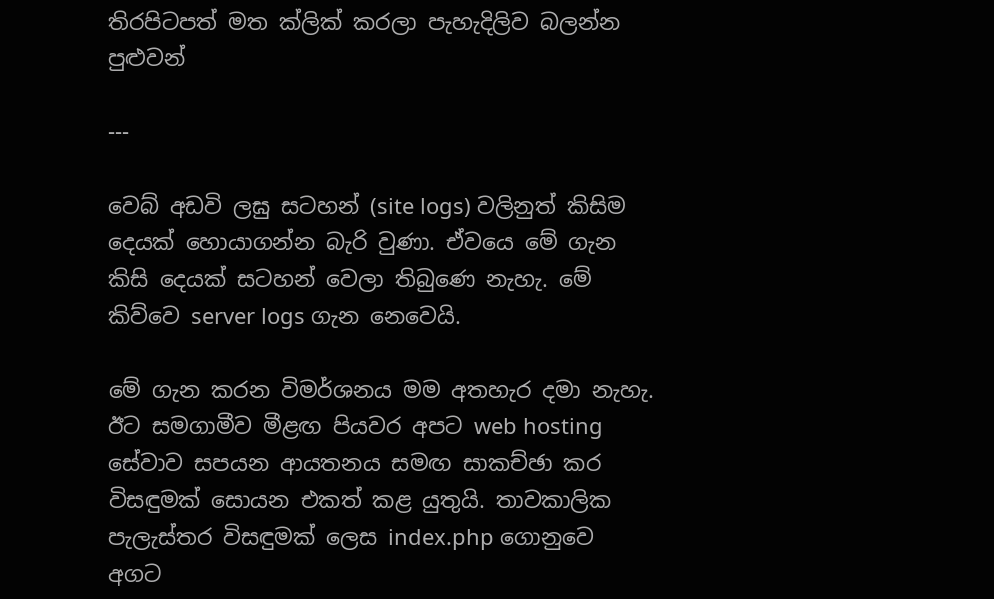තිරපිටපත් මත ක්ලික් කරලා පැහැදිලිව බලන්න පුළුවන්

---

වෙබ් අඩවි ලඝු සටහන් (site logs) වලිනුත් කිසිම දෙයක් හොයාගන්න බැරි වුණා. ඒවයෙ මේ ගැන කිසි දෙයක් සටහන් වෙලා තිබුණෙ නැහැ. මේ කිව්වෙ server logs ගැන නෙවෙයි.

මේ ගැන කරන විමර්ශනය මම අතහැර දමා නැහැ. ඊට සමගාමීව මීළඟ පියවර අපට web hosting සේවාව සපයන ආයතනය සමඟ සාකච්ඡා කර විසඳුමක් සොයන එකත් කළ යුතුයි. තාවකාලික පැලැස්තර විසඳුමක් ලෙස index.php ගොනුවෙ අගට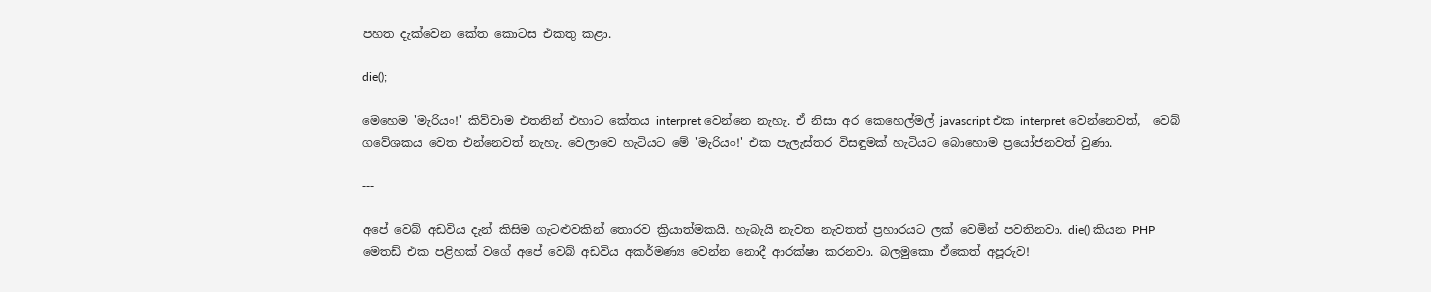පහත දැක්වෙන කේත කොටස එකතු කළා.

die();

මෙහෙම 'මැරියං!' කිව්වාම එතනින් එහාට කේතය interpret වෙන්නෙ නැහැ. ඒ නිසා අර කෙහෙල්මල් javascript එක interpret වෙන්නෙවත්,  වෙබ් ගවේශකය වෙත එන්නෙවත් නැහැ. වෙලාවෙ හැටියට මේ 'මැරියං!' එක පැලැස්තර විසඳුමක් හැටියට බොහොම ප්‍රයෝජනවත් වුණා.

---

අපේ වෙබ් අඩවිය දැන් කිසිම ගැටළුවකින් තොරව ක්‍රියාත්මකයි. හැබැයි නැවත නැවතත් ප්‍රහාරයට ලක් වෙමින් පවතිනවා. die() කියන PHP මෙතඩ් එක පළිහක් වගේ අපේ වෙබ් අඩවිය අකර්මණ්‍ය වෙන්න නොදී ආරක්ෂා කරනවා. බලමුකො ඒකෙත් අපූරුව!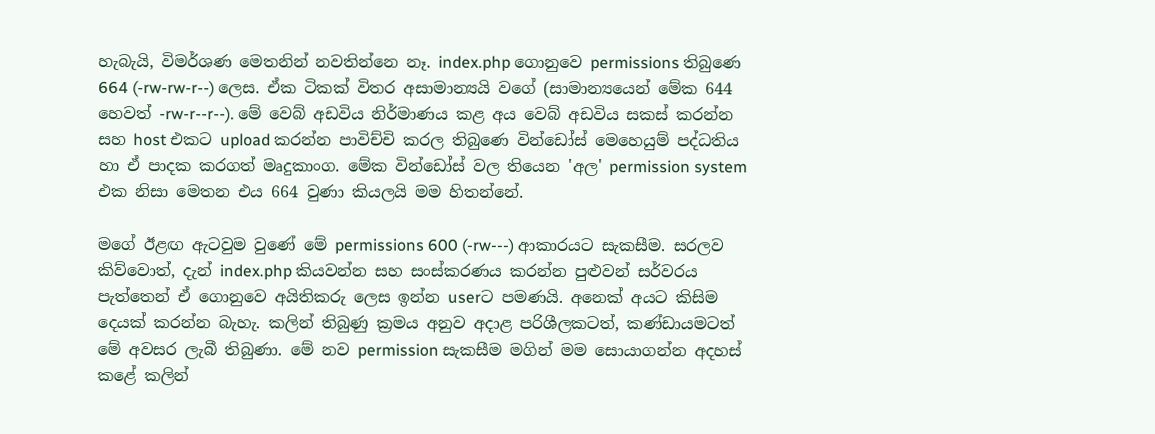හැබැයි, විමර්ශණ මෙතනින් නවතින්නෙ නෑ. index.php ගොනුවෙ permissions තිබුණෙ 664 (-rw-rw-r--) ලෙස. ඒක ටිකක් විතර අසාමාන්‍යයි වගේ (සාමාන්‍යයෙන් මේක 644 හෙවත් -rw-r--r--). මේ වෙබ් අඩවිය නිර්මාණය කළ අය වෙබ් අඩවිය සකස් කරන්න සහ host එකට upload කරන්න පාවිච්චි කරල තිබුණෙ වින්ඩෝස් මෙහෙයුම් පද්ධතිය හා ඒ පාදක කරගත් මෘදුකාංග. මේක වින්ඩෝස් වල තියෙන 'අල' permission system එක නිසා මෙතන එය 664 වුණා කියලයි මම හිතන්නේ.

මගේ ඊළඟ ඇටවුම වුණේ මේ permissions 600 (-rw---) ආකාරයට සැකසීම. සරලව කිව්වොත්, දැන් index.php කියවන්න සහ සංස්කරණය කරන්න පුළුවන් සර්වරය පැත්තෙන් ඒ ගොනුවෙ අයිතිකරු ලෙස ඉන්න userට පමණයි. අනෙක් අයට කිසිම දෙයක් කරන්න බැහැ. කලින් තිබුණු ක්‍රමය අනුව අදාළ පරිශීලකටත්, කණ්ඩායමටත් මේ අවසර ලැබී තිබුණා. මේ නව permission සැකසීම මගින් මම සොයාගන්න අදහස් කළේ කලින්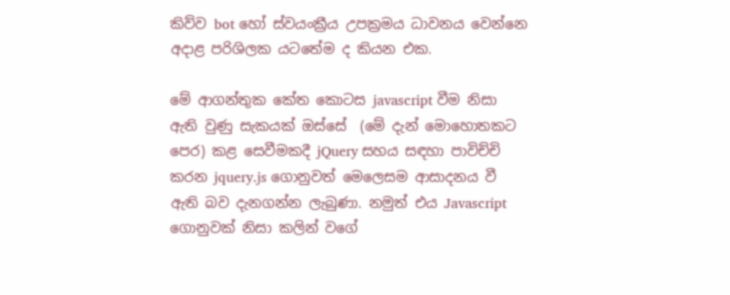කිව්ව bot හෝ ස්වයංක්‍රීය උපක්‍රමය ධාවනය වෙන්නෙ අදාළ පරිශිලක යටතේම ද කියන එක.

මේ ආගන්තුක කේත කොටස javascript වීම නිසා ඇති වුණු සැකයක් ඔස්සේ  (මේ දැන් මොහොතකට පෙර) කළ සෙවීමකදී jQuery සහය සඳහා පාවිච්චි කරන jquery.js ගොනුවත් මෙලෙසම ආසාදනය වී ඇති බව දැනගන්න ලැබුණා. නමුත් එය Javascript ගොනුවක් නිසා කලින් වගේ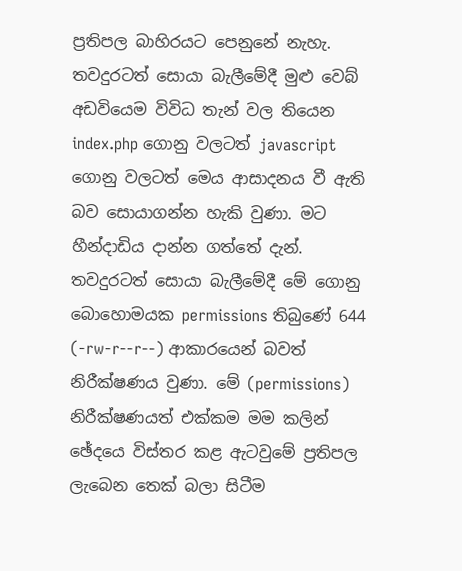ප්‍රතිපල බාහිරයට පෙනුනේ නැහැ. තවදුරටත් සොයා බැලීමේදී මුළු වෙබ් අඩවියෙම විවිධ තැන් වල තියෙන index.php ගොනු වලටත් javascript ගොනු වලටත් මෙය ආසාදනය වී ඇති බව සොයාගන්න හැකි වුණා. මට හීන්දාඩිය දාන්න ගත්තේ දැන්. තවදුරටත් සොයා බැලීමේදී මේ ගොනු බොහොමයක permissions තිබුණේ 644 (-rw-r--r--) ආකාරයෙන් බවත් නිරීක්ෂණය වුණා. මේ (permissions) නිරීක්ෂණයත් එක්කම මම කලින් ඡේදයෙ විස්තර කළ ඇටවුමේ ප්‍රතිපල ලැබෙන තෙක් බලා සිටීම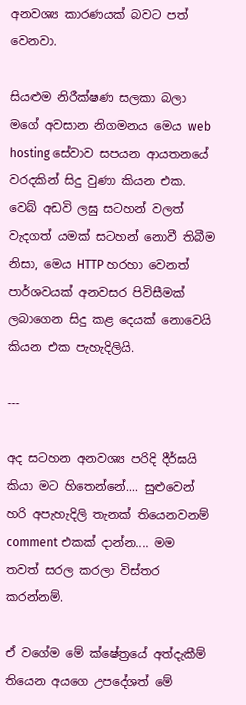අනවශ්‍ය කාරණයක් බවට පත් වෙනවා.

සියළුම නිරීක්ෂණ සලකා බලා මගේ අවසාන නිගමනය මෙය web hosting සේවාව සපයන ආයතනයේ වරදකින් සිදු වුණා කියන එක. වෙබ් අඩවි ලඝු සටහන් වලත් වැදගත් යමක් සටහන් නොවී තිබීම නිසා, මෙය HTTP හරහා වෙනත් පාර්ශවයක් අනවසර පිවිසීමක් ලබාගෙන සිදු කළ දෙයක් නොවෙයි කියන එක පැහැදිලියි.

---

අද සටහන අනවශ්‍ය පරිදි දීර්ඝයි කියා මට හිතෙන්නේ.... සුළුවෙන් හරි අපැහැදිලි තැනක් තියෙනවනම් comment එකක් දාන්න.... මම තවත් සරල කරලා විස්තර කරන්නම්.

ඒ වගේම මේ ක්ෂේත්‍රයේ අත්දැකීම් තියෙන අයගෙ උපදේශත් මේ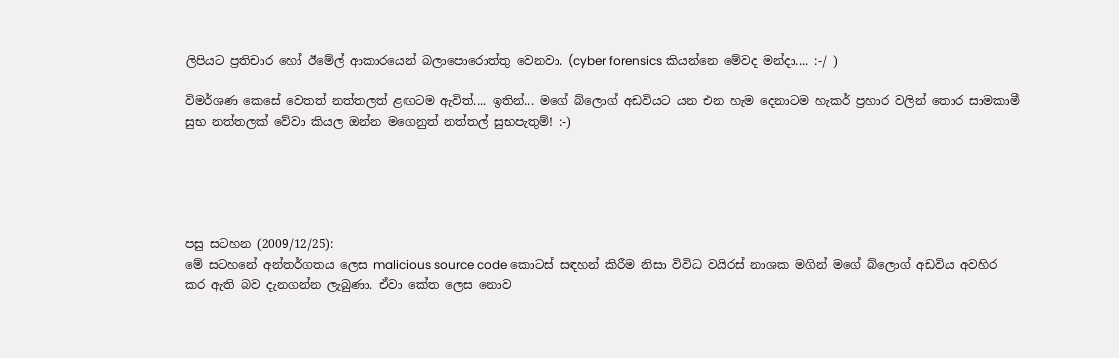ලිපියට ප්‍රතිචාර හෝ ඊමේල් ආකාරයෙන් බලාපොරොත්තු වෙනවා. (cyber forensics කියන්නෙ මේවද මන්දා.... :-/ )

විමර්ශණ කෙසේ වෙතත් නත්තලත් ළඟටම ඇවිත්.... ඉතින්... මගේ බ්ලොග් අඩවියට යන එන හැම දෙනාටම හැකර් ප්‍රහාර වලින් තොර සාමකාමී සුභ නත්තලක් වේවා කියල ඔන්න මගෙනුත් නත්තල් සුභපැතුම්! :-)





පසු සටහන (2009/12/25):
මේ සටහනේ අන්තර්ගතය ලෙස malicious source code කොටස් සඳහන් කිරීම නිසා විවිධ වයිරස් නාශක මගින් මගේ බ්ලොග් අඩවිය අවහිර කර ඇති බව දැනගන්න ලැබුණා. ඒවා කේත ලෙස නොව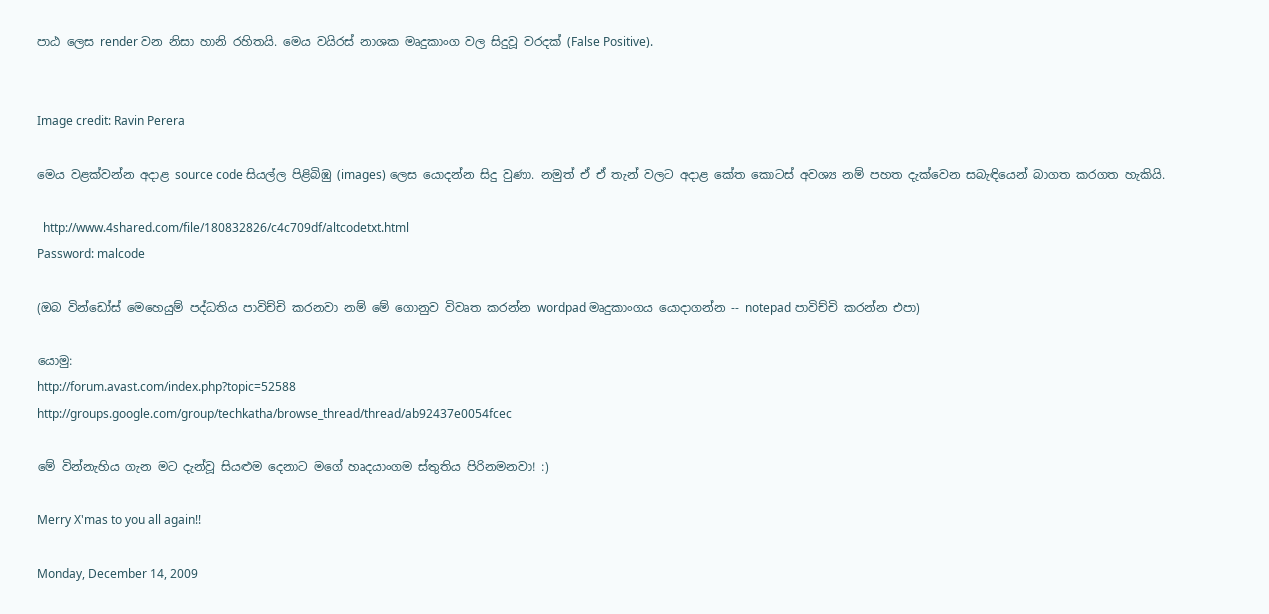පාඨ ලෙස render වන නිසා හානි රහිතයි. මෙය වයිරස් නාශක මෘදුකාංග වල සිදුවූ වරදක් (False Positive).


Image credit: Ravin Perera

මෙය වළක්වන්න අදාළ source code සියල්ල පිළිබිඹු (images) ලෙස යොදන්න සිදු වුණා. නමුත් ඒ ඒ තැන් වලට අදාළ කේත කොටස් අවශ්‍ය නම් පහත දැක්වෙන සබැඳියෙන් බාගත කරගත හැකියි.

  http://www.4shared.com/file/180832826/c4c709df/altcodetxt.html
Password: malcode

(ඔබ වින්ඩෝස් මෙහෙයුම් පද්ධතිය පාවිච්චි කරනවා නම් මේ ගොනුව විවෘත කරන්න wordpad මෘදුකාංගය යොදාගන්න -- notepad පාවිච්චි කරන්න එපා)

යොමු:
http://forum.avast.com/index.php?topic=52588
http://groups.google.com/group/techkatha/browse_thread/thread/ab92437e0054fcec

මේ වින්නැහිය ගැන මට දැන්වූ සියළුම දෙනාට මගේ හෘදයාංගම ස්තුතිය පිරිනමනවා! :)

Merry X'mas to you all again!!

Monday, December 14, 2009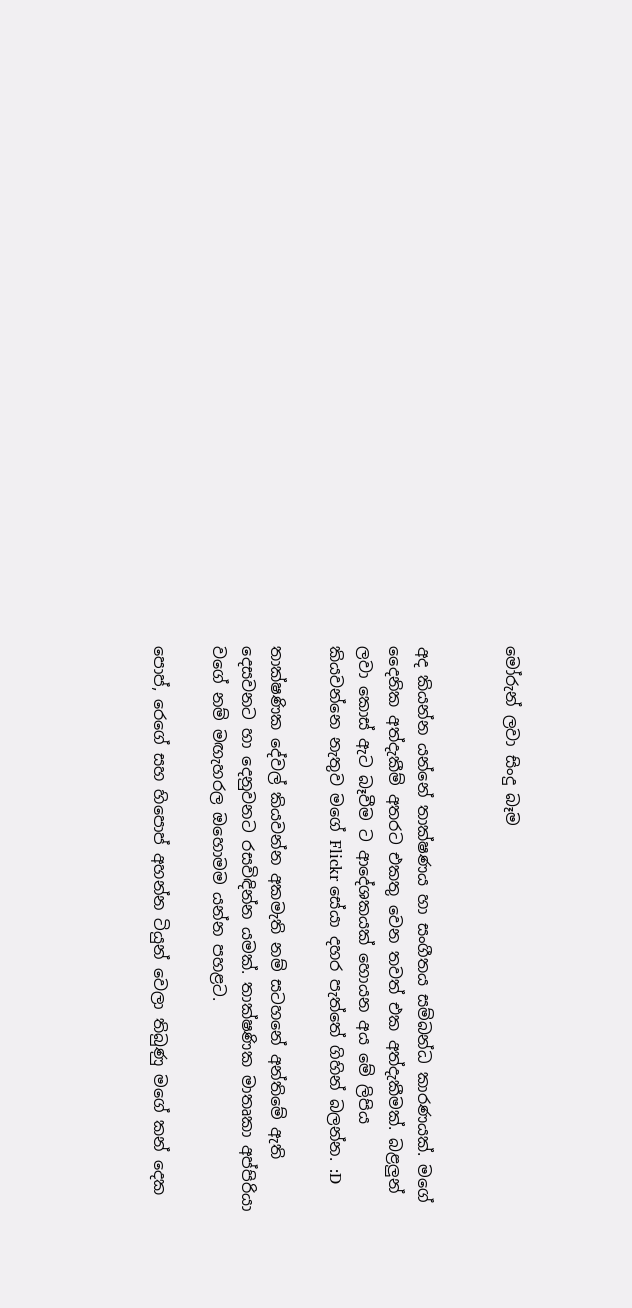මෝරුන් ලවා සිංදු බෑම


අද කියන්න යන්නේ තාක්ෂණය හා සංගීතය සම්බන්ධ කාරණයක්. මගේ දෛනික අත්දැකීම් අතරට එකතු වෙන තවත් එක අත්දැකීමක්. බළලුන් ලවා කොස් ඇට බෑවීම ට ආදේශකයක් හොයන අය මේ ලිපිය කියවන්නෙ නැතුව මගේ Flickr සේයා දහර පැත්තේ ගිහින් බලන්න. :D

තාක්ෂණික දේවල් කියවන්න අකමැති නම් සටහනේ අන්තිමේ ඇති දෙසවනට හා දෙනුවනට රසවිඳින්න යමක්. තාක්ෂණික මාතෘකා අප්පිරියා වගේ නම් මඟැහරල ඔහොමම යන්න පහළට.

පොප්, රෙගේ සහ හිපොප් අහන්න ටියුන් වෙලා තිබුණු මගේ කන් දෙක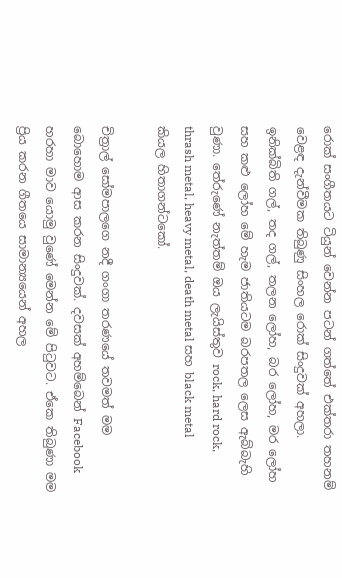රොක් සංගීතයට ටියුන් වෙන්න පටන් ගත්තේ එක්තරා තහනම් වෙළඳ දැන්වීමක තිබුණු සිංහල රොක් සිංදුවක් අහලා. ඉනික්බිති ගල්, තද ගල්, තලන ලෝහ, බර ලෝහ, මර ලෝහ සහ කළු ලෝහ මේ හැම ජාතියටම බරපතල ලෙස ඇබ්බැහි වුණා. තේරුණේ නැත්තම් ඔය ලැයිස්තුව rock, hard rock, thrash metal, heavy metal, death metal සහ black metal කියල හිතාගන්ටකෝ.

චිත්‍රාල් සෝමපාලගෙ නදී ගංගා තරණයේ තවමත් මම බොහොම ආස කරන සිංදුවක්. දවසක් අහම්බෙන් Facebook හරහා මාව යොමු වුණේ මෙන්න මේ පිටුවට. ඒකෙ තිබුණා මම ප්‍රිය කරන ගීතයෙ සාමාන්‍යයෙන් අහල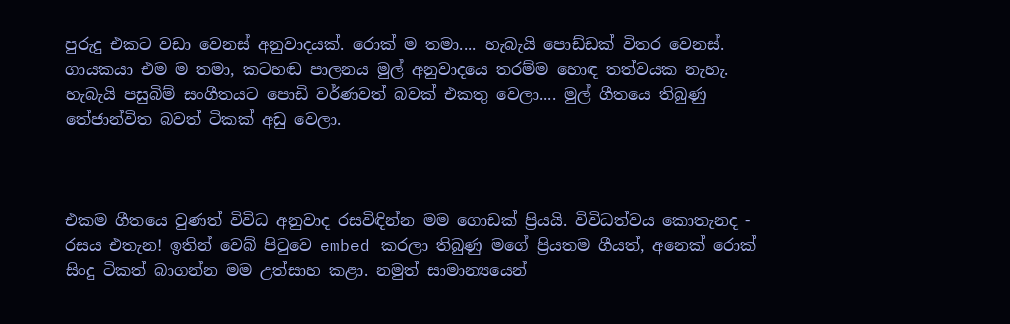පුරුදු එකට වඩා වෙනස් අනුවාදයක්. රොක් ම තමා.... හැබැයි පොඩ්ඩක් විතර වෙනස්. ගායකයා එම ම තමා, කටහඬ පාලනය මුල් අනුවාදයෙ තරම්ම හොඳ තත්වයක නැහැ. හැබැයි පසුබිම් සංගීතයට පොඩි වර්ණවත් බවක් එකතු වෙලා.... මුල් ගීතයෙ තිබුණු තේජාන්විත බවත් ටිකක් අඩු වෙලා.



එකම ගීතයෙ වුණත් විවිධ අනුවාද රසවිඳින්න මම ගොඩක් ප්‍රියයි. විවිධත්වය කොතැනද - රසය එතැන! ඉතින් වෙබ් පිටුවෙ embed කරලා තිබුණු මගේ ප්‍රියතම ගීයත්, අනෙක් රොක් සිංදු ටිකත් බාගන්න මම උත්සාහ කළා. නමුත් සාමාන්‍යයෙන්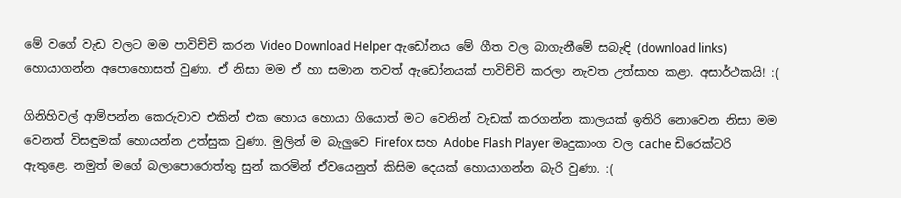මේ වගේ වැඩ වලට මම පාවිච්චි කරන Video Download Helper ඇඩෝනය මේ ගීත වල බාගැනීමේ සබැඳි (download links) හොයාගන්න අපොහොසත් වුණා. ඒ නිසා මම ඒ හා සමාන තවත් ඇඩෝනයක් පාවිච්චි කරලා නැවත උත්සාහ කළා. අසාර්ථකයි! :(

ගිනිහිවල් ආම්පන්න කෙරුවාව එකින් එක හොය හොයා ගියොත් මට වෙනින් වැඩක් කරගන්න කාලයක් ඉතිරි නොවෙන නිසා මම වෙනත් විසඳුමක් හොයන්න උත්සුක වුණා. මුලින් ම බැලුවෙ Firefox සහ Adobe Flash Player මෘදුකාංග වල cache ඩිරෙක්ටරි ඇතුළෙ. නමුත් මගේ බලාපොරොත්තු සුන් කරමින් ඒවයෙනුත් කිසිම දෙයක් හොයාගන්න බැරි වුණා. :(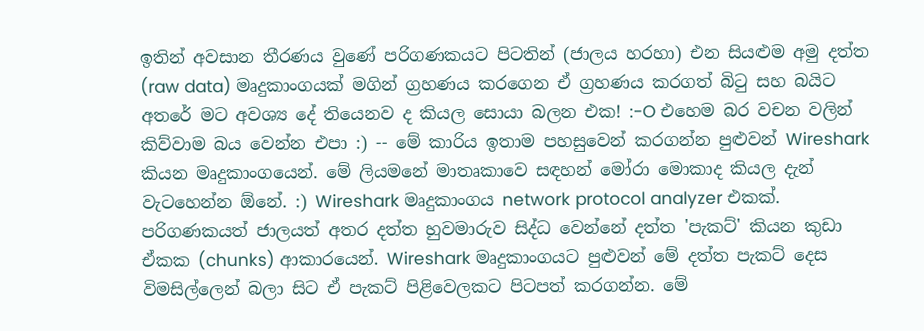ඉතින් අවසාන තීරණය වුණේ පරිගණකයට පිටතින් (ජාලය හරහා) එන සියළුම අමු දත්ත (raw data) මෘදුකාංගයක් මගින් ග්‍රහණය කරගෙන ඒ ග්‍රහණය කරගත් බිටු සහ බයිට අතරේ මට අවශ්‍ය දේ තියෙනව ද කියල සොයා බලන එක! :-O එහෙම බර වචන වලින් කිව්වාම බය වෙන්න එපා :) -- මේ කාරිය ඉතාම පහසුවෙන් කරගන්න පුළුවන් Wireshark කියන මෘදුකාංගයෙන්. මේ ලියමනේ මාතෘකාවෙ සඳහන් මෝරා මොකාද කියල දැන් වැටහෙන්න ඕනේ. :) Wireshark මෘදුකාංගය network protocol analyzer එකක්. පරිගණකයත් ජාලයත් අතර දත්ත හුවමාරුව සිද්ධ වෙන්නේ දත්ත 'පැකට්' කියන කුඩා ඒකක (chunks) ආකාරයෙන්. Wireshark මෘදුකාංගයට පුළුවන් මේ දත්ත පැකට් දෙස විමසිල්ලෙන් බලා සිට ඒ පැකට් පිළිවෙලකට පිටපත් කරගන්න. මේ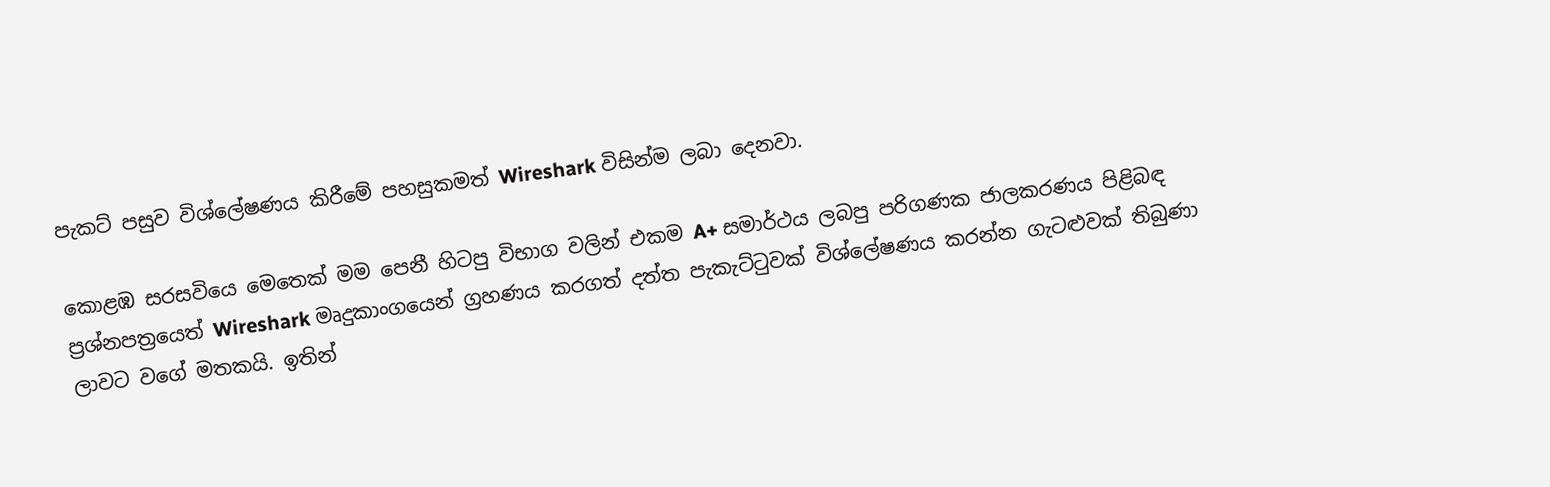පැකට් පසුව විශ්ලේෂණය කිරීමේ පහසුකමත් Wireshark විසින්ම ලබා දෙනවා.

කොළඹ සරසවියෙ මෙතෙක් මම පෙනී හිටපු විභාග වලින් එකම A+ සමාර්ථය ලබපු පරිගණක ජාලකරණය පිළිබඳ ප්‍රශ්නපත්‍රයෙත් Wireshark මෘදුකාංගයෙන් ග්‍රහණය කරගත් දත්ත පැකැට්ටුවක් විශ්ලේෂණය කරන්න ගැටළුවක් තිබුණා ලාවට වගේ මතකයි. ඉතින්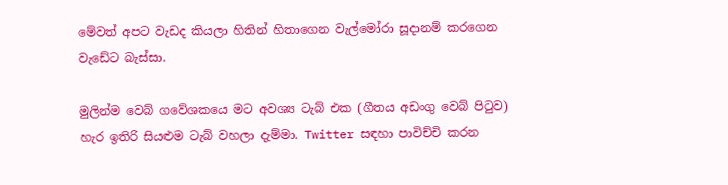මේවත් අපට වැඩද කියලා හිතින් හිතාගෙන වැල්මෝරා සූදානම් කරගෙන වැඩේට බැස්සා.

මුලින්ම වෙබ් ගවේශකයෙ මට අවශ්‍ය ටැබ් එක (ගීතය අඩංගු වෙබ් පිටුව) හැර ඉතිරි සියළුම ටැබ් වහලා දැම්මා. Twitter සඳහා පාවිච්චි කරන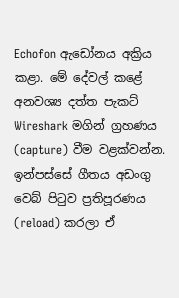Echofon ඇඩෝනය අක්‍රිය කළා. මේ දේවල් කළේ අනවශ්‍ය දත්ත පැකට් Wireshark මගින් ග්‍රහණය (capture) වීම වළක්වන්න. ඉන්පස්සේ ගීතය අඩංගු වෙබ් පිටුව ප්‍රතිපූරණය (reload) කරලා ඒ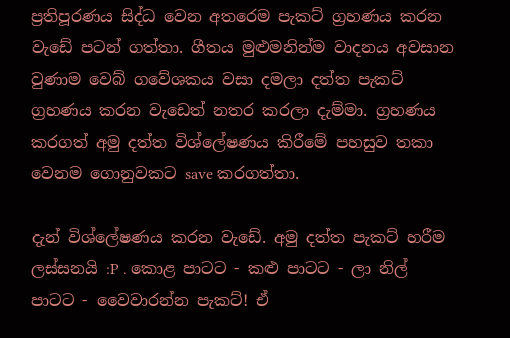ප්‍රතිපූරණය සිද්ධ වෙන අතරෙම පැකට් ග්‍රහණය කරන වැඩේ පටන් ගත්තා. ගීතය මුළුමනින්ම වාදනය අවසාන වුණාම වෙබ් ගවේශකය වසා දමලා දත්ත පැකට් ග්‍රහණය කරන වැඩෙත් නතර කරලා දැම්මා. ග්‍රහණය කරගත් අමු දත්ත විශ්ලේෂණය කිරීමේ පහසුව තකා වෙනම ගොනුවකට save කරගත්තා.

දැන් විශ්ලේෂණය කරන වැඩේ. අමු දත්ත පැකට් හරීම ලස්සනයි :P . කොළ පාටට - කළු පාටට - ලා නිල් පාටට - වෛවාරන්න පැකට්! ඒ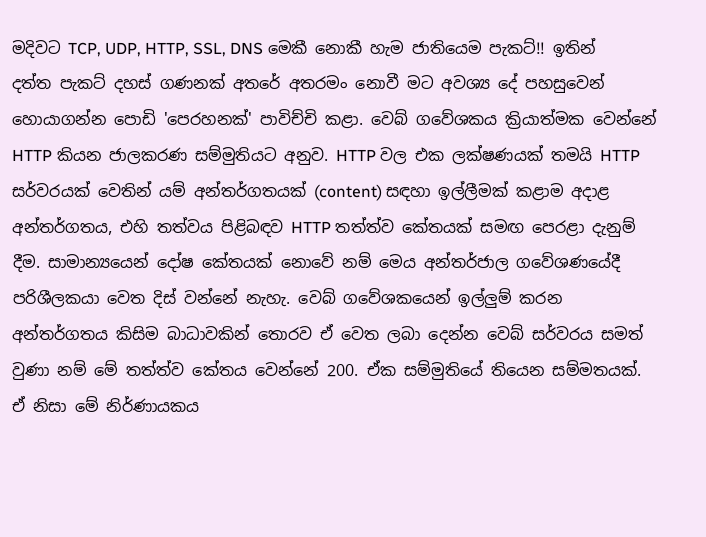මදිවට TCP, UDP, HTTP, SSL, DNS මෙකී නොකී හැම ජාතියෙම පැකට්!! ඉතින් දත්ත පැකට් දහස් ගණනක් අතරේ අතරමං නොවී මට අවශ්‍ය දේ පහසුවෙන් හොයාගන්න පොඩි 'පෙරහනක්' පාවිච්චි කළා. වෙබ් ගවේශකය ක්‍රියාත්මක වෙන්නේ HTTP කියන ජාලකරණ සම්මුතියට අනුව. HTTP වල එක ලක්ෂණයක් තමයි HTTP සර්වරයක් වෙතින් යම් අන්තර්ගතයක් (content) සඳහා ඉල්ලීමක් කළාම අදාළ අන්තර්ගතය, එහි තත්වය පිළිබඳව HTTP තත්ත්ව කේතයක් සමඟ පෙරළා දැනුම් දීම. සාමාන්‍යයෙන් දෝෂ කේතයක් නොවේ නම් මෙය අන්තර්ජාල ගවේශණයේදී පරිශීලකයා වෙත දිස් වන්නේ නැහැ. වෙබ් ගවේශකයෙන් ඉල්ලුම් කරන අන්තර්ගතය කිසිම බාධාවකින් තොරව ඒ වෙත ලබා දෙන්න වෙබ් සර්වරය සමත් වුණා නම් මේ තත්ත්ව කේතය වෙන්නේ 200. ඒක සම්මුතියේ තියෙන සම්මතයක්. ඒ නිසා මේ නිර්ණායකය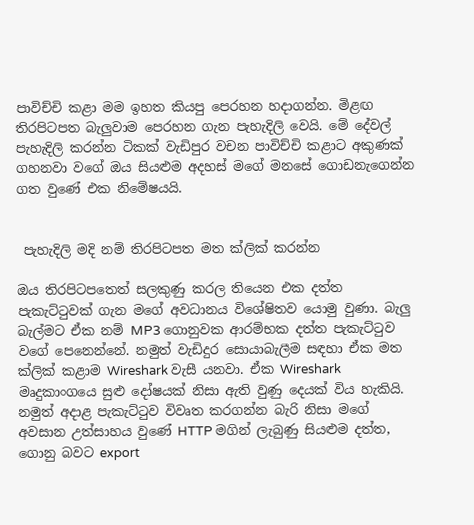පාවිච්චි කළා මම ඉහත කියපු පෙරහන හදාගන්න. මිළඟ තිරපිටපත බැලුවාම පෙරහන ගැන පැහැදිලි වෙයි. මේ දේවල් පැහැදිලි කරන්න ටිකක් වැඩිපුර වචන පාවිච්චි කළාට අකුණක් ගහනවා වගේ ඔය සියළුම අදහස් මගේ මනසේ ගොඩනැගෙන්න ගත වුණේ එක නිමේෂයයි.


 පැහැදිලි මදි නම් තිරපිටපත මත ක්ලික් කරන්න

ඔය තිරපිටපතෙත් සලකුණු කරල තියෙන එක දත්ත පැකැට්ටුවක් ගැන මගේ අවධානය විශේෂිතව යොමු වුණා. බැලු බැල්මට ඒක නම් MP3 ගොනුවක ආරම්භක දත්ත පැකැට්ටුව වගේ පෙනෙන්නේ. නමුත් වැඩිදුර සොයාබැලීම සඳහා ඒක මත ක්ලික් කළාම Wireshark වැසී යනවා. ඒක Wireshark මෘදුකාංගයෙ සුළු දෝෂයක් නිසා ඇති වුණු දෙයක් විය හැකියි. නමුත් අදාළ පැකැට්ටුව විවෘත කරගන්න බැරි නිසා මගේ අවසාන උත්සාහය වුණේ HTTP මගින් ලැබුණු සියළුම දත්ත, ගොනු බවට export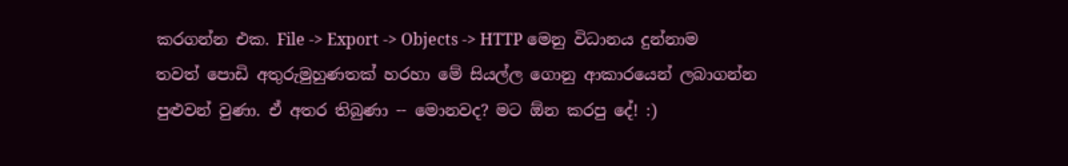කරගන්න එක. File -> Export -> Objects -> HTTP මෙනු විධානය දුන්නාම තවත් පොඩි අතුරුමුහුණතක් හරහා මේ සියල්ල ගොනු ආකාරයෙන් ලබාගන්න පුළුවන් වුණා. ඒ අතර තිබුණා -- මොනවද? මට ඕන කරපු දේ! :)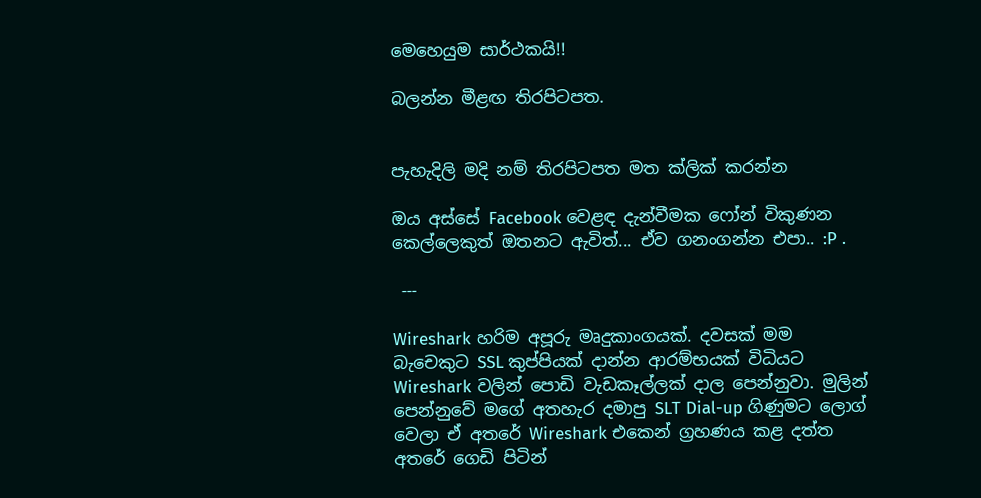මෙහෙයුම සාර්ථකයි!!

බලන්න මීළඟ තිරපිටපත.


පැහැදිලි මදි නම් තිරපිටපත මත ක්ලික් කරන්න

ඔය අස්සේ Facebook වෙළඳ දැන්වීමක ෆෝන් විකුණන කෙල්ලෙකුත් ඔතනට ඇවිත්... ඒව ගනංගන්න එපා.. :P .

 ---

Wireshark හරිම අපූරු මෘදුකාංගයක්. දවසක් මම බැචෙකුට SSL කුප්පියක් දාන්න ආරම්භයක් විධියට Wireshark වලින් පොඩි වැඩකෑල්ලක් දාල පෙන්නුවා. මුලින් පෙන්නුවේ මගේ අතහැර දමාපු SLT Dial-up ගිණුමට ලොග් වෙලා ඒ අතරේ Wireshark එකෙන් ග්‍රහණය කළ දත්ත අතරේ ගෙඩි පිටින්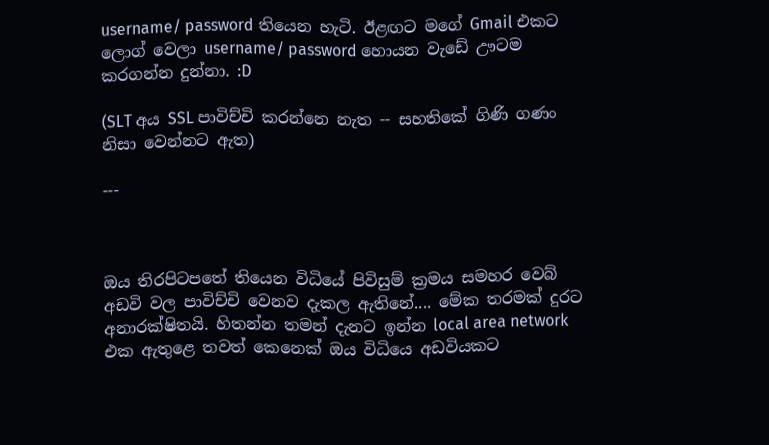username/ password තියෙන හැටි. ඊළඟට මගේ Gmail එකට ලොග් වෙලා username/ password හොයන වැඩේ ඌටම කරගන්න දුන්නා. :D

(SLT අය SSL පාවිච්චි කරන්නෙ නැත -- සහතිකේ ගිණි ගණං නිසා වෙන්නට ඇත)

---



ඔය තිරපිටපතේ තියෙන විධියේ පිවිසුම් ක්‍රමය සමහර වෙබ් අඩවි වල පාවිච්චි වෙනව දැකල ඇතිනේ.... මේක තරමක් දුරට අනාරක්ෂිතයි. හිතන්න තමන් දැනට ඉන්න local area network එක ඇතුළෙ තවත් කෙනෙක් ඔය විධියෙ අඩවියකට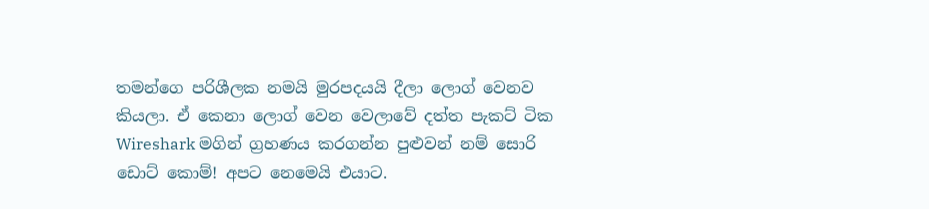තමන්ගෙ පරිශීලක නමයි මුරපදයයි දීලා ලොග් වෙනව කියලා. ඒ කෙනා ලොග් වෙන වෙලාවේ දත්ත පැකට් ටික Wireshark මගින් ග්‍රහණය කරගන්න පුළුවන් නම් සොරි ඩොට් කොම්! අපට නෙමෙයි එයාට.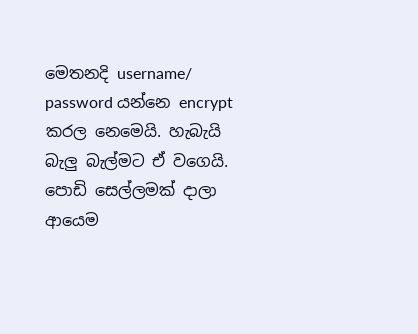මෙතනදි username/ password යන්නෙ encrypt කරල නෙමෙයි. හැබැයි බැලු බැල්මට ඒ වගෙයි. පොඩි සෙල්ලමක් දාලා ආයෙම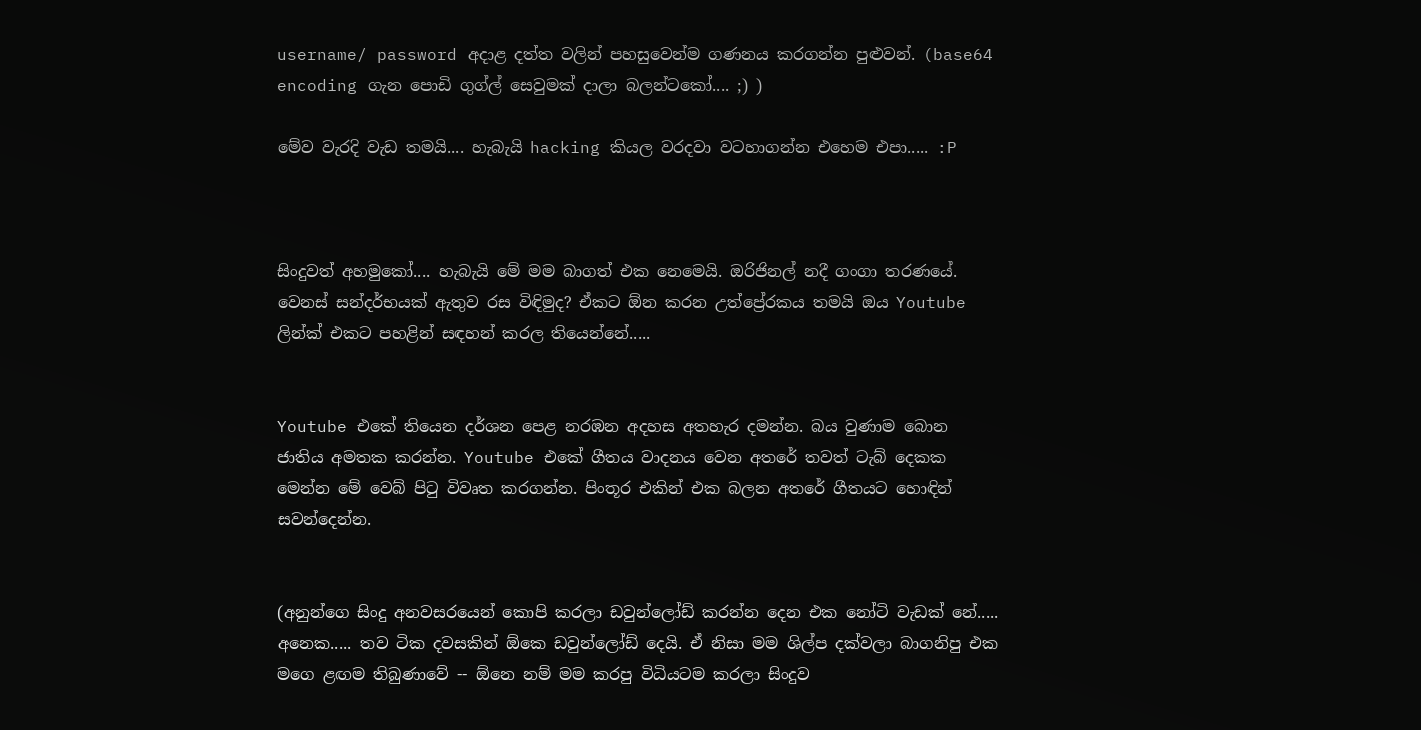username/ password අදාළ දත්ත වලින් පහසුවෙන්ම ගණනය කරගන්න පුළුවන්. (base64 encoding ගැන පොඩි ගුග්ල් සෙවුමක් දාලා බලන්ටකෝ.... ;) )

මේව වැරදි වැඩ තමයි.... හැබැයි hacking කියල වරදවා වටහාගන්න එහෙම එපා..... :P



සිංදුවත් අහමුකෝ.... හැබැයි මේ මම බාගත් එක නෙමෙයි. ඔරිජිනල් නදී ගංගා තරණයේ. වෙනස් සන්දර්භයක් ඇතුව රස විඳිමුද? ඒකට ඕන කරන උත්ප්‍රේරකය තමයි ඔය Youtube ලින්ක් එකට පහළින් සඳහන් කරල තියෙන්නේ.....


Youtube එකේ තියෙන දර්ශන පෙළ නරඹන අදහස අතහැර දමන්න. බය වුණාම බොන ජාතිය අමතක කරන්න. Youtube එකේ ගීතය වාදනය වෙන අතරේ තවත් ටැබ් දෙකක මෙන්න මේ වෙබ් පිටු විවෘත කරගන්න. පිංතූර එකින් එක බලන අතරේ ගීතයට හොඳින් සවන්දෙන්න.


(අනුන්ගෙ සිංදු අනවසරයෙන් කොපි කරලා ඩවුන්ලෝඩ් කරන්න දෙන එක නෝටි වැඩක් නේ..... අනෙක..... තව ටික දවසකින් ඕකෙ ඩවුන්ලෝඩ් දෙයි. ඒ නිසා මම ශිල්ප දක්වලා බාගනිපු එක මගෙ ළඟම තිබුණාවේ -- ඕනෙ නම් මම කරපු විධියටම කරලා සිංදුව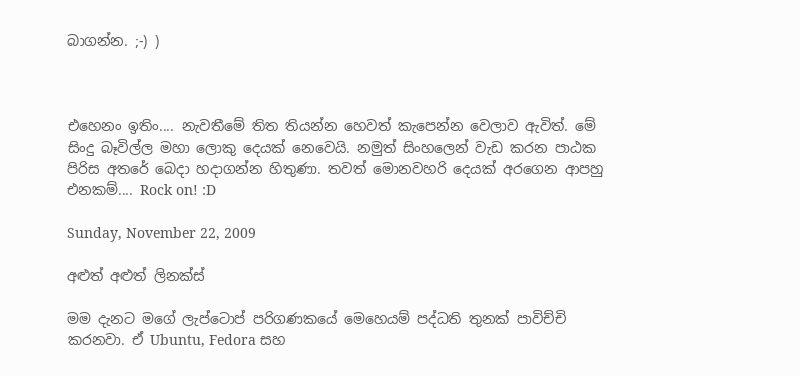බාගන්න. ;-) )



එහෙනං ඉතිං.... නැවතීමේ තිත තියන්න හෙවත් කැපෙන්න වෙලාව ඇවිත්. මේ සිංදු බෑවිල්ල මහා ලොකු දෙයක් නෙවෙයි. නමුත් සිංහලෙන් වැඩ කරන පාඨක පිරිස අතරේ බෙදා හදාගන්න හිතුණා. තවත් මොනවහරි දෙයක් අරගෙන ආපහු එනකම්.... Rock on! :D

Sunday, November 22, 2009

අළුත් අළුත් ලිනක්ස්

මම දැනට මගේ ලැප්ටොප් පරිගණකයේ මෙහෙයම් පද්ධති තුනක් පාවිච්චි කරනවා. ඒ Ubuntu, Fedora සහ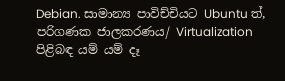Debian. සාමාන්‍ය පාවිච්චියට Ubuntu ත්, පරිගණක ජාලකරණය/ Virtualization පිළිබඳ යම් යම් දෑ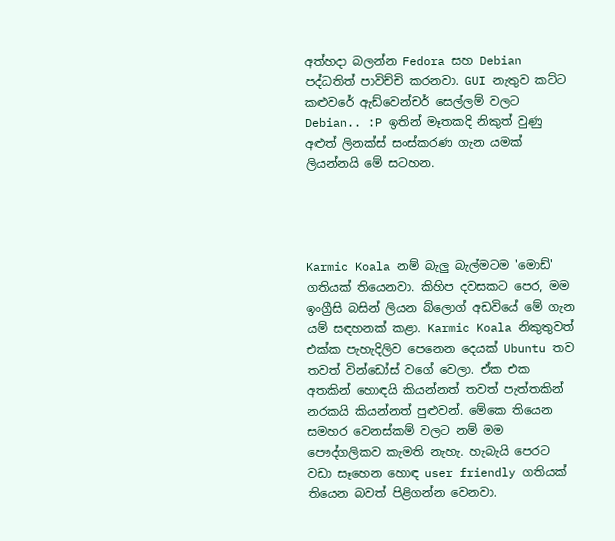අත්හදා බලන්න Fedora සහ Debian පද්ධතිත් පාවිච්චි කරනවා. GUI නැතුව කට්ට කළුවරේ ඇඩ්වෙන්චර් සෙල්ලම් වලට Debian.. :P ඉතින් මෑතකදි නිකුත් වුණු අළුත් ලිනක්ස් සංස්කරණ ගැන යමක් ලියන්නයි මේ සටහන.




Karmic Koala නම් බැලු බැල්මටම 'මොඩ්' ගතියක් තියෙනවා. කිහිප දවසකට පෙර, මම ඉංග්‍රීසි බසින් ලියන බ්ලොග් අඩවියේ මේ ගැන යම් සඳහනක් කළා. Karmic Koala නිකුතුවත් එක්ක පැහැදිලිව පෙනෙන දෙයක් Ubuntu තව තවත් වින්ඩෝස් වගේ වෙලා. ඒක එක අතකින් හොඳයි කියන්නත් තවත් පැත්තකින් නරකයි කියන්නත් පුළුවන්. මේකෙ තියෙන සමහර වෙනස්කම් වලට නම් මම පෞද්ගලිකව කැමති නැහැ. හැබැයි පෙරට වඩා සෑහෙන හොඳ user friendly ගතියක් තියෙන බවත් පිළිගන්න වෙනවා.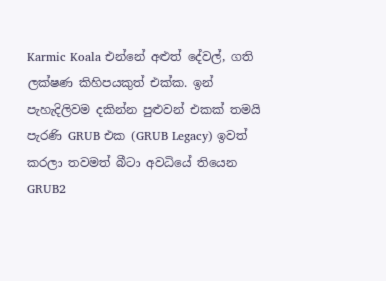Karmic Koala එන්නේ අළුත් දේවල්, ගති ලක්ෂණ කිහිපයකුත් එක්ක. ඉන් පැහැදිලිවම දකින්න පුළුවන් එකක් තමයි පැරණි GRUB එක (GRUB Legacy) ඉවත් කරලා තවමත් බීටා අවධියේ තියෙන GRUB2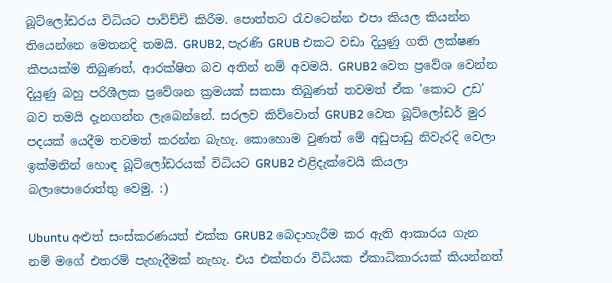බූට්ලෝඩරය විධියට පාවිච්චි කිරීම. පොත්තට රැවටෙන්න එපා කියල කියන්න තියෙන්නෙ මෙතනදි තමයි. GRUB2, පැරණි GRUB එකට වඩා දියුණු ගති ලක්ෂණ කීපයක්ම තිබුණත්, ආරක්ෂිත බව අතින් නම් අවමයි. GRUB2 වෙත ප්‍රවේශ වෙන්න දියුණු බහු පරිශීලක ප්‍රවේශන ක්‍රමයක් සකසා තිබුණත් තවමත් ඒක 'කොට උඩ' බව තමයි දැනගන්න ලැබෙන්නේ. සරලව කිව්වොත් GRUB2 වෙත බූට්ලෝඩර් මුර පදයක් යෙදීම තවමත් කරන්න බැහැ. කොහොම වුණත් මේ අඩුපාඩු නිවැරදි වෙලා ඉක්මනින් හොඳ බූට්ලෝඩරයක් විධියට GRUB2 එළිදැක්වෙයි කියලා බලාපොරොත්තු වෙමු. :)

Ubuntu අළුත් සංස්කරණයත් එක්ක GRUB2 බෙදාහැරීම කර ඇති ආකාරය ගැන නම් මගේ එතරම් පැහැදීමක් නැහැ. එය එක්තරා විධියක ඒකාධිකාරයක් කියන්නත්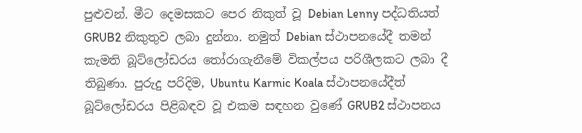පුළුවන්. මීට දෙමසකට පෙර නිකුත් වූ Debian Lenny පද්ධතියත් GRUB2 නිකුතුව ලබා දුන්නා. නමුත් Debian ස්ථාපනයේදී තමන් කැමති බූට්ලෝඩරය තෝරාගැනීමේ විකල්පය පරිශීලකට ලබා දී තිබුණා. පුරුදු පරිදිම, Ubuntu Karmic Koala ස්ථාපනයේදීත් බූට්ලෝඩරය පිළිබඳව වූ එකම සඳහන වුණේ GRUB2 ස්ථාපනය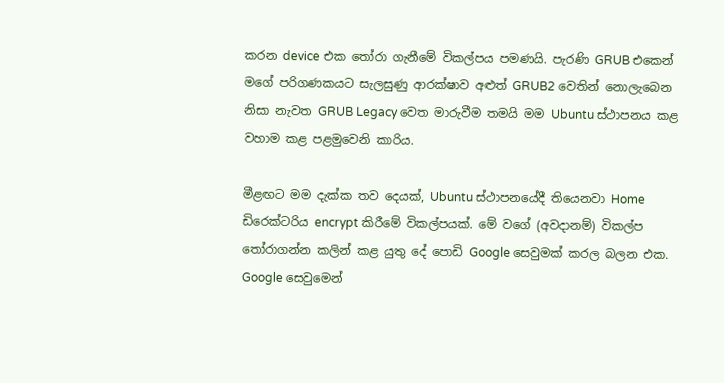කරන device එක තෝරා ගැනීමේ විකල්පය පමණයි. පැරණි GRUB එකෙන් මගේ පරිගණකයට සැලසුණු ආරක්ෂාව අළුත් GRUB2 වෙතින් නොලැබෙන නිසා නැවත GRUB Legacy වෙත මාරුවීම තමයි මම Ubuntu ස්ථාපනය කළ වහාම කළ පළමුවෙනි කාරිය.

මීළඟට මම දැක්ක තව දෙයක්, Ubuntu ස්ථාපනයේදී තියෙනවා Home ඩිරෙක්ටරිය encrypt කිරීමේ විකල්පයක්. මේ වගේ (අවදානම්) විකල්ප තෝරාගන්න කලින් කළ යුතු දේ පොඩි Google සෙවුමක් කරල බලන එක. Google සෙවුමෙන්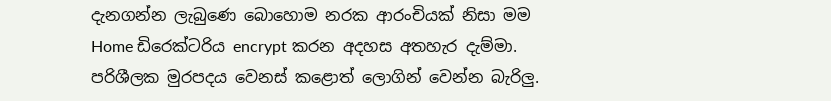දැනගන්න ලැබුණෙ බොහොම නරක ආරංචියක් නිසා මම Home ඩිරෙක්ටරිය encrypt කරන අදහස අතහැර දැම්මා. පරිශීලක මුරපදය වෙනස් කළොත් ලොගින් වෙන්න බැරිලු.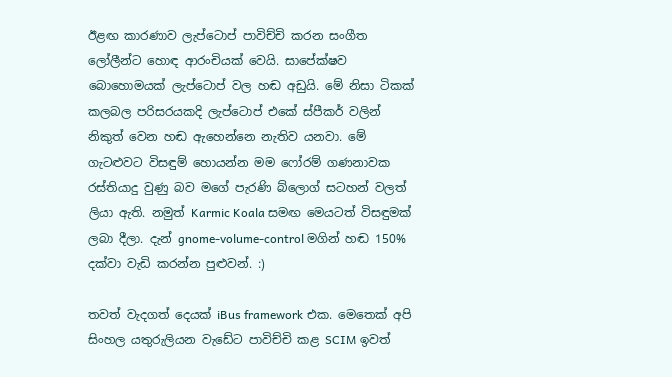ඊළඟ කාරණාව ලැප්ටොප් පාවිච්චි කරන සංගීත ලෝලීන්ට හොඳ ආරංචියක් වෙයි. සාපේක්ෂව බොහොමයක් ලැප්ටොප් වල හඬ අඩුයි. මේ නිසා ටිකක් කලබල පරිසරයකදි ලැප්ටොප් එකේ ස්පීකර් වලින් නිකුත් වෙන හඬ ඇහෙන්නෙ නැතිව යනවා. මේ ගැටළුවට විසඳුම් හොයන්න මම ෆෝරම් ගණනාවක රස්තියාදු වුණු බව මගේ පැරණි බ්ලොග් සටහන් වලත් ලියා ඇති. නමුත් Karmic Koala සමඟ මෙයටත් විසඳුමක් ලබා දීලා. දැන් gnome-volume-control මගින් හඬ 150% දක්වා වැඩි කරන්න පුළුවන්. :)

තවත් වැදගත් දෙයක් iBus framework එක. මෙතෙක් අපි සිංහල යතුරුලියන වැඩේට පාවිච්චි කළ SCIM ඉවත්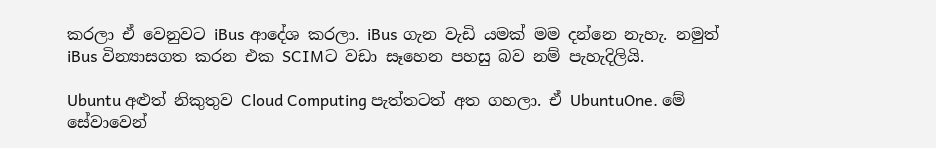කරලා ඒ වෙනුවට iBus ආදේශ කරලා. iBus ගැන වැඩි යමක් මම දන්නෙ නැහැ. නමුත් iBus වින්‍යාසගත කරන එක SCIMට වඩා සෑහෙන පහසු බව නම් පැහැදිලියි.

Ubuntu අළුත් නිකුතුව Cloud Computing පැත්තටත් අත ගහලා. ඒ UbuntuOne. මේ සේවාවෙන්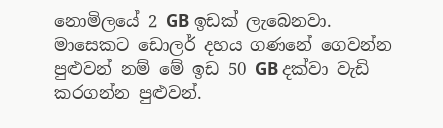නොමිලයේ 2 GB ඉඩක් ලැබෙනවා. මාසෙකට ඩොලර් දහය ගණනේ ගෙවන්න පුළුවන් නම් මේ ඉඩ 50 GB දක්වා වැඩි කරගන්න පුළුවන්.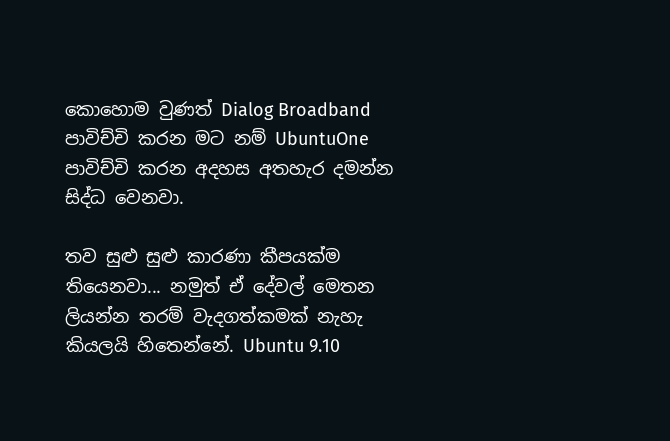කොහොම වුණත් Dialog Broadband පාවිච්චි කරන මට නම් UbuntuOne පාවිච්චි කරන අදහස අතහැර දමන්න සිද්ධ වෙනවා.

තව සුළු සුළු කාරණා කීපයක්ම තියෙනවා... නමුත් ඒ දේවල් මෙතන ලියන්න තරම් වැදගත්කමක් නැහැ කියලයි හිතෙන්නේ. Ubuntu 9.10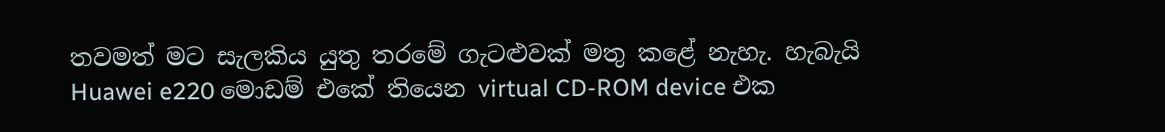තවමත් මට සැලකිය යුතු තරමේ ගැටළුවක් මතු කළේ නැහැ. හැබැයි Huawei e220 මොඩම් එකේ තියෙන virtual CD-ROM device එක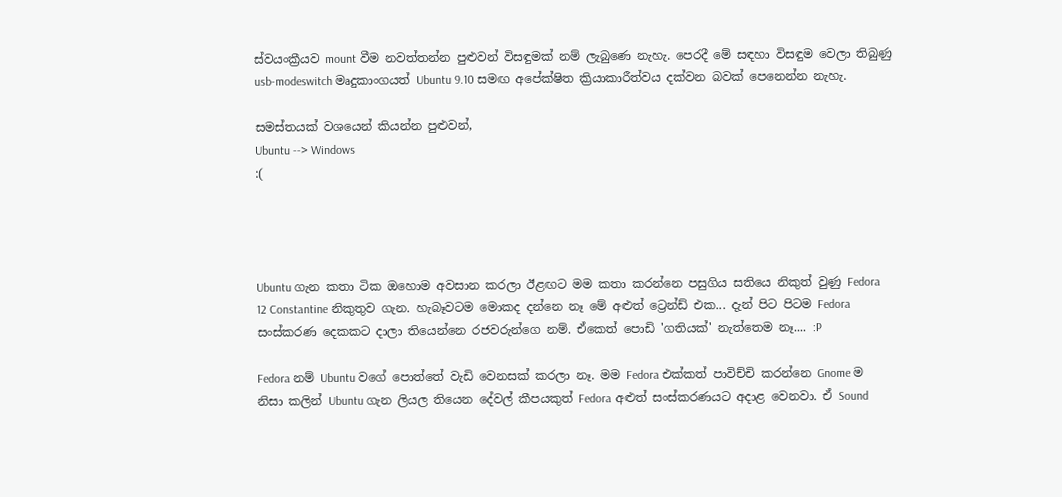ස්වයංක්‍රීයව mount වීම නවත්තන්න පුළුවන් විසඳුමක් නම් ලැබුණෙ නැහැ. පෙරදී මේ සඳහා විසඳුම වෙලා තිබුණු usb-modeswitch මෘදුකාංගයත් Ubuntu 9.10 සමඟ අපේක්ෂිත ක්‍රියාකාරීත්වය දක්වන බවක් පෙනෙන්න නැහැ.

සමස්තයක් වශයෙන් කියන්න පුළුවන්,
Ubuntu --> Windows
:(




Ubuntu ගැන කතා ටික ඔහොම අවසාන කරලා ඊළඟට මම කතා කරන්නෙ පසුගිය සතියෙ නිකුත් වුණු Fedora 12 Constantine නිකුතුව ගැන. හැබෑවටම මොකද දන්නෙ නෑ මේ අළුත් ට්‍රෙන්ඩ් එක... දැන් පිට පිටම Fedora සංස්කරණ දෙකකට දාලා තියෙන්නෙ රජවරුන්ගෙ නම්. ඒකෙත් පොඩි 'ගතියක්' නැත්තෙම නෑ.... :P

Fedora නම් Ubuntu වගේ පොත්තේ වැඩි වෙනසක් කරලා නෑ. මම Fedora එක්කත් පාවිච්චි කරන්නෙ Gnome ම නිසා කලින් Ubuntu ගැන ලියල තියෙන දේවල් කීපයකුත් Fedora අළුත් සංස්කරණයට අදාළ වෙනවා. ඒ Sound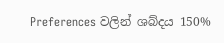Preferences වලින් ශබ්දය 150%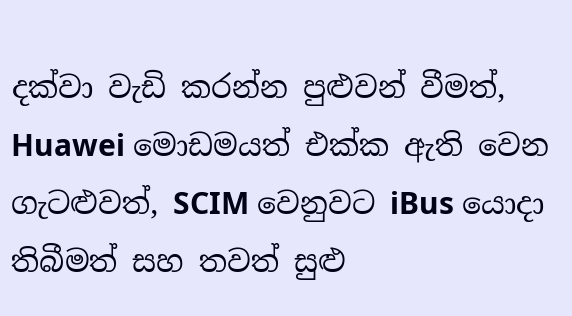දක්වා වැඩි කරන්න පුළුවන් වීමත්, Huawei මොඩමයත් එක්ක ඇති වෙන ගැටළුවත්, SCIM වෙනුවට iBus යොදා තිබීමත් සහ තවත් සුළු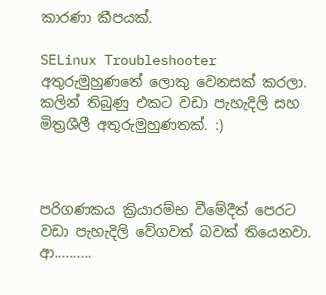කාරණා කීපයක්.

SELinux Troubleshooter අතුරුමුහුණතේ ලොකු වෙනසක් කරලා. කලින් තිබුණු එකට වඩා පැහැදිලි සහ මිත්‍රශීලී අතුරුමුහුණතක්. :)



පරිගණකය ක්‍රියාරම්භ වීමේදීත් පෙරට වඩා පැහැදිලි වේගවත් බවක් තියෙනවා. ආ..........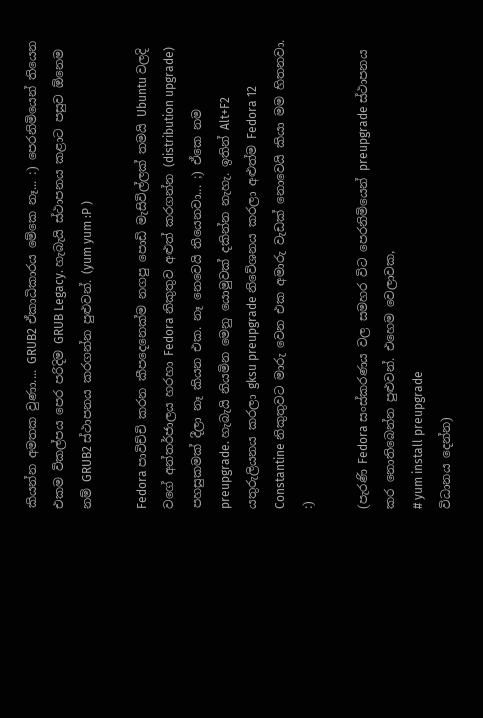කියන්න අමතක වුණා.... GRUB2 ඒකාධිකාරය මේකෙ නෑ... :) පෙරනිමියෙන් තියෙන එකම විකල්පය පෙර පරිදිම GRUB Legacy. හැබැයි ස්ථාපනය කළාට පසුව ඕනෙම නම් GRUB2 ස්ථාපනය කරගන්න පුළුවන්. (yum yum :P )

Fedora පාවිච්චි කරන කීපදෙනෙක්ම නගපු පොඩි මැසිවිල්ලක් තමයි Ubuntu වලදි වගේ අන්තර්ජාලය හරහා Fedora නිකුතුව අළුත් කරගන්න (distribution upgrade) පහසුකමක් දීලා නෑ කියන එක. නෑ නෙවෙයි තියෙනවා... ;) ඒකෙ නම preupgrade. හැබැයි නියමින මෙනු යොමුවක් දකින්න නැහැ. ඉතින් Alt+F2 යතුරුලියනය කරලා gksu preupgrade නිවේශනය කරලා අළුත්ම Fedora 12 Constantine නිකුතුවට මාරු වෙන එක අමාරු වැඩක් නොවෙයි කියා මම හිතනවා. :)

(පැරණි Fedora සංස්කරණය වල සමහර විට පෙරනිමියෙන් preupgrade ස්ථාපනය කර නොතිබෙන්න පුළුවන්. එහෙම වෙලාවක,
# yum install preupgrade
විධානය දෙන්න)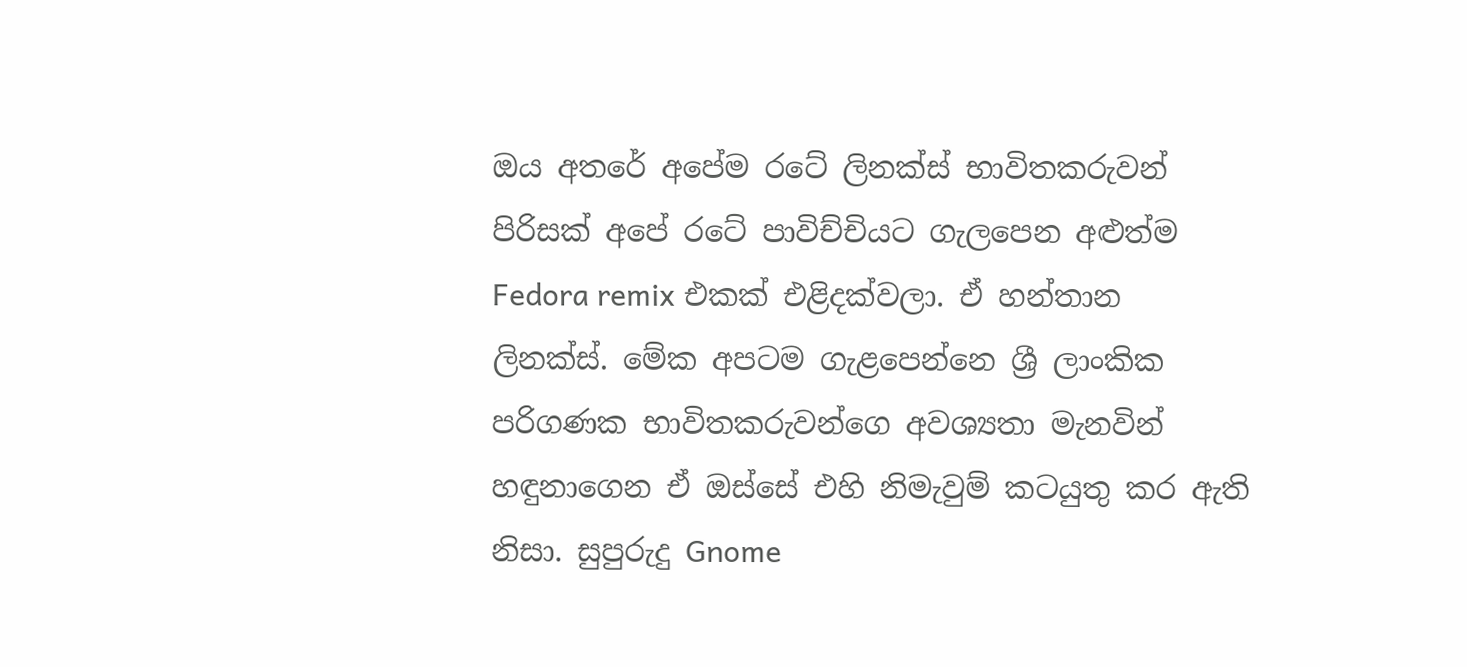ඔය අතරේ අපේම රටේ ලිනක්ස් භාවිතකරුවන් පිරිසක් අපේ රටේ පාවිච්චියට ගැලපෙන අළුත්ම Fedora remix එකක් එළිදක්වලා. ඒ හන්තාන ලිනක්ස්. මේක අපටම ගැළපෙන්නෙ ශ්‍රී ලාංකික පරිගණක භාවිතකරුවන්ගෙ අවශ්‍යතා මැනවින් හඳුනාගෙන ඒ ඔස්සේ එහි නිමැවුම් කටයුතු කර ඇති නිසා. සුපුරුදු Gnome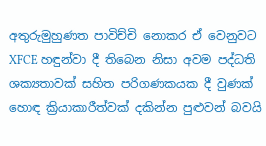අතුරුමුහුණත පාවිච්චි නොකර ඒ වෙනුවට XFCE හඳුන්වා දී තිබෙන නිසා අවම පද්ධති ශක්‍යතාවක් සහිත පරිගණකයක දී වුණක් හොඳ ක්‍රියාකාරීත්වක් දකින්න පුළුවන් බවයි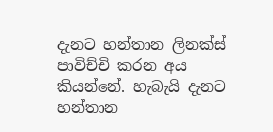දැනට හන්තාන ලිනක්ස් පාවිච්චි කරන අය කියන්නේ. හැබැයි දැනට හන්තාන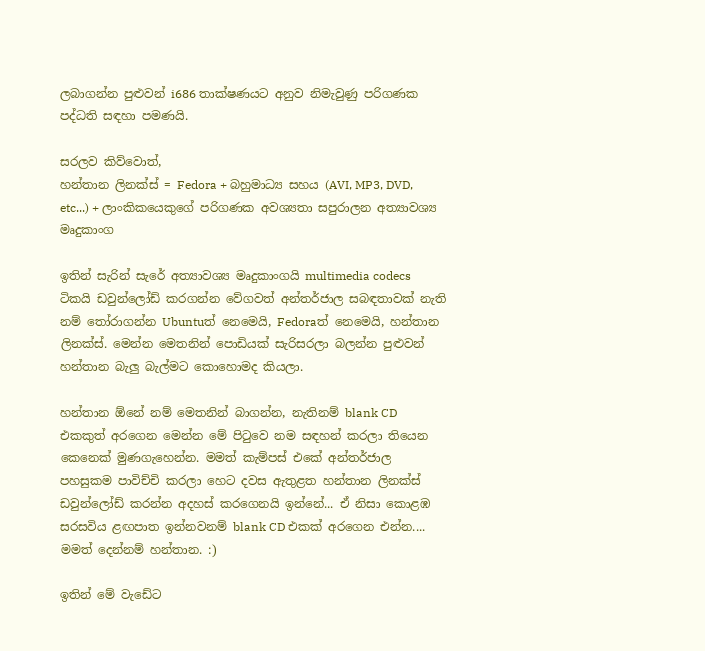ලබාගන්න පුළුවන් i686 තාක්ෂණයට අනුව නිමැවුණු පරිගණක පද්ධති සඳහා පමණයි.

සරලව කිව්වොත්,
හන්තාන ලිනක්ස් = Fedora + බහුමාධ්‍ය සහය (AVI, MP3, DVD, etc...) + ලාංකිකයෙකුගේ පරිගණක අවශ්‍යතා සපුරාලන අත්‍යාවශ්‍ය මෘදුකාංග

ඉතින් සැරින් සැරේ අත්‍යාවශ්‍ය මෘදුකාංගයි multimedia codecs ටිකයි ඩවුන්ලෝඩ් කරගන්න වේගවත් අන්තර්ජාල සබඳතාවක් නැති නම් තෝරාගන්න Ubuntuත් නෙමෙයි, Fedoraත් නෙමෙයි, හන්තාන ලිනක්ස්. මෙන්න මෙතනින් පොඩියක් සැරිසරලා බලන්න පුළුවන් හන්තාන බැලු බැල්මට කොහොමද කියලා.

හන්තාන ඕනේ නම් මෙතනින් බාගන්න, නැතිනම් blank CD එකකුත් අරගෙන මෙන්න මේ පිටුවෙ නම සඳහන් කරලා තියෙන කෙනෙක් මුණගැහෙන්න. මමත් කැම්පස් එකේ අන්තර්ජාල පහසුකම පාවිච්චි කරලා හෙට දවස ඇතුළත හන්තාන ලිනක්ස් ඩවුන්ලෝඩ් කරන්න අදහස් කරගෙනයි ඉන්නේ... ඒ නිසා කොළඹ සරසවිය ළඟපාත ඉන්නවනම් blank CD එකක් අරගෙන එන්න.... මමත් දෙන්නම් හන්තාන. :)

ඉතින් මේ වැඩේට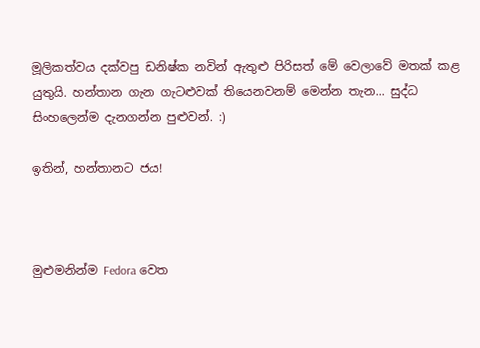මූලිකත්වය දක්වපු ඩනිෂ්ක නවින් ඇතුළු පිරිසත් මේ වෙලාවේ මතක් කළ යුතුයි. හන්තාන ගැන ගැටළුවක් තියෙනවනම් මෙන්න තැන... සුද්ධ සිංහලෙන්ම දැනගන්න පුළුවන්. :)

ඉතින්, හන්තානට ජය!



මුළුමනින්ම Fedora වෙත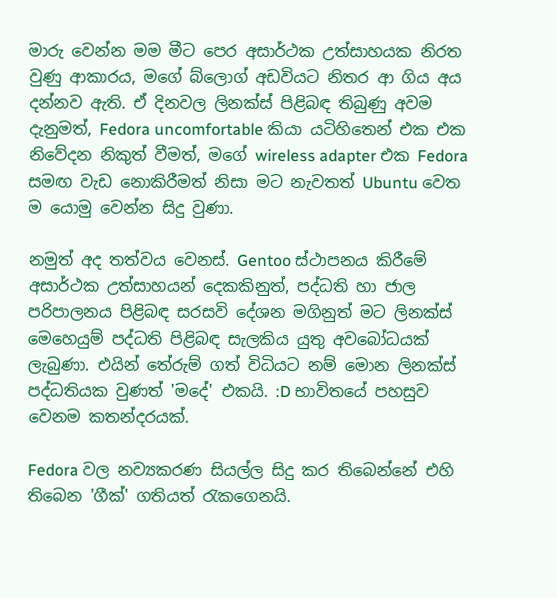මාරු වෙන්න මම මීට පෙර අසාර්ථක උත්සාහයක නිරත වුණු ආකාරය, මගේ බ්ලොග් අඩවියට නිතර ආ ගිය අය දන්නව ඇති. ඒ දිනවල ලිනක්ස් පිළිබඳ තිබුණු අවම දැනුමත්, Fedora uncomfortable කියා යටිහිතෙන් එක එක නිවේදන නිකුත් වීමත්, මගේ wireless adapter එක Fedora සමඟ වැඩ නොකිරීමත් නිසා මට නැවතත් Ubuntu වෙත ම යොමු වෙන්න සිදු වුණා.

නමුත් අද තත්වය වෙනස්. Gentoo ස්ථාපනය කිරීමේ අසාර්ථක උත්සාහයන් දෙකකිනුත්, පද්ධති හා ජාල පරිපාලනය පිළිබඳ සරසවි දේශන මගිනුත් මට ලිනක්ස් මෙහෙයුම් පද්ධති පිළිබඳ සැලකිය යුතු අවබෝධයක් ලැබුණා. එයින් තේරුම් ගත් විධියට නම් මොන ලිනක්ස් පද්ධතියක වුණත් 'මදේ' එකයි. :D භාවිතයේ පහසුව වෙනම කතන්දරයක්.

Fedora වල නව්‍යකරණ සියල්ල සිදු කර තිබෙන්නේ එහි තිබෙන 'ගීක්' ගතියත් රැකගෙනයි.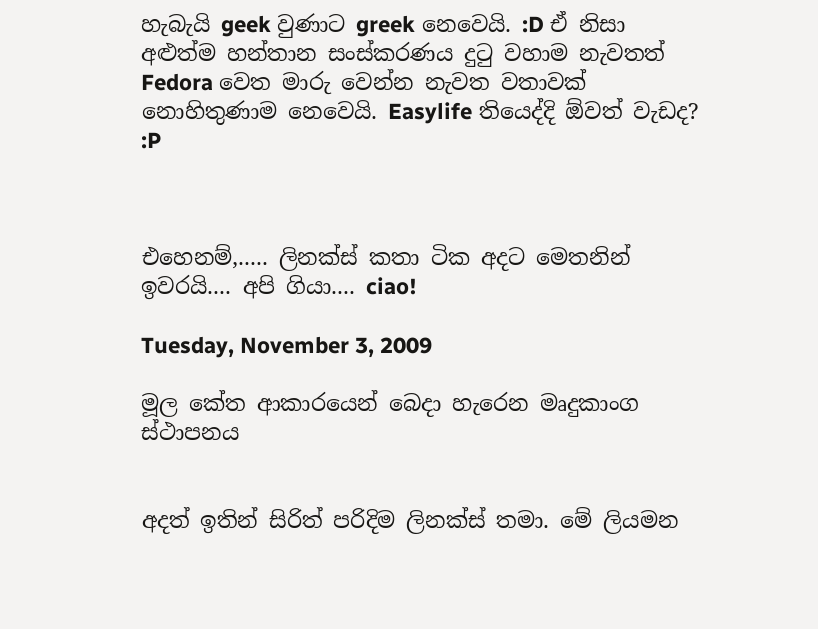හැබැයි geek වුණාට greek නෙවෙයි. :D ඒ නිසා අළුත්ම හන්තාන සංස්කරණය දුටු වහාම නැවතත් Fedora වෙත මාරු වෙන්න නැවත වතාවක් නොහිතුණාම නෙවෙයි. Easylife තියෙද්දි ඕවත් වැඩද? :P



එහෙනම්,..... ලිනක්ස් කතා ටික අදට මෙතනින් ඉවරයි.... අපි ගියා.... ciao!

Tuesday, November 3, 2009

මූල කේත ආකාරයෙන් බෙදා හැරෙන මෘදුකාංග ස්ථාපනය


අදත් ඉතින් සිරිත් පරිදිම ලිනක්ස් තමා. මේ ලියමන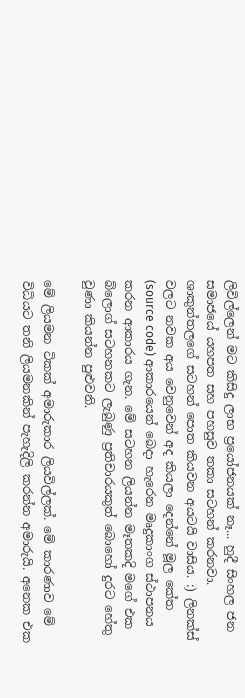ලිවිල්ලෙන් මට කිසිදු ලාභ ප්‍රයෝජනයක් නෑ... හුදී සිංහල ජන සමාජයේ යහපත සහ පහසුව තකා සටහන් කරනවා. ශාකුන්තලගේ සටහන් පොත කියවන අයටයි වාසිය. :) ලිනක්ස් වලට නවක අය වෙනුවෙන් අද කියලා දෙන්නේ මූල කේත (source code) ආකාරයෙන් බෙදා හැරෙන මෘදුකාංග ස්ථාපනය කරන ආකාරය ගැන. මේ සටහන ලියන්න මෑතකදි මගේ එක බ්ලොග් සටහනකට ලැබුණු ප්‍රතිචාරයකුත් බොහෝ දුරට හේතු වුණා කියන්න පුළුවනි.

මේ ලියමන ටිකක් අමාරුකාර ලියවිල්ලක්. මේ කාරණාව මේ විධියට තනි ලියමනකින් පැහැදිලි කරන්න අමාරුයි. අනෙක එක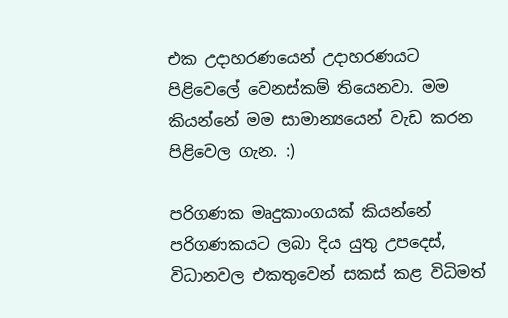එක උදාහරණයෙන් උදාහරණයට පිළිවෙලේ වෙනස්කම් තියෙනවා. මම කියන්නේ මම සාමාන්‍යයෙන් වැඩ කරන පිළිවෙල ගැන. :)

පරිගණක මෘදුකාංගයක් කියන්නේ පරිගණකයට ලබා දිය යුතු උපදෙස්, විධානවල එකතුවෙන් සකස් කළ විධිමත්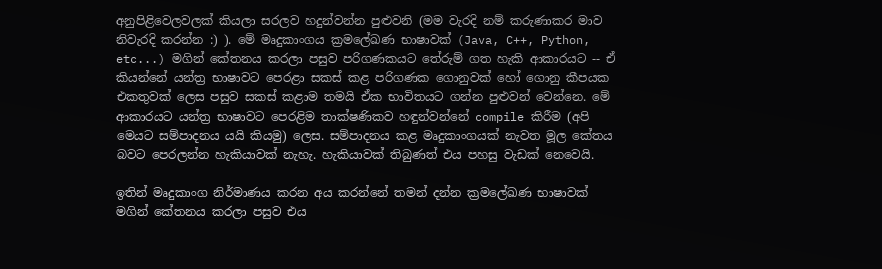අනුපිළිවෙලවලක් කියලා සරලව හදුන්වන්න පුළුවනි (මම වැරදි නම් කරුණාකර මාව නිවැරදි කරන්න :) ). මේ මෘදුකාංගය ක්‍රමලේඛණ භාෂාවක් (Java, C++, Python, etc...) මගින් කේතනය කරලා පසුව පරිගණකයට තේරුම් ගත හැකි ආකාරයට -- ඒ කියන්නේ යන්ත්‍ර භාෂාවට පෙරළා සකස් කළ පරිගණක ගොනුවක් හෝ ගොනු කීපයක එකතුවක් ලෙස පසුව සකස් කළාම තමයි ඒක භාවිතයට ගන්න පුළුවන් වෙන්නෙ. මේ ආකාරයට යන්ත්‍ර භාෂාවට පෙරළිම තාක්ෂණිකව හඳුන්වන්නේ compile කිරීම (අපි මෙයට සම්පාදනය යයි කියමු) ලෙස. සම්පාදනය කළ මෘදුකාංගයක් නැවත මූල කේතය බවට පෙරලන්න හැකියාවක් නැහැ. හැකියාවක් තිබුණත් එය පහසු වැඩක් නෙවෙයි.

ඉතින් මෘදුකාංග නිර්මාණය කරන අය කරන්නේ තමන් දන්න ක්‍රමලේඛණ භාෂාවක් මගින් කේතනය කරලා පසුව එය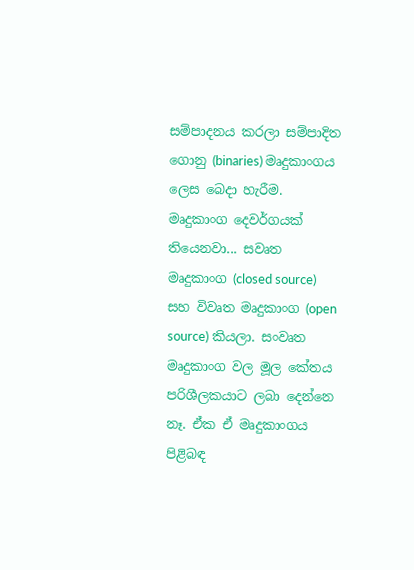සම්පාදනය කරලා සම්පාදිත ගොනු (binaries) මෘදුකාංගය ලෙස බෙදා හැරීම. මෘදුකාංග දෙවර්ගයක් තියෙනවා... සවෘත මෘදුකාංග (closed source) සහ විවෘත මෘදුකාංග (open source) කියලා. සංවෘත මෘදුකාංග වල මූල කේතය පරිශීලකයාට ලබා දෙන්නෙ නෑ. ඒක ඒ මෘදුකාංගය පිළිබඳ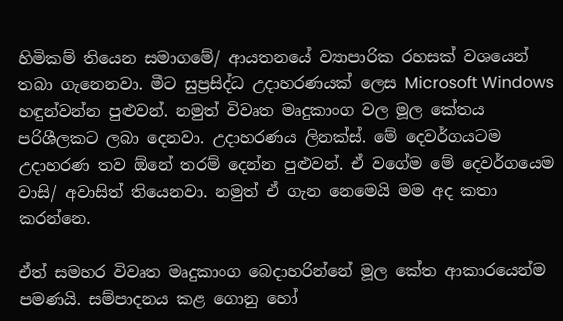හිමිකම් තියෙන සමාගමේ/ ආයතනයේ ව්‍යාපාරික රහසක් වශයෙන් තබා ගැනෙනවා. මීට සුප්‍රසිද්ධ උදාහරණයක් ලෙස Microsoft Windows හඳුන්වන්න පුළුවන්. නමුත් විවෘත මෘදුකාංග වල මූල කේතය පරිශීලකට ලබා දෙනවා. උදාහරණය ලිනක්ස්. මේ දෙවර්ගයටම උදාහරණ තව ඕනේ තරම් දෙන්න පුළුවන්. ඒ වගේම මේ දෙවර්ගයෙම වාසි/ අවාසිත් තියෙනවා. නමුත් ඒ ගැන නෙමෙයි මම අද කතා කරන්නෙ.

ඒත් සමහර විවෘත මෘදුකාංග බෙදාහරින්නේ මූල කේත ආකාරයෙන්ම පමණයි. සම්පාදනය කළ ගොනු හෝ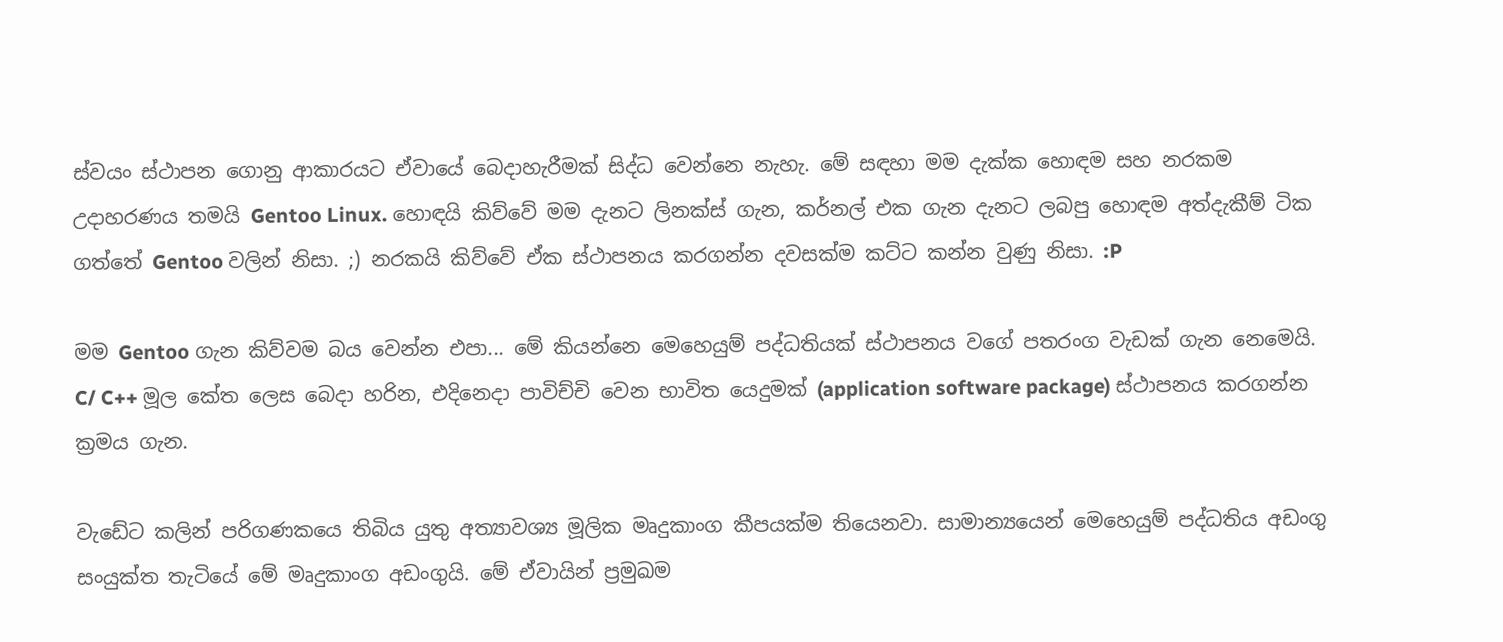ස්වයං ස්ථාපන ගොනු ආකාරයට ඒවායේ බෙදාහැරීමක් සිද්ධ වෙන්නෙ නැහැ. මේ සඳහා මම දැක්ක හොඳම සහ නරකම උදාහරණය තමයි Gentoo Linux. හොඳයි කිව්වේ මම දැනට ලිනක්ස් ගැන, කර්නල් එක ගැන දැනට ලබපු හොඳම අත්දැකීම් ටික ගත්තේ Gentoo වලින් නිසා. ;) නරකයි කිව්වේ ඒක ස්ථාපනය කරගන්න දවසක්ම කට්ට කන්න වුණු නිසා. :P

මම Gentoo ගැන කිව්වම බය වෙන්න එපා... මේ කියන්නෙ මෙහෙයුම් පද්ධතියක් ස්ථාපනය වගේ පතරංග වැඩක් ගැන නෙමෙයි. C/ C++ මූල කේත ලෙස බෙදා හරින, එදිනෙදා පාවිච්චි වෙන භාවිත යෙදුමක් (application software package) ස්ථාපනය කරගන්න ක්‍රමය ගැන.

වැඩේට කලින් පරිගණකයෙ තිබිය යුතු අත්‍යාවශ්‍ය මූලික මෘදුකාංග කීපයක්ම තියෙනවා. සාමාන්‍යයෙන් මෙහෙයුම් පද්ධතිය අඩංගු සංයුක්ත තැටියේ මේ මෘදුකාංග අඩංගුයි. මේ ඒවායින් ප්‍රමුඛම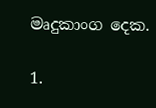මෘදුකාංග දෙක.

1.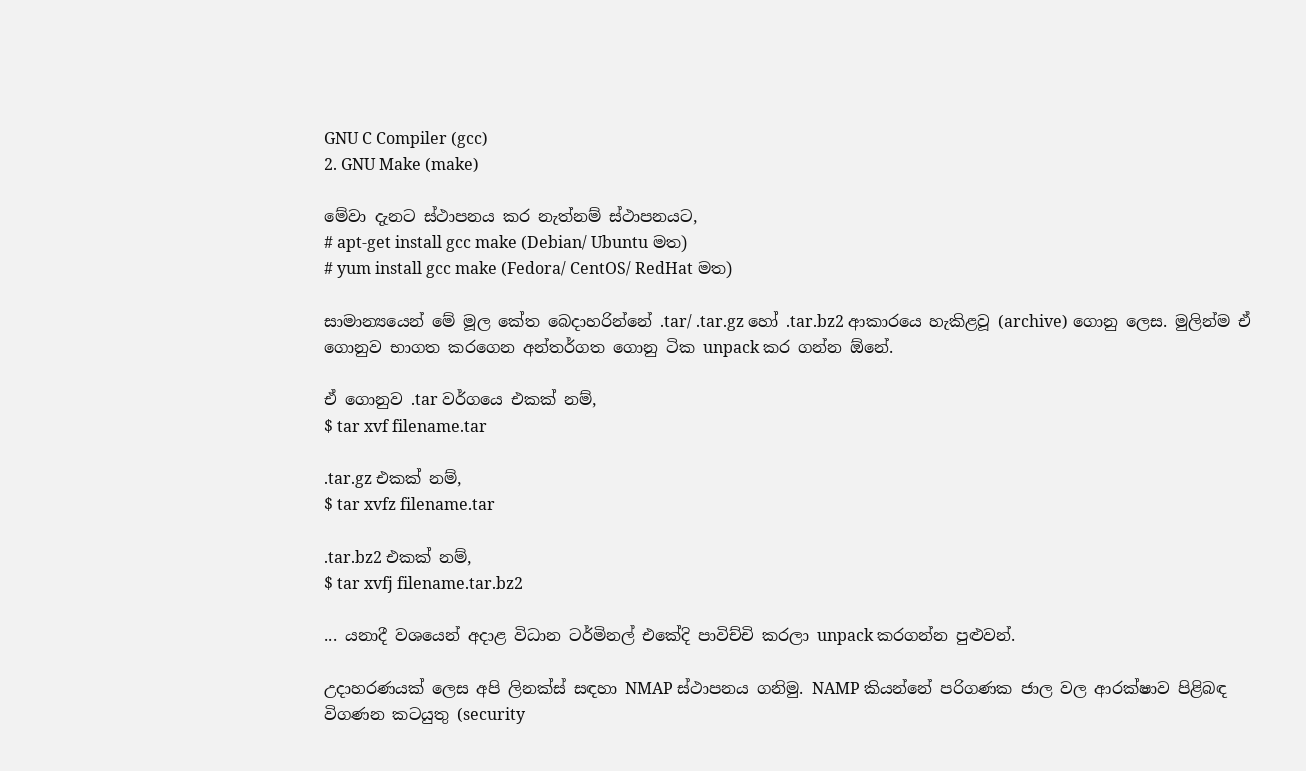GNU C Compiler (gcc)
2. GNU Make (make)

මේවා දැනට ස්ථාපනය කර නැත්නම් ස්ථාපනයට,
# apt-get install gcc make (Debian/ Ubuntu මත)
# yum install gcc make (Fedora/ CentOS/ RedHat මත)

සාමාන්‍යයෙන් මේ මූල කේත බෙදාහරින්නේ .tar/ .tar.gz හෝ .tar.bz2 ආකාරයෙ හැකිළවූ (archive) ගොනු ලෙස. මුලින්ම ඒ ගොනුව භාගත කරගෙන අන්තර්ගත ගොනු ටික unpack කර ගන්න ඕනේ.

ඒ ගොනුව .tar වර්ගයෙ එකක් නම්,
$ tar xvf filename.tar

.tar.gz එකක් නම්,
$ tar xvfz filename.tar

.tar.bz2 එකක් නම්,
$ tar xvfj filename.tar.bz2

... යනාදී වශයෙන් අදාළ විධාන ටර්මිනල් එකේදි පාවිච්චි කරලා unpack කරගන්න පුළුවන්.

උදාහරණයක් ලෙස අපි ලිනක්ස් සඳහා NMAP ස්ථාපනය ගනිමු. NAMP කියන්නේ පරිගණක ජාල වල ආරක්ෂාව පිළිබඳ විගණන කටයුතු (security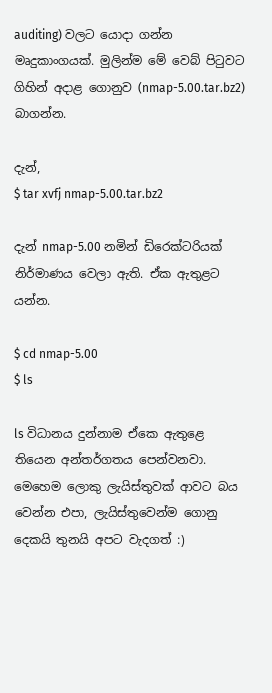auditing) වලට යොදා ගන්න මෘදුකාංගයක්. මුලින්ම මේ වෙබ් පිටුවට ගිහින් අදාළ ගොනුව (nmap-5.00.tar.bz2) බාගන්න.

දැන්,
$ tar xvfj nmap-5.00.tar.bz2

දැන් nmap-5.00 නමින් ඩිරෙක්ටරියක් නිර්මාණය වෙලා ඇති. ඒක ඇතුළට යන්න.

$ cd nmap-5.00
$ ls

ls විධානය දුන්නාම ඒකෙ ඇතුළෙ තියෙන අන්තර්ගතය පෙන්වනවා. මෙහෙම ලොකු ලැයිස්තුවක් ආවට බය වෙන්න එපා, ලැයිස්තුවෙන්ම ගොනු දෙකයි තුනයි අපට වැදගත් :)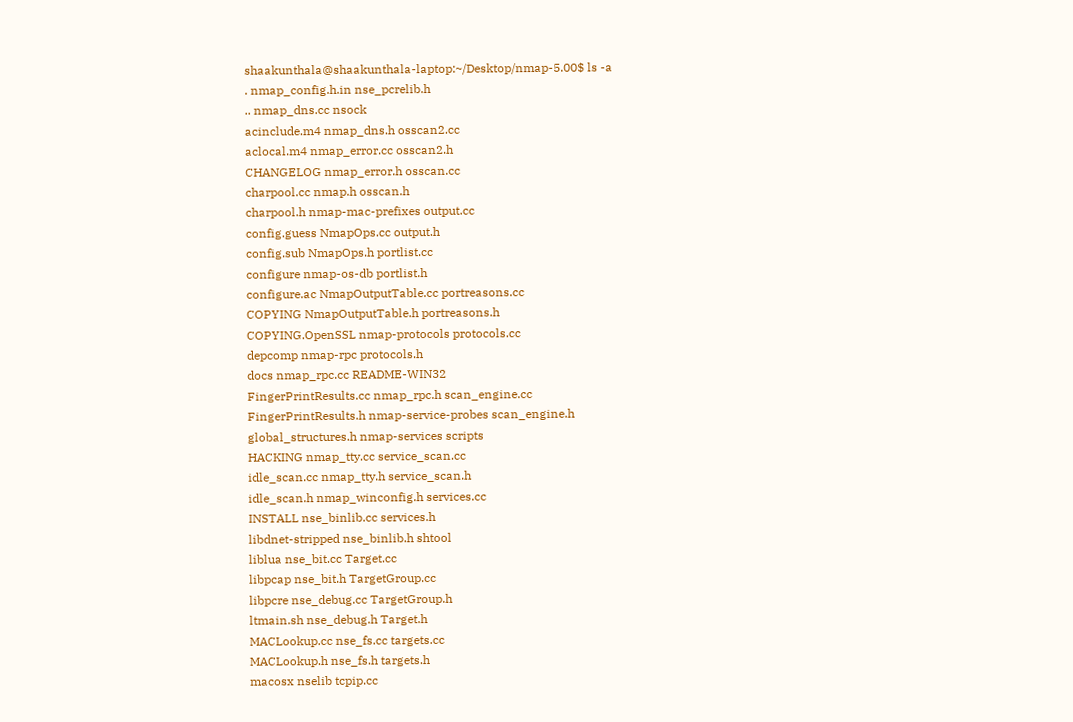shaakunthala@shaakunthala-laptop:~/Desktop/nmap-5.00$ ls -a
. nmap_config.h.in nse_pcrelib.h
.. nmap_dns.cc nsock
acinclude.m4 nmap_dns.h osscan2.cc
aclocal.m4 nmap_error.cc osscan2.h
CHANGELOG nmap_error.h osscan.cc
charpool.cc nmap.h osscan.h
charpool.h nmap-mac-prefixes output.cc
config.guess NmapOps.cc output.h
config.sub NmapOps.h portlist.cc
configure nmap-os-db portlist.h
configure.ac NmapOutputTable.cc portreasons.cc
COPYING NmapOutputTable.h portreasons.h
COPYING.OpenSSL nmap-protocols protocols.cc
depcomp nmap-rpc protocols.h
docs nmap_rpc.cc README-WIN32
FingerPrintResults.cc nmap_rpc.h scan_engine.cc
FingerPrintResults.h nmap-service-probes scan_engine.h
global_structures.h nmap-services scripts
HACKING nmap_tty.cc service_scan.cc
idle_scan.cc nmap_tty.h service_scan.h
idle_scan.h nmap_winconfig.h services.cc
INSTALL nse_binlib.cc services.h
libdnet-stripped nse_binlib.h shtool
liblua nse_bit.cc Target.cc
libpcap nse_bit.h TargetGroup.cc
libpcre nse_debug.cc TargetGroup.h
ltmain.sh nse_debug.h Target.h
MACLookup.cc nse_fs.cc targets.cc
MACLookup.h nse_fs.h targets.h
macosx nselib tcpip.cc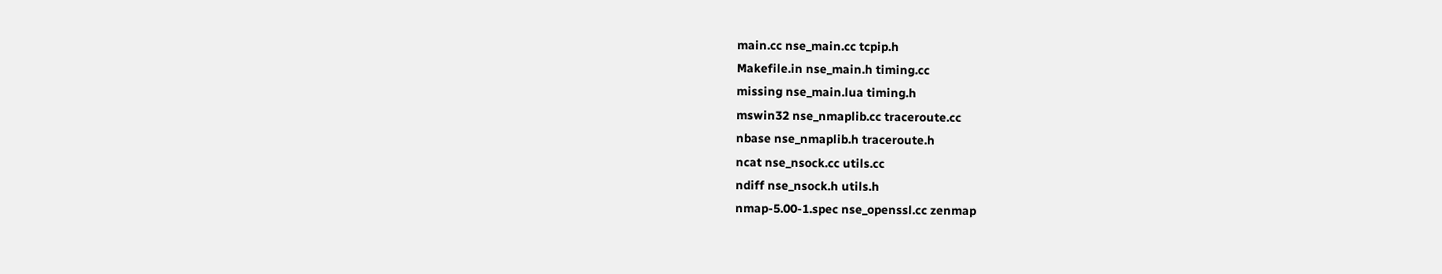main.cc nse_main.cc tcpip.h
Makefile.in nse_main.h timing.cc
missing nse_main.lua timing.h
mswin32 nse_nmaplib.cc traceroute.cc
nbase nse_nmaplib.h traceroute.h
ncat nse_nsock.cc utils.cc
ndiff nse_nsock.h utils.h
nmap-5.00-1.spec nse_openssl.cc zenmap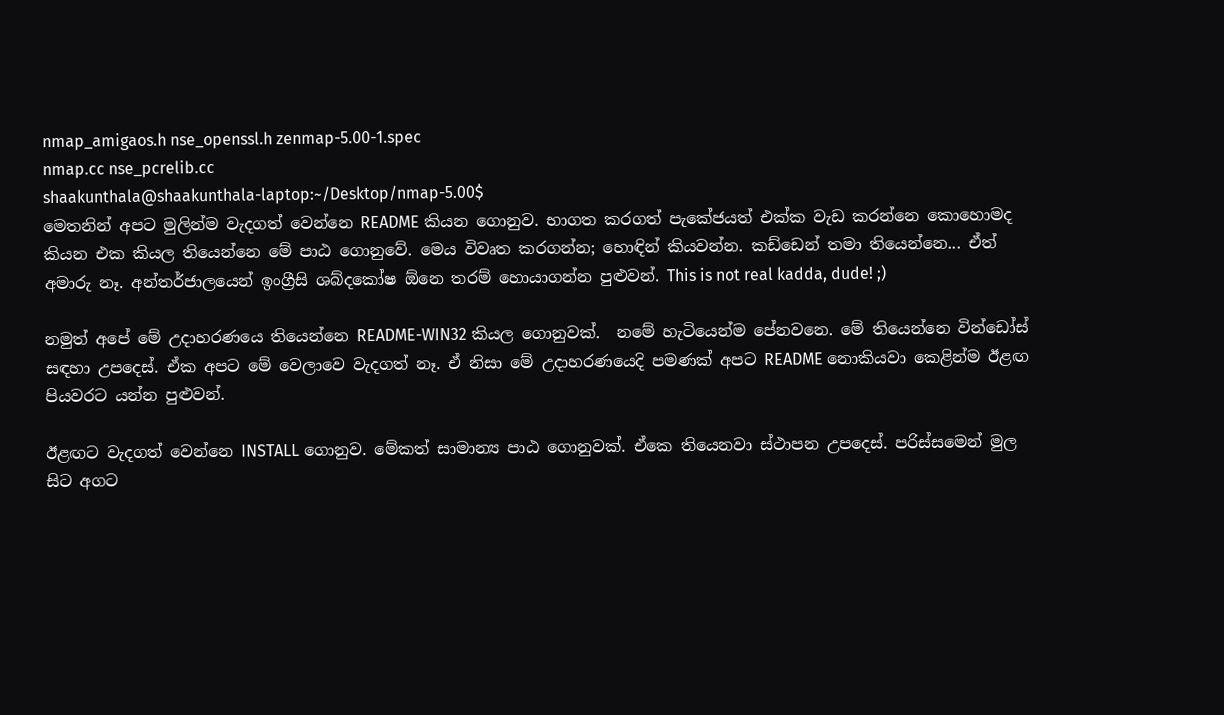nmap_amigaos.h nse_openssl.h zenmap-5.00-1.spec
nmap.cc nse_pcrelib.cc
shaakunthala@shaakunthala-laptop:~/Desktop/nmap-5.00$
මෙතනින් අපට මුලින්ම වැදගත් වෙන්නෙ README කියන ගොනුව. භාගත කරගත් පැකේජයත් එක්ක වැඩ කරන්නෙ කොහොමද කියන එක කියල තියෙන්නෙ මේ පාඨ ගොනුවේ. මෙය විවෘත කරගන්න; හොඳින් කියවන්න. කඩ්ඩෙන් තමා තියෙන්නෙ... ඒත් අමාරු නෑ. අන්තර්ජාලයෙන් ඉංග්‍රීසි ශබ්දකෝෂ ඕනෙ තරම් හොයාගන්න පුළුවන්. This is not real kadda, dude! ;)

නමුත් අපේ මේ උදාහරණයෙ තියෙන්නෙ README-WIN32 කියල ගොනුවක්.  නමේ හැටියෙන්ම පේනවනෙ. මේ තියෙන්නෙ වින්ඩෝස් සඳහා උපදෙස්. ඒක අපට මේ වෙලාවෙ වැදගත් නෑ. ඒ නිසා මේ උදාහරණයෙදි පමණක් අපට README නොකියවා කෙළින්ම ඊළඟ පියවරට යන්න පුළුවන්.

ඊළඟට වැදගත් වෙන්නෙ INSTALL ගොනුව. මේකත් සාමාන්‍ය පාඨ ගොනුවක්. ඒකෙ තියෙනවා ස්ථාපන උපදෙස්. පරිස්සමෙන් මුල සිට අගට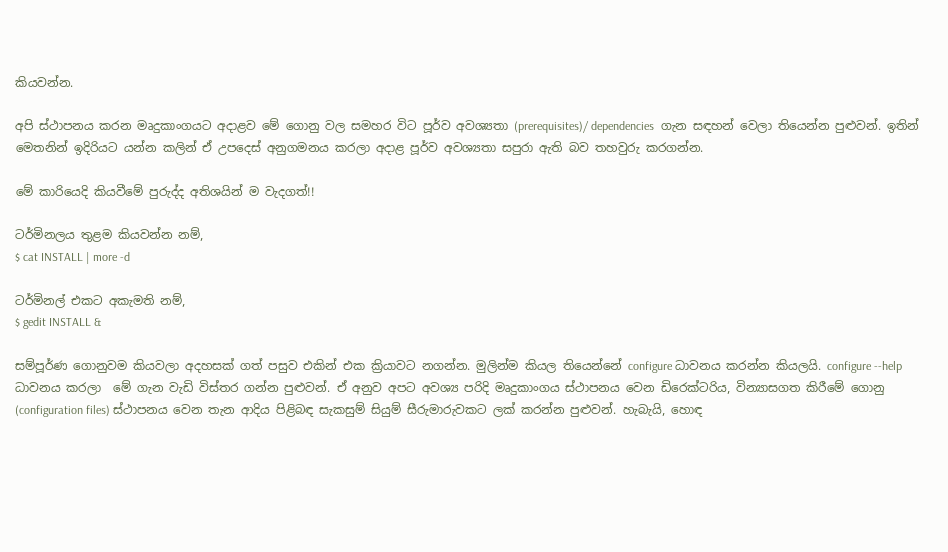කියවන්න.

අපි ස්ථාපනය කරන මෘදුකාංගයට අදාළව මේ ගොනු වල සමහර විට පූර්ව අවශ්‍යතා (prerequisites)/ dependencies  ගැන සඳහන් වෙලා තියෙන්න පුළුවන්. ඉතින් මෙතනින් ඉදිරියට යන්න කලින් ඒ උපදෙස් අනුගමනය කරලා අදාළ පූර්ව අවශ්‍යතා සපුරා ඇති බව තහවුරු කරගන්න.

මේ කාරියෙදි කියවීමේ පුරුද්ද අතිශයින් ම වැදගත්!!

ටර්මිනලය තුළම කියවන්න නම්,
$ cat INSTALL | more -d

ටර්මිනල් එකට අකැමති නම්,
$ gedit INSTALL &

සම්පූර්ණ ගොනුවම කියවලා අදහසක් ගත් පසුව එකින් එක ක්‍රියාවට නගන්න. මුලින්ම කියල තියෙන්නේ configure ධාවනය කරන්න කියලයි. configure --help ධාවනය කරලා  මේ ගැන වැඩි විස්තර ගන්න පුළුවන්. ඒ අනුව අපට අවශ්‍ය පරිදි මෘදුකාංගය ස්ථාපනය වෙන ඩිරෙක්ටරිය, වින්‍යාසගත කිරීමේ ගොනු (configuration files) ස්ථාපනය වෙන තැන ආදිය පිළිබඳ සැකසුම් සියුම් සීරුමාරුවකට ලක් කරන්න පුළුවන්. හැබැයි, හොඳ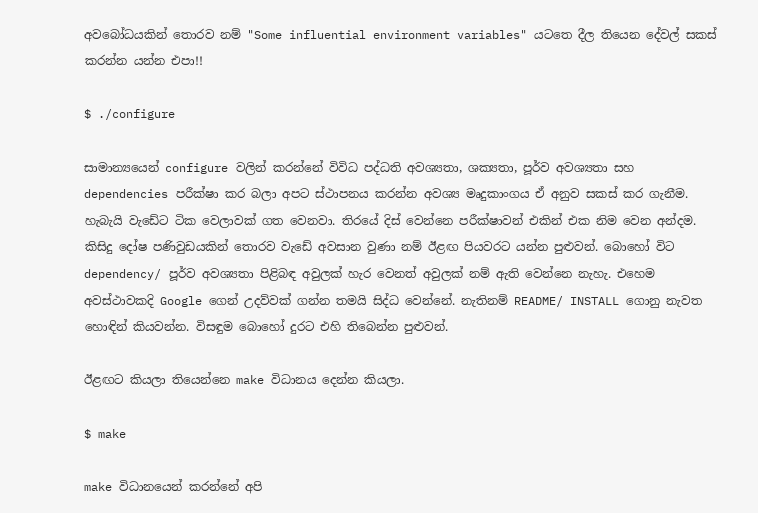අවබෝධයකින් තොරව නම් "Some influential environment variables" යටතෙ දීල තියෙන දේවල් සකස් කරන්න යන්න එපා!!

$ ./configure

සාමාන්‍යයෙන් configure වලින් කරන්නේ විවිධ පද්ධති අවශ්‍යතා, ශක්‍යතා, පූර්ව අවශ්‍යතා සහ dependencies පරීක්ෂා කර බලා අපට ස්ථාපනය කරන්න අවශ්‍ය මෘදුකාංගය ඒ අනුව සකස් කර ගැනීම. හැබැයි වැඩේට ටික වෙලාවක් ගත වෙනවා. තිරයේ දිස් වෙන්නෙ පරීක්ෂාවන් එකින් එක නිම වෙන අන්දම. කිසිදු දෝෂ පණිවුඩයකින් තොරව වැඩේ අවසාන වුණා නම් ඊළඟ පියවරට යන්න පුළුවන්. බොහෝ විට dependency/ පූර්ව අවශ්‍යතා පිළිබඳ අවුලක් හැර වෙනත් අවුලක් නම් ඇති වෙන්නෙ නැහැ. එහෙම අවස්ථාවකදි Google ගෙන් උදව්වක් ගන්න තමයි සිද්ධ වෙන්නේ. නැතිනම් README/ INSTALL ගොනු නැවත හොඳින් කියවන්න. විසඳුම බොහෝ දුරට එහි තිබෙන්න පුළුවන්.

ඊළඟට කියලා තියෙන්නෙ make විධානය දෙන්න කියලා.

$ make

make විධානයෙන් කරන්නේ අපි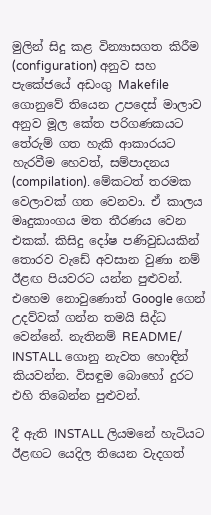මුලින් සිදු කළ වින්‍යාසගත කිරීම (configuration) අනුව සහ පැකේජයේ අඩංගු Makefile ගොනුවේ තියෙන උපදෙස් මාලාව අනුව මූල කේත පරිගණකයට තේරුම් ගත හැකි ආකාරයට හැරවීම හෙවත්, සම්පාදනය (compilation). මේකටත් තරමක වෙලාවක් ගත වෙනවා. ඒ කාලය මෘදුකාංගය මත තීරණය වෙන එකක්. කිසිදු දෝෂ පණිවුඩයකින් තොරව වැඩේ අවසාන වුණා නම් ඊළඟ පියවරට යන්න පුළුවන්. එහෙම නොවුණොත් Google ගෙන් උදව්වක් ගන්න තමයි සිද්ධ වෙන්නේ. නැතිනම් README/ INSTALL ගොනු නැවත හොඳින් කියවන්න. විසඳුම බොහෝ දුරට එහි තිබෙන්න පුළුවන්.

දී ඇති INSTALL ලියමනේ හැටියට ඊළඟට යෙදිල තියෙන වැදගත්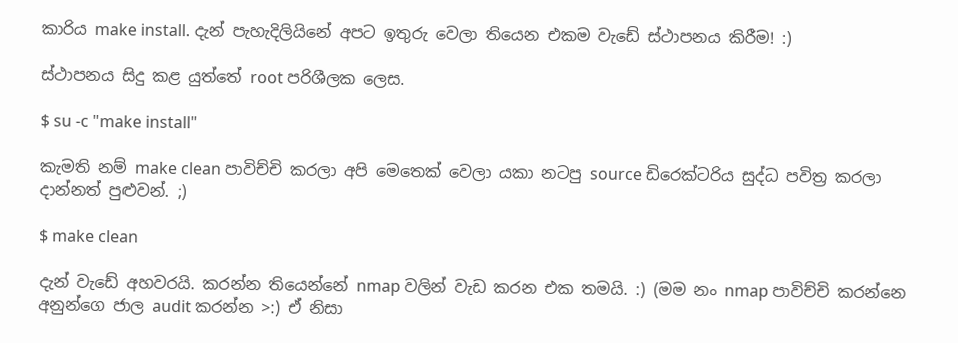කාරිය make install. දැන් පැහැදිලියිනේ අපට ඉතුරු වෙලා තියෙන එකම වැඩේ ස්ථාපනය කිරීම! :)

ස්ථාපනය සිදු කළ යුත්තේ root පරිශීලක ලෙස.

$ su -c "make install"

කැමති නම් make clean පාවිච්චි කරලා අපි මෙතෙක් වෙලා යකා නටපු source ඩිරෙක්ටරිය සුද්ධ පවිත්‍ර කරලා දාන්නත් පුළුවන්. ;)

$ make clean

දැන් වැඩේ අහවරයි. කරන්න තියෙන්නේ nmap වලින් වැඩ කරන එක තමයි. :) (මම නං nmap පාවිච්චි කරන්නෙ අනුන්ගෙ ජාල audit කරන්න >:) ඒ නිසා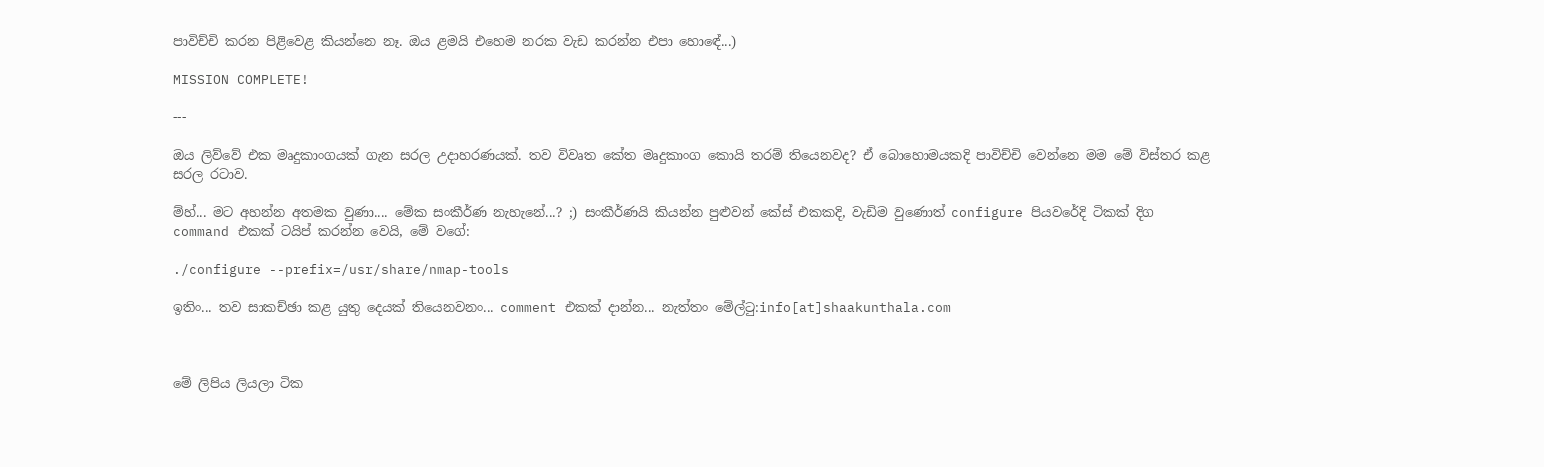පාවිච්චි කරන පිළිවෙළ කියන්නෙ නෑ. ඔය ළමයි එහෙම නරක වැඩ කරන්න එපා හොඳේ...)

MISSION COMPLETE!

---

ඔය ලිව්වේ එක මෘදුකාංගයක් ගැන සරල උදාහරණයක්. තව විවෘත කේත මෘදුකාංග කොයි තරම් තියෙනවද? ඒ බොහොමයකදි පාවිච්චි වෙන්නෙ මම මේ විස්තර කළ සරල රටාව.

ම්හ්... මට අහන්න අතමක වුණා.... මේක සංකීර්ණ නැහැනේ...? ;) සංකීර්ණයි කියන්න පුළුවන් කේස් එකකදි, වැඩිම වුණොත් configure පියවරේදි ටිකක් දිග command එකක් ටයිප් කරන්න වෙයි, මේ වගේ:

./configure --prefix=/usr/share/nmap-tools

ඉතිං... තව සාකච්ඡා කළ යුතු දෙයක් තියෙනවනං... comment එකක් දාන්න... නැත්තං මේල්ටු:info[at]shaakunthala.com



මේ ලිපිය ලියලා ටික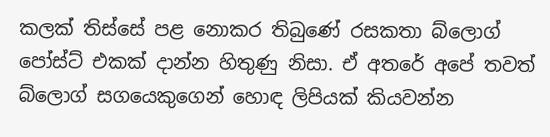කලක් තිස්සේ පළ නොකර තිබුණේ රසකතා බ්ලොග් පෝස්ට් එකක් දාන්න හිතුණු නිසා. ඒ අතරේ අපේ තවත් බ්ලොග් සගයෙකුගෙන් හොඳ ලිපියක් කියවන්න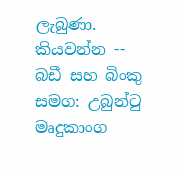ලැබුණා. කියවන්න -- බඩී සහ බිංකු සමග: උබුන්ටු මෘදුකාංග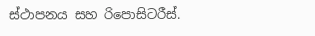ස්ථාපනය සහ රිපොසිටරීස්.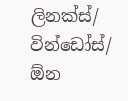ලිනක්ස්/ වින්ඩෝස්/ ඕන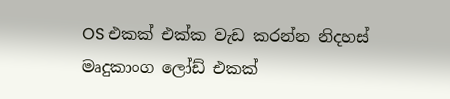OS එකක් එක්ක වැඩ කරන්න නිදහස් මෘදුකාංග ලෝඩ් එකක්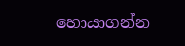හොයාගන්න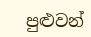පුළුවන්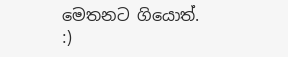මෙතනට ගියොත්. :)